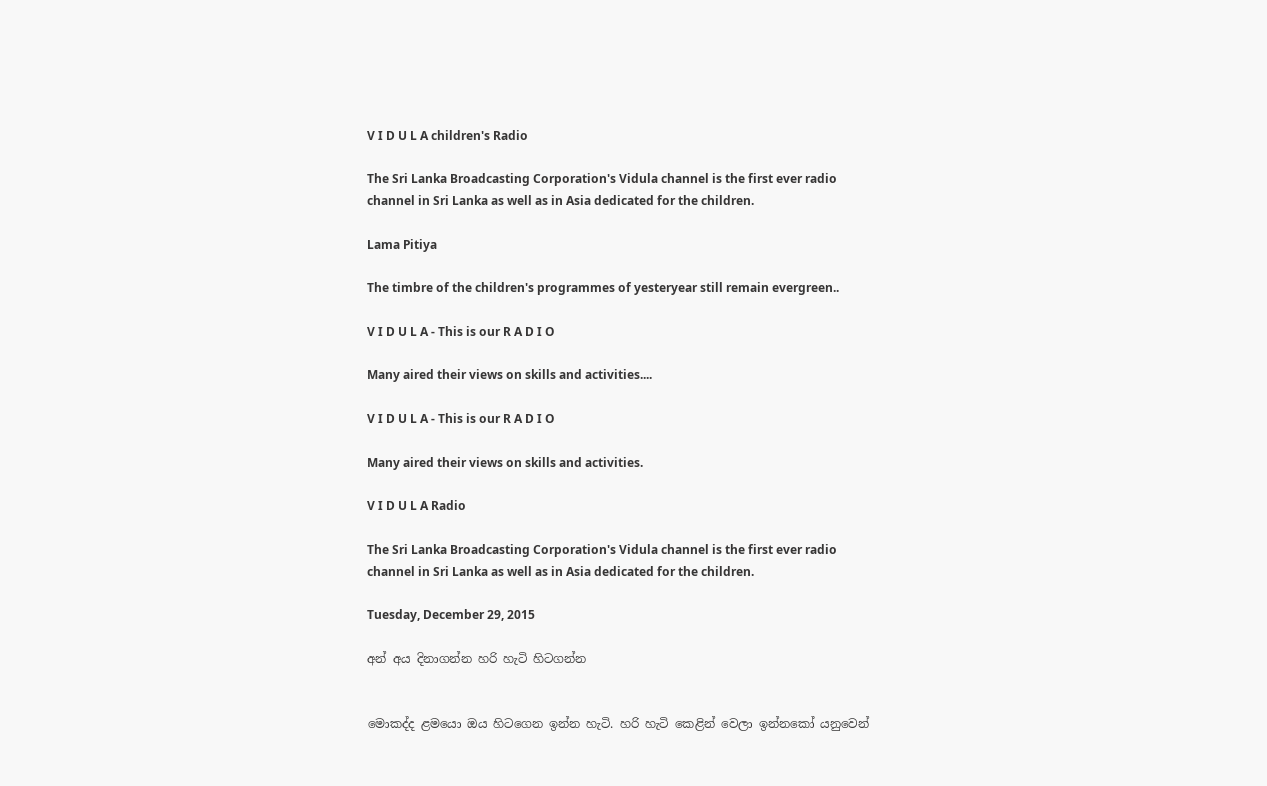V I D U L A children's Radio

The Sri Lanka Broadcasting Corporation's Vidula channel is the first ever radio channel in Sri Lanka as well as in Asia dedicated for the children.

Lama Pitiya

The timbre of the children's programmes of yesteryear still remain evergreen..

V I D U L A - This is our R A D I O

Many aired their views on skills and activities....

V I D U L A - This is our R A D I O

Many aired their views on skills and activities.

V I D U L A Radio

The Sri Lanka Broadcasting Corporation's Vidula channel is the first ever radio channel in Sri Lanka as well as in Asia dedicated for the children.

Tuesday, December 29, 2015

අන් අය දිනාගන්න හරි හැටි හිටගන්න


මොකද්ද ළමයො ඔය හිටගෙන ඉන්න හැටි. හරි හැටි කෙළින් වෙලා ඉන්නකෝ යනුවෙන්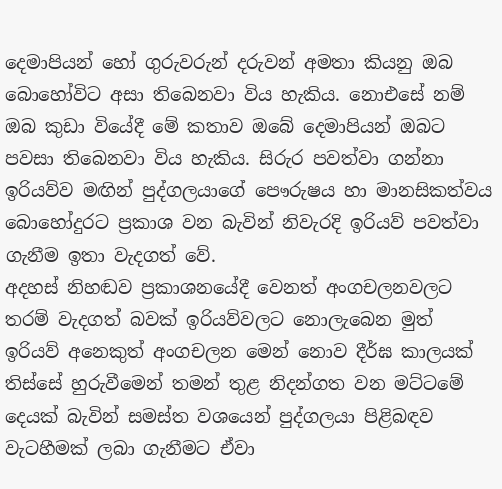දෙමාපියන් හෝ ගුරුවරුන් දරුවන් අමතා කියනු ඔබ බොහෝවිට අසා තිබෙනවා විය හැකිය. නොඑසේ නම් ඔබ කුඩා වියේදී මේ කතාව ඔබේ දෙමාපියන් ඔබට පවසා තිබෙනවා විය හැකිය. සිරුර පවත්වා ගන්නා ඉරියව්ව මඟින් පුද්ගලයාගේ පෞරුෂය හා මානසිකත්වය බොහෝදුරට ප්‍රකාශ වන බැවින් නිවැරදි ඉරියව් පවත්වා ගැනීම ඉතා වැදගත් වේ.
අදහස් නිහඬව ප්‍රකාශනයේදී වෙනත් අංගචලනවලට තරම් වැදගත් බවක් ඉරියව්වලට නොලැබෙන මුත් ඉරියව් අනෙකුත් අංගචලන මෙන් නොව දීර්ඝ කාලයක් තිස්සේ හුරුවීමෙන් තමන් තුළ නිදන්ගත වන මට්ටමේ දෙයක් බැවින් සමස්ත වශයෙන් පුද්ගලයා පිළිබඳව වැටහීමක් ලබා ගැනීමට ඒවා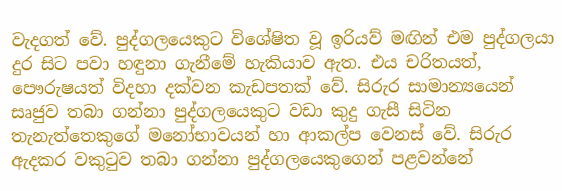වැදගත් වේ. පුද්ගලයෙකුට විශේෂිත වූ ඉරියව් මඟින් එම පුද්ගලයා දුර සිට පවා හඳුනා ගැනීමේ හැකියාව ඇත. එය චරිතයත්, පෞරුෂයත් විදහා දක්වන කැඩපතක් වේ. සිරුර සාමාන්‍යයෙන් සෘජුව තබා ගන්නා පුද්ගලයෙකුට වඩා කුදු ගැසී සිටින තැනැත්තෙකුගේ මනෝභාවයන් හා ආකල්ප වෙනස් වේ. සිරුර ඇදකර වකුටුව තබා ගන්නා පුද්ගලයෙකුගෙන් පළවන්නේ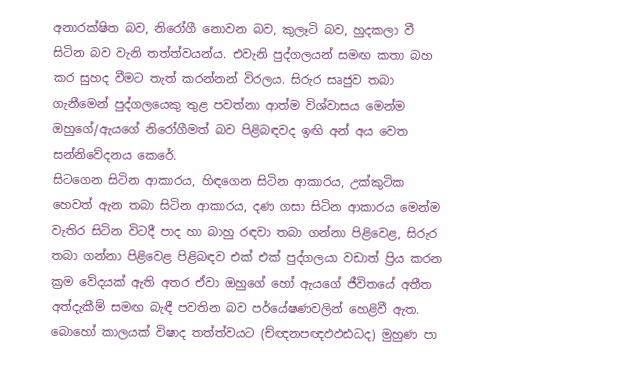අනාරක්ෂිත බව, නිරෝගී නොවන බව, කුලෑටි බව, හුදකලා වී සිටින බව වැනි තත්ත්වයන්ය. එවැනි පුද්ගලයන් සමඟ කතා බහ කර සුහද වීමට තැත් කරන්නන් විරලය. සිරුර සෘජුව තබා ගැනීමෙන් පුද්ගලයෙකු තුළ පවත්නා ආත්ම විශ්වාසය මෙන්ම ඔහුගේ/ඇයගේ නිරෝගීමත් බව පිළිබඳවද ඉඟි අන් අය වෙත සන්නිවේදනය කෙරේ.
සිටගෙන සිටින ආකාරය, හිඳගෙන සිටින ආකාරය, උක්කුටික හෙවත් ඇන තබා සිටින ආකාරය, දණ ගසා සිටින ආකාරය මෙන්ම වැතිර සිටින විටදී පාද හා බාහු රඳවා තබා ගන්නා පිළිවෙළ, සිරුර තබා ගන්නා පිළිවෙළ පිළිබඳව එක් එක් පුද්ගලයා වඩාත් ප්‍රිය කරන ක්‍රම වේදයක් ඇති අතර ඒවා ඔහුගේ හෝ ඇයගේ ජීවිතයේ අතීත අත්දැකීම් සමඟ බැඳී පවතින බව පර්යේෂණවලින් හෙළිවී ඇත. බොහෝ කාලයක් විෂාද තත්ත්වයට (ච්ඥනපඥඵඵඪධද) මුහුණ පා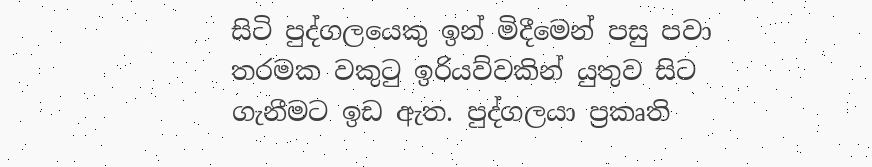සිටි පුද්ගලයෙකු ඉන් මිදීමෙන් පසු පවා තරමක වකුටු ඉරියව්වකින් යුතුව සිට ගැනීමට ඉඩ ඇත. පුද්ගලයා ප්‍රකෘති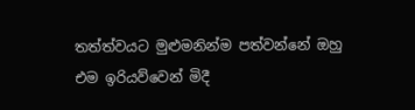තත්ත්වයට මුළුමනින්ම පත්වන්නේ ඔහු එම ඉරියව්වෙන් මිදී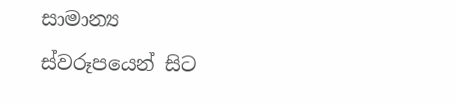සාමාන්‍ය ස්වරූපයෙන් සිට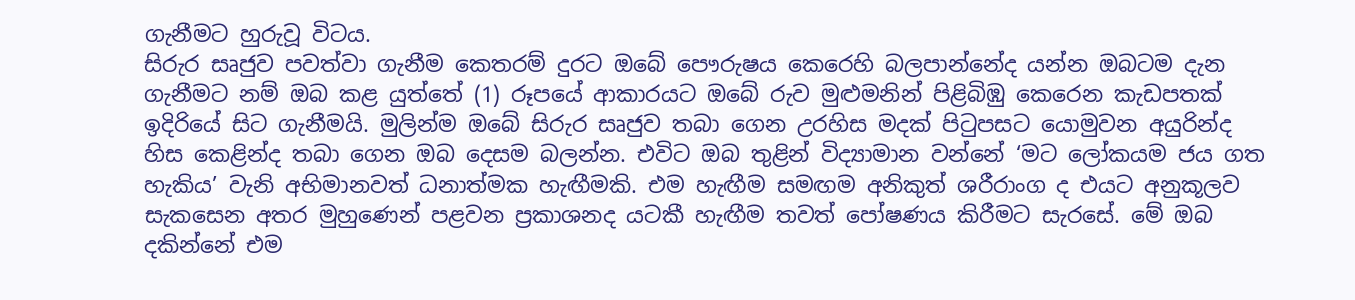ගැනීමට හුරුවූ විටය.
සිරුර සෘජුව පවත්වා ගැනීම කෙතරම් දුරට ඔබේ පෞරුෂය කෙරෙහි බලපාන්නේද යන්න ඔබටම දැන ගැනීමට නම් ඔබ කළ යුත්තේ (1) රූපයේ ආකාරයට ඔබේ රුව මුළුමනින් පිළිබිඹු කෙරෙන කැඩපතක් ඉදිරියේ සිට ගැනීමයි. මුලින්ම ඔබේ සිරුර සෘජුව තබා ගෙන උරහිස මදක් පිටුපසට යොමුවන අයුරින්ද හිස කෙළින්ද තබා ගෙන ඔබ දෙසම බලන්න. එවිට ඔබ තුළින් විද්‍යාමාන වන්නේ ‘මට ලෝකයම ජය ගත හැකිය’ වැනි අභිමානවත් ධනාත්මක හැඟීමකි. එම හැඟීම සමඟම අනිකුත් ශරීරාංග ද එයට අනුකූලව සැකසෙන අතර මුහුණෙන් පළවන ප්‍රකාශනද යටකී හැඟීම තවත් පෝෂණය කිරීමට සැරසේ. මේ ඔබ දකින්නේ එම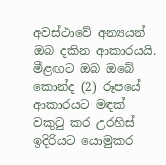අවස්ථාවේ අන්‍යයන් ඔබ දකින ආකාරයයි. මීළඟට ඔබ ඔබේ කොන්ද (2) රූපයේ ආකාරයට මඳක් වකුටු කර උරහිස් ඉදිරියට යොමුකර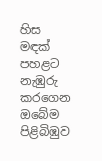හිස මඳක් පහළට නැඹුරු කරගෙන ඔබේම පිළිබිඹුව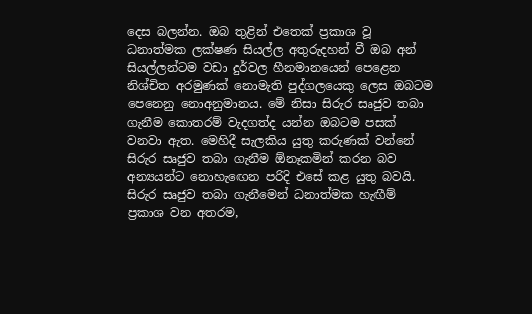දෙස බලන්න. ඔබ තුළින් එතෙක් ප්‍රකාශ වූ ධනාත්මක ලක්ෂණ සියල්ල අතුරුදහන් වී ඔබ අන් සියල්ලන්ටම වඩා දුර්වල හීනමානයෙන් පෙළෙන නිශ්චිත අරමුණක් නොමැති පුද්ගලයෙකු ලෙස ඔබටම පෙනෙනු නොඅනුමානය. මේ නිසා සිරුර සෘජුව තබා ගැනීම කොතරම් වැදගත්ද යන්න ඔබටම පසක් වනවා ඇත. මෙහිදී සැලකිය යුතු කරුණක් වන්නේ සිරුර සෘජුව තබා ගැනීම ඕනෑකමින් කරන බව අන්‍යයන්ට නොහැඟෙන පරිදි එසේ කළ යුතු බවයි.
සිරුර සෘජුව තබා ගැනීමෙන් ධනාත්මක හැඟීම් ප්‍රකාශ වන අතරම,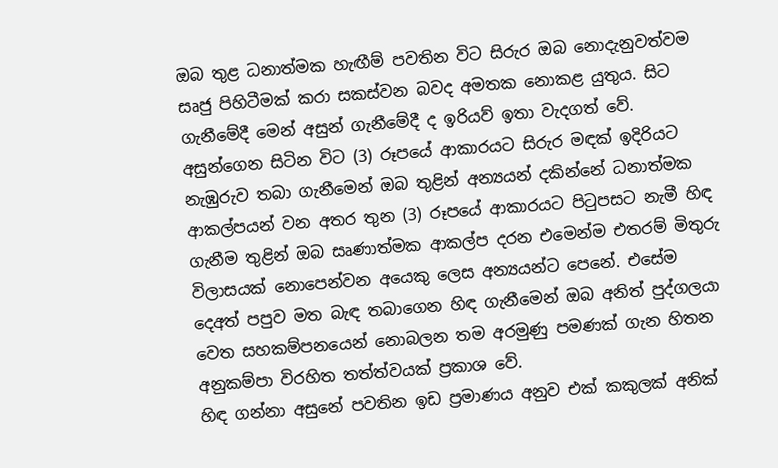ඔබ තුළ ධනාත්මක හැඟීම් පවතින විට සිරුර ඔබ නොදැනුවත්වම සෘජු පිහිටීමක් කරා සකස්වන බවද අමතක නොකළ යුතුය. සිට ගැනීමේදී මෙන් අසුන් ගැනීමේදී ද ඉරියව් ඉතා වැදගත් වේ. අසුන්ගෙන සිටින විට (3) රූපයේ ආකාරයට සිරුර මඳක් ඉදිරියට නැඹුරුව තබා ගැනීමෙන් ඔබ තුළින් අන්‍යයන් දකින්නේ ධනාත්මක ආකල්පයන් වන අතර තුන (3) රූපයේ ආකාරයට පිටුපසට නැමී හිඳ ගැනීම තුළින් ඔබ සෘණාත්මක ආකල්ප දරන එමෙන්ම එතරම් මිතුරු විලාසයක් නොපෙන්වන අයෙකු ලෙස අන්‍යයන්ට පෙනේ. එසේම දෙඅත් පපුව මත බැඳ තබාගෙන හිඳ ගැනීමෙන් ඔබ අනිත් පුද්ගලයා වෙත සහකම්පනයෙන් නොබලන තම අරමුණු පමණක් ගැන හිතන අනුකම්පා විරහිත තත්ත්වයක් ප්‍රකාශ වේ.
හිඳ ගන්නා අසුනේ පවතින ඉඩ ප්‍රමාණය අනුව එක් කකුලක් අනික්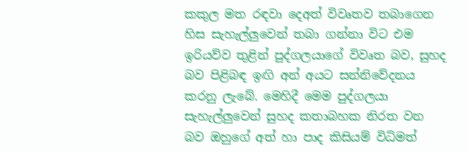කකුල මත රඳවා දෙඅත් විවෘතව තබාගෙන හිස සැහැල්ලුවෙන් තබා ගන්නා විට එම ඉරියව්ව තුළින් පුද්ගලයාගේ විවෘත බව, සුහද බව පිළිබඳ ඉඟි අන් අයට සන්නිවේදනය කරනු ලැබේ. මෙහිදී මෙම පුද්ගලයා සැහැල්ලුවෙන් සුහද කතාබහක නිරත වන බව ඔහුගේ අත් හා පාද කිසියම් විධිමත්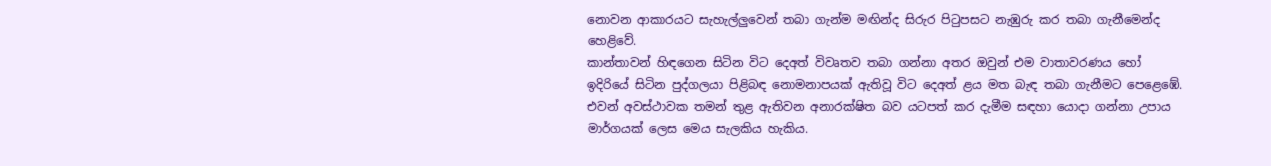නොවන ආකාරයට සැහැල්ලුවෙන් තබා ගැන්ම මඟින්ද සිරුර පිටුපසට නැඹුරු කර තබා ගැනීමෙන්ද හෙළිවේ.
කාන්තාවන් හිඳගෙන සිටින විට දෙඅත් විවෘතව තබා ගන්නා අතර ඔවුන් එම වාතාවරණය හෝ ඉදිරියේ සිටින පුද්ගලයා පිළිබඳ නොමනාපයක් ඇතිවූ විට දෙඅත් ළය මත බැඳ තබා ගැනීමට පෙළෙඹේ. එවන් අවස්ථාවක තමන් තුළ ඇතිවන අනාරක්ෂිත බව යටපත් කර දැමීම සඳහා යොදා ගන්නා උපාය මාර්ගයක් ලෙස මෙය සැලකිය හැකිය.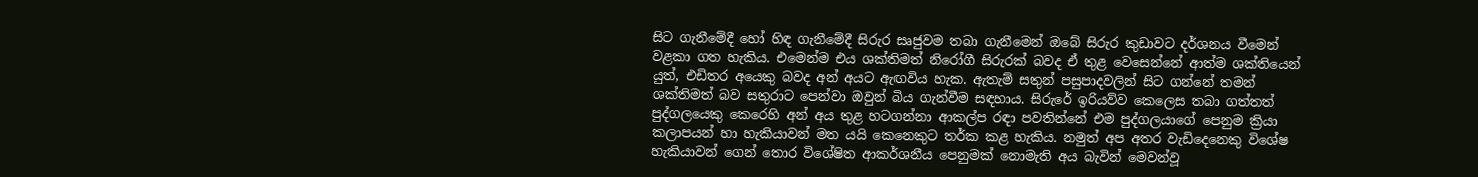සිට ගැනීමේදී හෝ හිඳ ගැනීමේදී සිරුර සෘජුවම තබා ගැනීමෙන් ඔබේ සිරුර කුඩාවට දර්ශනය වීමෙන් වළකා ගත හැකිය. එමෙන්ම එය ශක්තිමත් නිරෝගී සිරුරක් බවද ඒ තුළ වෙසෙන්නේ ආත්ම ශක්තියෙන් යුත්, එඩිතර අයෙකු බවද අන් අයට ඇඟවිය හැක. ඇතැම් සතුන් පසුපාදවලින් සිට ගන්නේ තමන් ශක්තිමත් බව සතුරාට පෙන්වා ඔවුන් බිය ගැන්වීම සඳහාය. සිරුරේ ඉරියව්ව කෙලෙස තබා ගත්තත් පුද්ගලයෙකු කෙරෙහි අන් අය තුළ හටගන්නා ආකල්ප රඳා පවතින්නේ එම පුද්ගලයාගේ පෙනුම ක්‍රියා කලාපයන් හා හැකියාවන් මත යයි කෙනෙකුට තර්ක කළ හැකිය. නමුත් අප අතර වැඩිදෙනෙකු විශේෂ හැකියාවන් ගෙන් තොර විශේෂිත ආකර්ශනීය පෙනුමක් නොමැති අය බැවින් මෙවන්වූ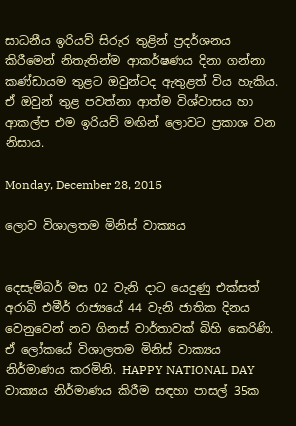සාධනීය ඉරියව් සිරුර තුළින් ප්‍රදර්ශනය කිරීමෙන් නිතැතින්ම ආකර්ෂණය දිනා ගන්නා කණ්ඩායම තුළට ඔවුන්ටද ඇතුළත් විය හැකිය. ඒ ඔවුන් තුළ පවත්නා ආත්ම විශ්වාසය හා ආකල්ප එම ඉරියව් මඟින් ලොවට ප්‍රකාශ වන නිසාය.

Monday, December 28, 2015

ලොව විශාලතම මිනිස් වාක්‍යය


දෙසැම්බර් මස 02 වැනි දාට යෙදුණු එක්සත් අරාබි එමීර් රාජ්‍යයේ 44 වැනි ජාතික දිනය වෙනුවෙන් නව ගිනස් වාර්තාවක් බිහි කෙරිණි. ඒ ලෝකයේ විශාලතම මිනිස් වාක්‍යය නිර්මාණය කරමිනි. HAPPY NATIONAL DAY වාක්‍යය නිර්මාණය කිරීම සඳහා පාසල් 35ක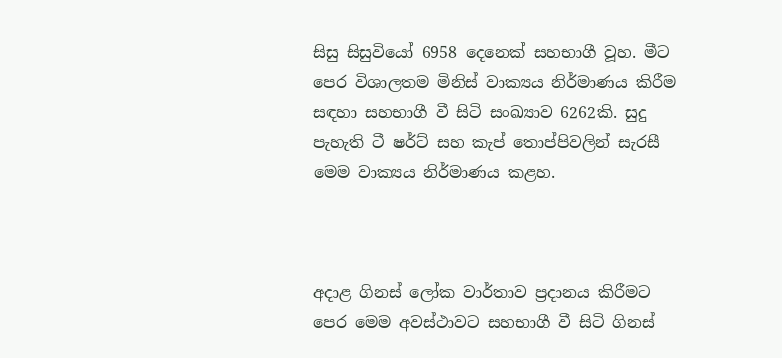සිසු සිසුවියෝ 6958 දෙනෙක් සහභාගී වූහ. මීට පෙර විශාලතම මිනිස් වාක්‍යය නිර්මාණය කිරීම සඳහා සහභාගී වී සිටි සංඛ්‍යාව 6262කි. සුදු පැහැති ටී ෂර්ට් සහ කැප් තොප්පිවලින් සැරසී මෙම වාක්‍යය නිර්මාණය කළහ.



අදාළ ගිනස් ලෝක වාර්තාව ප්‍රදානය කිරීමට පෙර මෙම අවස්ථාවට සහභාගී වී සිටි ගිනස්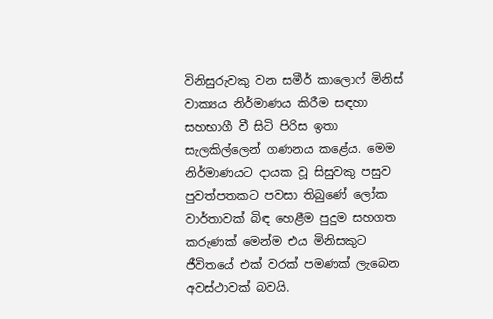විනිසුරුවකු වන සමීර් කාලොෆ් මිනිස් වාක්‍යය නිර්මාණය කිරීම සඳහා සහභාගී වී සිටි පිරිස ඉතා සැලකිල්ලෙන් ගණනය කළේය. මෙම නිර්මාණයට දායක වූ සිසුවකු පසුව පුවත්පතකට පවසා තිබුණේ ලෝක වාර්තාවක් බිඳ හෙළීම පුදුම සහගත කරුණක් මෙන්ම එය මිනිසකුට ජීවිතයේ එක් වරක් පමණක් ලැබෙන අවස්ථාවක් බවයි.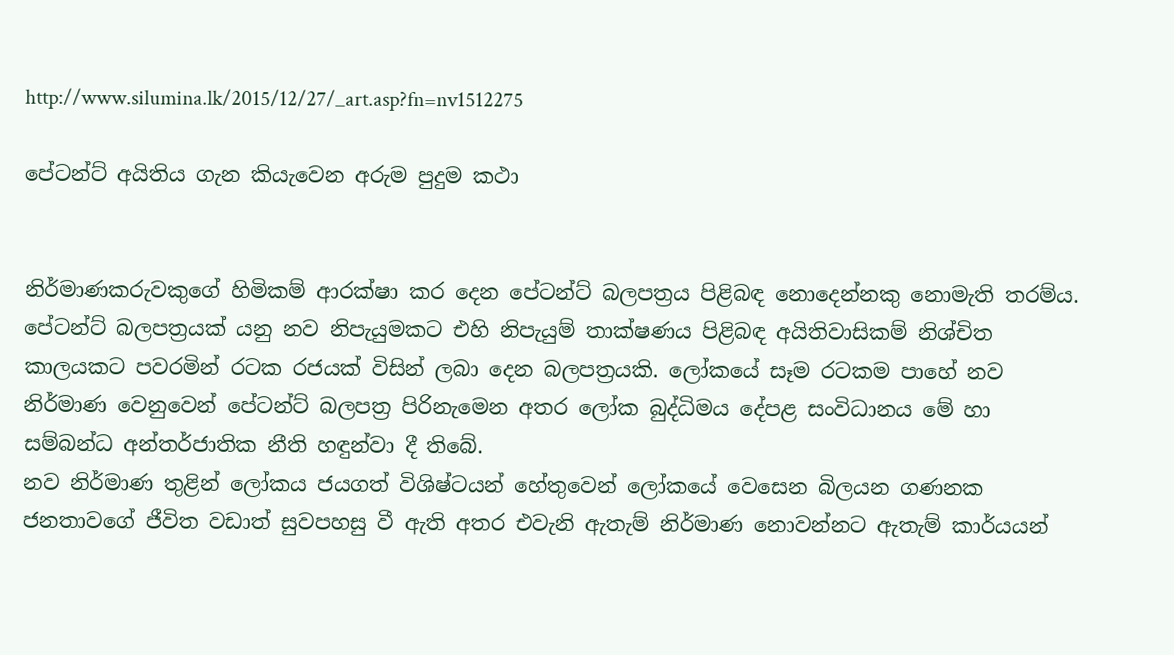http://www.silumina.lk/2015/12/27/_art.asp?fn=nv1512275

පේටන්ට් අයිතිය ගැන කියැවෙන අරුම පුදුම කථා


නිර්මාණකරුවකුගේ හිමිකම් ආරක්ෂා කර දෙන පේටන්ට් බලපත්‍රය පිළිබඳ නොදෙන්නකු නොමැති තරම්ය. පේටන්ට් බලපත්‍රයක් යනු නව නිපැයුමකට එහි නිපැයුම් තාක්ෂණය පිළිබඳ අයිතිවාසිකම් නිශ්චිත කාලයකට පවරමින් රටක රජයක් විසින් ලබා දෙන බලපත්‍රයකි. ලෝකයේ සෑම රටකම පාහේ නව නිර්මාණ වෙනුවෙන් පේටන්ට් බලපත්‍ර පිරිනැමෙන අතර ලෝක බුද්ධිමය දේපළ සංවිධානය මේ හා සම්බන්ධ අන්තර්ජාතික නීති හඳුන්වා දී තිබේ.
නව නිර්මාණ තුළින් ලෝකය ජයගත් විශිෂ්ටයන් හේතුවෙන් ලෝකයේ වෙසෙන බිලයන ගණනක ජනතාවගේ ජීවිත වඩාත් සුවපහසු වී ඇති අතර එවැනි ඇතැම් නිර්මාණ නොවන්නට ඇතැම් කාර්යයන්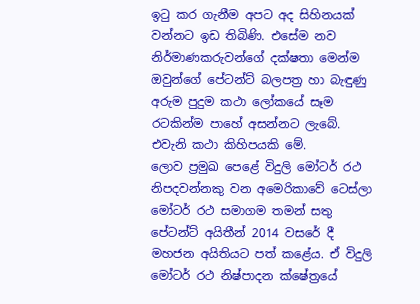ඉටු කර ගැනීම අපට අද සිහිනයක් වන්නට ඉඩ තිබිණි. එසේම නව නිර්මාණකරුවන්ගේ දක්ෂතා මෙන්ම ඔවුන්ගේ පේටන්ට් බලපත්‍ර හා බැඳුණු අරුම පුදුම කථා ලෝකයේ සෑම රටකින්ම පාහේ අසන්නට ලැබේ. එවැනි කථා කිහිපයකි මේ.
ලොව ප්‍රමුඛ පෙළේ විදුලි මෝටර් රථ නිපදවන්නකු වන අමෙරිකාවේ ටෙස්ලා මෝටර් රථ සමාගම තමන් සතු පේටන්ට් අයිතීන් 2014 වසරේ දී මහජන අයිතියට පත් කළේය. ඒ විදුලි මෝටර් රථ නිෂ්පාදන ක්ෂේත්‍රයේ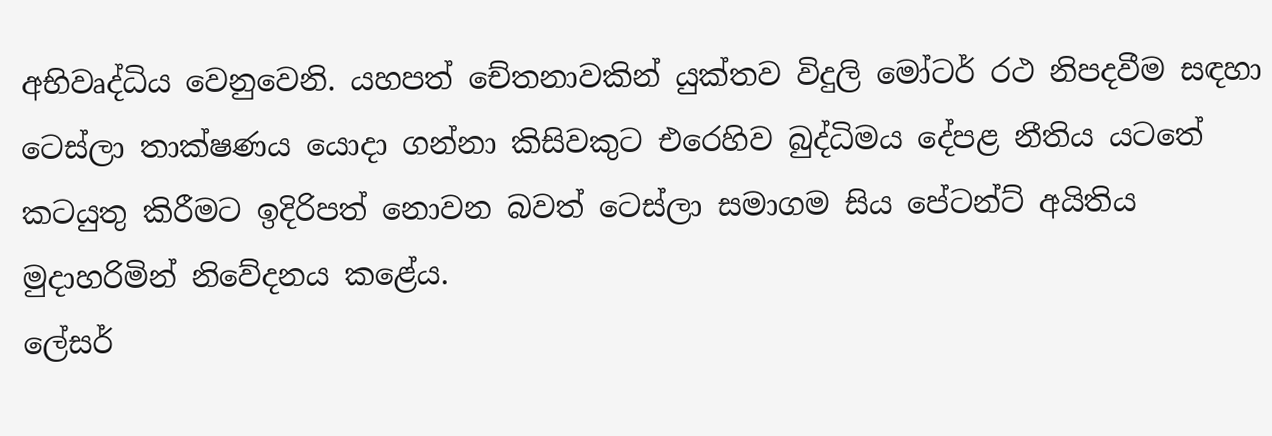අභිවෘද්ධිය වෙනුවෙනි. යහපත් චේතනාවකින් යුක්තව විදුලි මෝටර් රථ නිපදවීම සඳහා ටෙස්ලා තාක්ෂණය යොදා ගන්නා කිසිවකුට එරෙහිව බුද්ධිමය දේපළ නීතිය යටතේ කටයුතු කිරීමට ඉදිරිපත් නොවන බවත් ටෙස්ලා සමාගම සිය පේටන්ට් අයිතිය මුදාහරිමින් නිවේදනය කළේය.
ලේසර්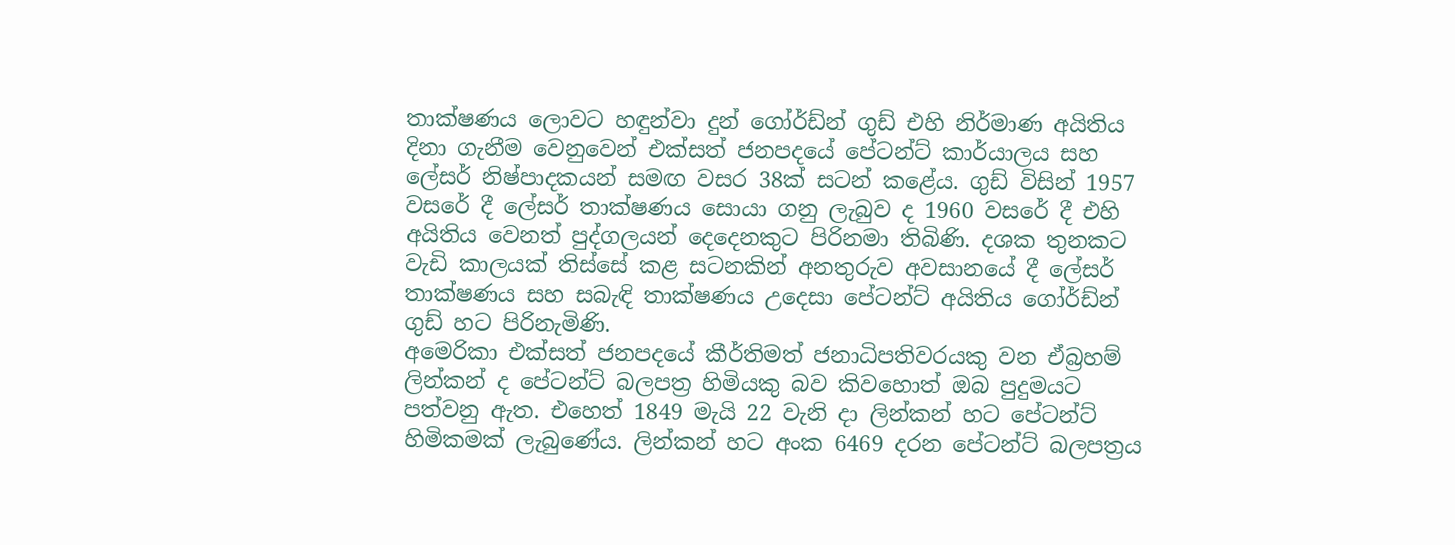තාක්ෂණය ලොවට හඳුන්වා දුන් ගෝර්ඩ්න් ගුඩ් එහි නිර්මාණ අයිතිය දිනා ගැනීම වෙනුවෙන් එක්සත් ජනපදයේ පේටන්ට් කාර්යාලය සහ ලේසර් නිෂ්පාදකයන් සමඟ වසර 38ක් සටන් කළේය. ගුඩ් විසින් 1957 වසරේ දී ලේසර් තාක්ෂණය සොයා ගනු ලැබුව ද 1960 වසරේ දී එහි අයිතිය වෙනත් පුද්ගලයන් දෙදෙනකුට පිරිනමා තිබිණි. දශක තුනකට වැඩි කාලයක් තිස්සේ කළ සටනකින් අනතුරුව අවසානයේ දී ලේසර් තාක්ෂණය සහ සබැඳි තාක්ෂණය උදෙසා පේටන්ට් අයිතිය ගෝර්ඩ්න් ගුඩ් හට පිරිනැමිණි.
අමෙරිකා එක්සත් ජනපදයේ කීර්තිමත් ජනාධිපතිවරයකු වන ඒබ්‍රහම් ලින්කන් ද පේටන්ට් බලපත්‍ර හිමියකු බව කිවහොත් ඔබ පුදුමයට පත්වනු ඇත. එහෙත් 1849 මැයි 22 වැනි දා ලින්කන් හට පේටන්ට් හිමිකමක් ලැබුණේය. ලින්කන් හට අංක 6469 දරන පේටන්ට් බලපත්‍රය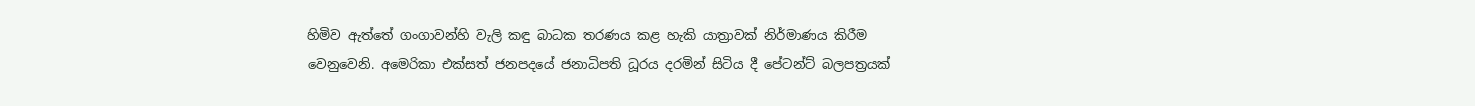හිමිව ඇත්තේ ගංගාවන්හි වැලි කඳු බාධක තරණය කළ හැකි යාත්‍රාවක් නිර්මාණය කිරීම වෙනුවෙනි. අමෙරිකා එක්සත් ජනපදයේ ජනාධිපති ධූරය දරමින් සිටිය දී පේටන්ට් බලපත්‍රයක්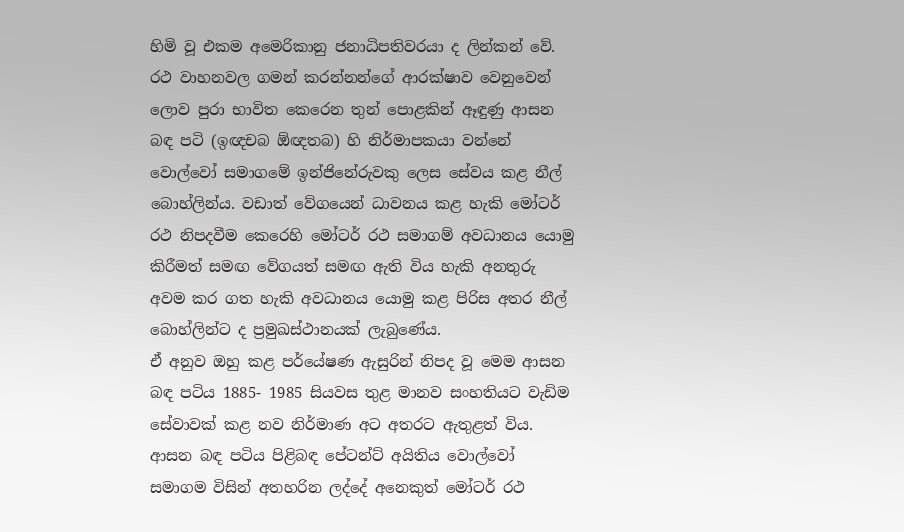හිමි වූ එකම අමෙරිකානු ජනාධිපතිවරයා ද ලින්කන් වේ.
රථ වාහනවල ගමන් කරන්නන්ගේ ආරක්ෂාව වෙනුවෙන් ලොව පුරා භාවිත කෙරෙන තුන් පොළකින් ඈඳුණු ආසන බඳ පටි (ඉඥචබ ඕඥතබ) හි නිර්මාපකයා වන්නේ වොල්වෝ සමාගමේ ඉන්ජිනේරුවකු ලෙස සේවය කළ නීල් බොහ්ලින්ය. වඩාත් වේගයෙන් ධාවනය කළ හැකි මෝටර් රථ නිපදවීම කෙරෙහි මෝටර් රථ සමාගම් අවධානය යොමු කිරීමත් සමඟ වේගයත් සමඟ ඇති විය හැකි අනතුරු අවම කර ගත හැකි අවධානය යොමු කළ පිරිස අතර නීල් බොහ්ලින්ට ද ප්‍රමුඛස්ථානයක් ලැබුණේය.
ඒ අනුව ඔහු කළ පර්යේෂණ ඇසුරින් නිපද වූ මෙම ආසන බඳ පටිය 1885- 1985 සියවස තුළ මානව සංහතියට වැඩිම සේවාවක් කළ නව නිර්මාණ අට අතරට ඇතුළත් විය. ආසන බඳ පටිය පිළිබඳ පේටන්ට් අයිතිය වොල්වෝ සමාගම විසින් අතහරින ලද්දේ අනෙකුත් මෝටර් රථ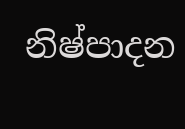නිෂ්පාදන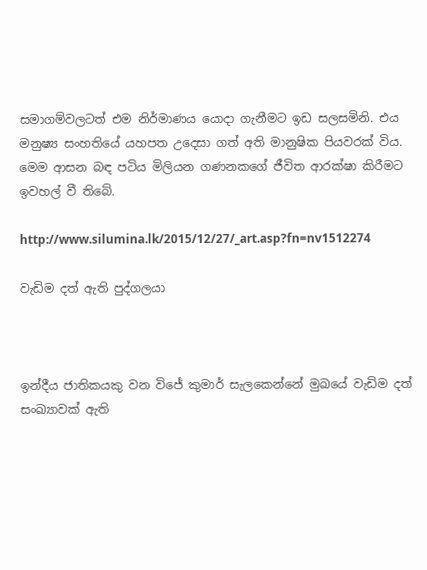සමාගම්වලටත් එම නිර්මාණය යොදා ගැනීමට ඉඩ සලසමිනි. එය මනුෂ්‍ය සංහතියේ යහපත උදෙසා ගත් අති මානුෂික පියවරක් විය. මෙම ආසන බඳ පටිය මිලියන ගණනකගේ ජීවිත ආරක්ෂා කිරීමට ඉවහල් වී තිබේ.

http://www.silumina.lk/2015/12/27/_art.asp?fn=nv1512274

වැඩිම දත් ඇති පුද්ගලයා



ඉන්දීය ජාතිකයකු වන විජේ කුමාර් සැලකෙන්නේ මුඛයේ වැඩිම දත් සංඛ්‍යාවක් ඇති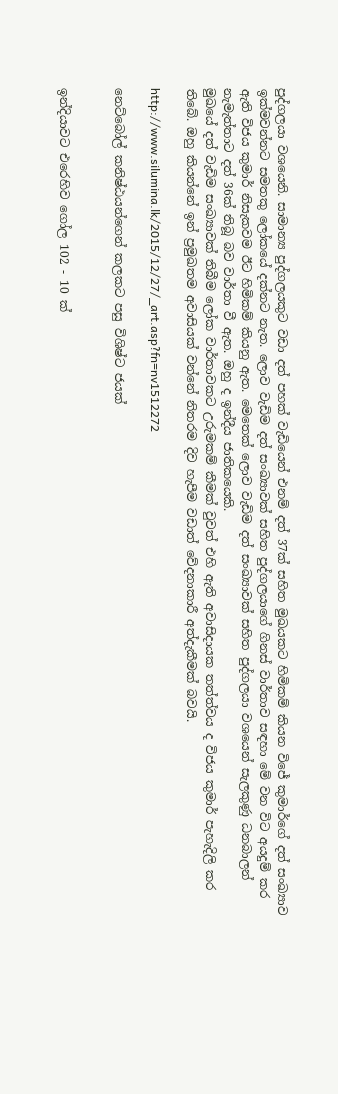පුද්ගලයා වශයෙනි. සාමාන්‍ය පුද්ගලයකුට වඩා දත් පහක් වැඩියෙන් එනම් දත් 37ක් සහිත මුඛයකට හිමිකම් කියන විජේ කුමාර්ගේ දත් සංඛ්‍යාව ඉක්මවන්නට සමතකු ලෝකයේ දක්නට නැත. ලොව වැඩිම දත් සංඛ්‍යාවක් සහිත පුද්ගලයාගේ ගිනස් වාර්තාව සඳහා මේ වන විට අයදුම් කර ඇති විජය කුමාර් නිසැකවම ඊට හිමිකම් කියනු ඇත. මෙතෙක් ලොව වැඩිම දත් සංඛ්‍යාවක් සහිත පුද්ගලයා වශයෙන් සැලකුණු ධනබාලන් නැමැත්තාට දත් 36ක් තිබූ බව වාර්තා වී ඇත. ඔහු ද ඉන්දීය ජාතිකයෙකි.
මුඛයේ දත් වැඩිම සංඛ්‍යාවක් තිබීම ලෝක වාර්තාවකට උරුමකම් කීමක් වුවත් එහි ඇති අවාසිදායක තත්ත්වය ද විජය කුමාර් පැහැදිලි කර තිබේ. ඔහු කියන්නේ ඉන් ප්‍රමුඛතම අවාසියක් වන්නේ නිතරම දිව හැපීම වඩාත් වේදනාකාරී අත්දැකීමක් බවයි.

http://www.silumina.lk/2015/12/27/_art.asp?fn=nv1512272

නෙට්බෝල් කනිෂ්ඨයන්ගෙන් කලකට පසු විශිෂ්ට ජයක්


ඉන්දියාවට එරෙහිව ගෝල 102 - 10 ක්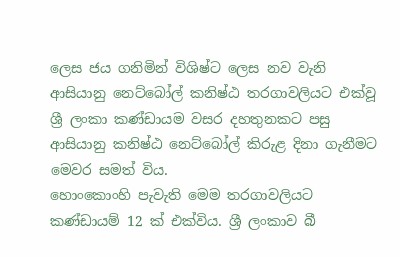ලෙස ජය ගනිමින් විශිෂ්ට ලෙස නව වැනි ආසියානු නෙට්බෝල් කනිෂ්ඨ තරගාවලියට එක්වූ ශ්‍රී ලංකා කණ්ඩායම වසර දහතුනකට පසු ආසියානු කනිෂ්ඨ නෙට්බෝල් කිරුළ දිනා ගැනීමට මෙවර සමත් විය.
හොංකොංහි පැවැති මෙම තරගාවලියට කණ්ඩායම් 12 ක් එක්විය. ශ්‍රී ලංකාව බී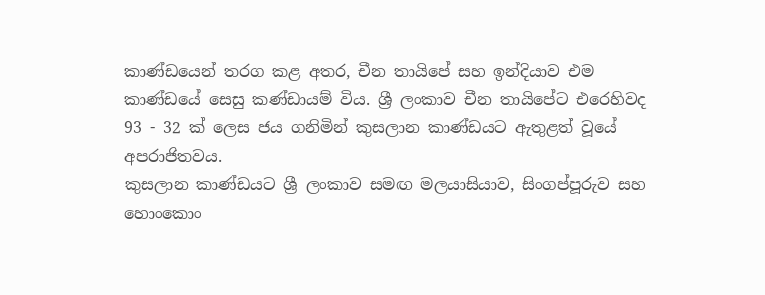කාණ්ඩයෙන් තරග කළ අතර, චීන තායිපේ සහ ඉන්දියාව එම කාණ්ඩයේ සෙසු කණ්ඩායම් විය. ශ්‍රී ලංකාව චීන තායිපේට එරෙහිවද 93 - 32 ක් ලෙස ජය ගනිමින් කුසලාන කාණ්ඩයට ඇතුළත් වූයේ අපරාජිතවය.
කුසලාන කාණ්ඩයට ශ්‍රී ලංකාව සමඟ මලයාසියාව, සිංගප්පූරුව සහ හොංකොං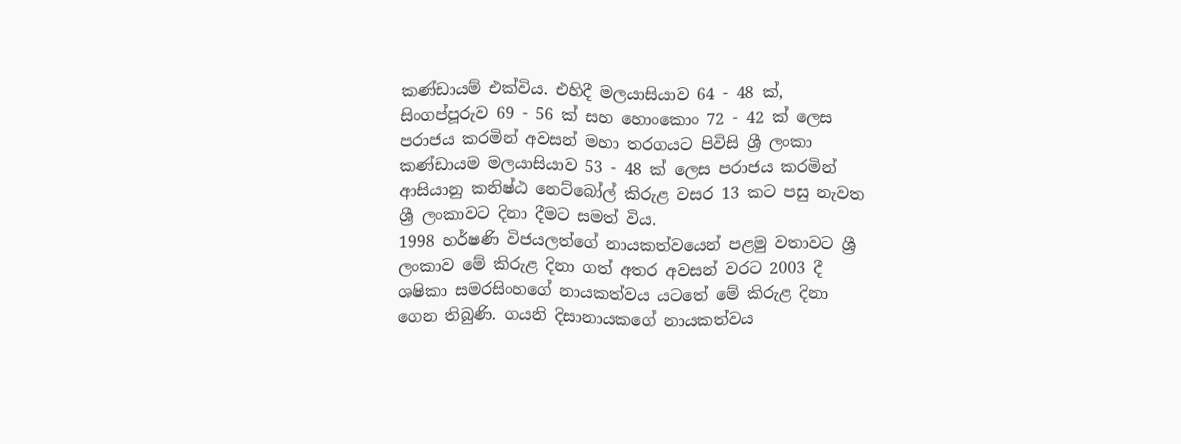කණ්ඩායම් එක්විය. එහිදී මලයාසියාව 64 - 48 ක්, සිංගප්පූරුව 69 - 56 ක් සහ හොංකොං 72 - 42 ක් ලෙස පරාජය කරමින් අවසන් මහා තරගයට පිවිසි ශ්‍රී ලංකා කණ්ඩායම මලයාසියාව 53 - 48 ක් ලෙස පරාජය කරමින් ආසියානු කනිෂ්ඨ නෙට්බෝල් කිරුළ වසර 13 කට පසු නැවත ශ්‍රී ලංකාවට දිනා දීමට සමත් විය.
1998 හර්ෂණි විජයලත්ගේ නායකත්වයෙන් පළමු වතාවට ශ්‍රී ලංකාව මේ කිරුළ දිනා ගත් අතර අවසන් වරට 2003 දී ශෂිකා සමරසිංහගේ නායකත්වය යටතේ මේ කිරුළ දිනා ගෙන තිබුණි. ගයනි දිසානායකගේ නායකත්වය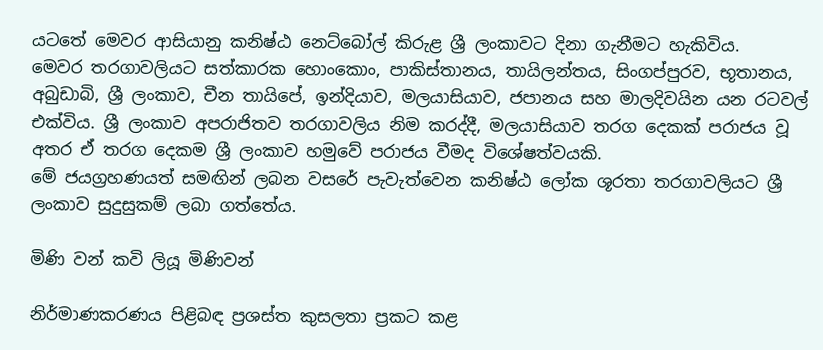යටතේ මෙවර ආසියානු කනිෂ්ඨ නෙට්බෝල් කිරුළ ශ්‍රී ලංකාවට දිනා ගැනීමට හැකිවිය.
මෙවර තරගාවලියට සත්කාරක හොංකොං, පාකිස්තානය, තායිලන්තය, සිංගප්පුරව, භූතානය, අබුඩාබි, ශ්‍රී ලංකාව, චීන තායිපේ, ඉන්දියාව, මලයාසියාව, ජපානය සහ මාලදිවයින යන රටවල් එක්විය. ශ්‍රී ලංකාව අපරාජිතව තරගාවලිය නිම කරද්දී, මලයාසියාව තරග දෙකක් පරාජය වූ අතර ඒ තරග දෙකම ශ්‍රී ලංකාව හමුවේ පරාජය වීමද විශේෂත්වයකි.
මේ ජයග්‍රහණයත් සමඟින් ලබන වසරේ පැවැත්වෙන කනිෂ්ඨ ලෝක ශූරතා තරගාවලියට ශ්‍රී ලංකාව සුදුසුකම් ලබා ගත්තේය.

මිණි වන් කවි ලියූ මිණිවන්

නිර්මාණකරණය පිළිබඳ ප්‍රශස්ත කුසලතා ප්‍රකට කළ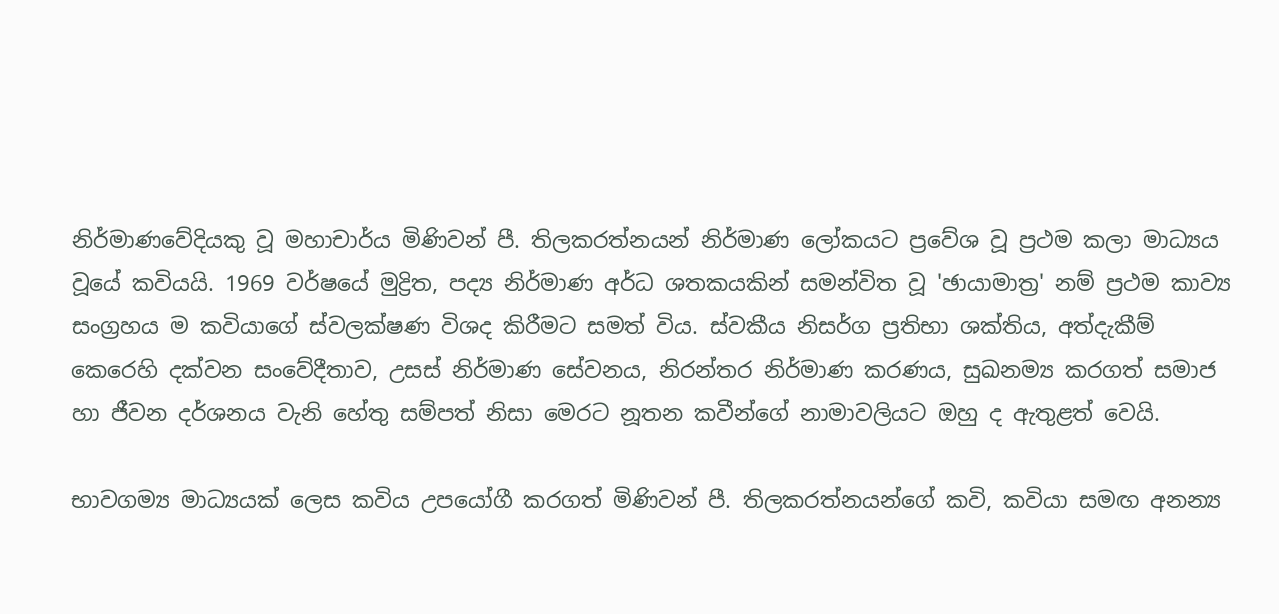නිර්මාණවේදියකු වූ මහාචාර්ය මිණිවන් පී. තිලකරත්නයන් නිර්මාණ ලෝකයට ප්‍රවේශ වූ ප්‍රථම කලා මාධ්‍යය වූයේ කවියයි. 1969 වර්ෂයේ මුද්‍රිත, පද්‍ය නිර්මාණ අර්ධ ශතකයකින් සමන්විත වූ 'ඡායාමාත්‍ර' නම් ප්‍රථම කාව්‍ය සංග්‍රහය ම කවියාගේ ස්වලක්ෂණ විශද කිරීමට සමත් විය. ස්වකීය නිසර්ග ප්‍රතිභා ශක්තිය, අත්දැකීම් කෙරෙහි දක්වන සංවේදීතාව, උසස් නිර්මාණ සේවනය, නිරන්තර නිර්මාණ කරණය, සුඛනම්‍ය කරගත් සමාජ හා ජීවන දර්ශනය වැනි හේතු සම්පත් නිසා මෙරට නූතන කවීන්ගේ නාමාවලියට ඔහු ද ඇතුළත් වෙයි.

භාවගම්‍ය මාධ්‍යයක් ලෙස කවිය උපයෝගී කරගත් මිණිවන් පී. තිලකරත්නයන්ගේ කවි, කවියා සමඟ අනන්‍ය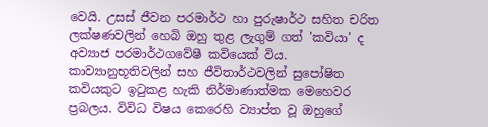වෙයි. උසස් ජීවන පරමාර්ථ හා පුරුෂාර්ථ සහිත චරිත ලක්ෂණවලින් හෙබි ඔහු තුළ ලැගුම් ගත් 'කවියා' ද අව්‍යාජ පරමාර්ථගවේෂී කවියෙක් විය. කාව්‍යානුභූතිවලින් සහ ජීවිතාර්ථවලින් සුපෝෂිත කවියකුට ඉටුකළ හැකි නිර්මාණාත්මක මෙහෙවර ප්‍රබලය. විවිධ විෂය කෙරෙහි ව්‍යාප්ත වූ ඔහුගේ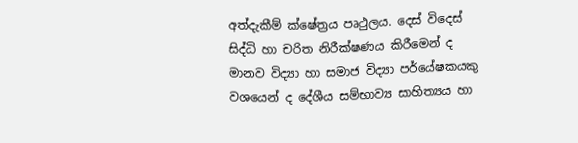අත්දැකීම් ක්ෂේත්‍රය පෘථුලය. දෙස් විදෙස් සිද්ධි හා චරිත නිරීක්ෂණය කිරීමෙන් ද මානව විද්‍යා හා සමාජ විද්‍යා පර්යේෂකයකු වශයෙන් ද දේශීය සම්භාව්‍ය සාහිත්‍යය හා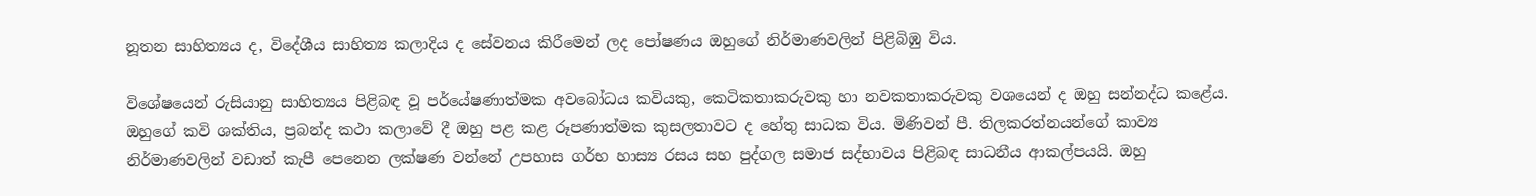නූතන සාහිත්‍යය ද, විදේශීය සාහිත්‍ය කලාදිය ද සේවනය කිරීමෙන් ලද පෝෂණය ඔහුගේ නිර්මාණවලින් පිළිබිඹු විය.

විශේෂයෙන් රුසියානු සාහිත්‍යය පිළිබඳ වූ පර්යේෂණාත්මක අවබෝධය කවියකු, කෙටිකතාකරුවකු හා නවකතාකරුවකු වශයෙන් ද ඔහු සන්නද්ධ කළේය. ඔහුගේ කවි ශක්තිය, ප්‍රබන්ද කථා කලාවේ දී ඔහු පළ කළ රූපණාත්මක කුසලතාවට ද හේතු සාධක විය. මිණිවන් පී. තිලකරත්නයන්ගේ කාව්‍ය නිර්මාණවලින් වඩාත් කැපී පෙනෙන ලක්ෂණ වන්නේ උපහාස ගර්භ හාස්‍ය රසය සහ පුද්ගල සමාජ සද්භාවය පිළිබඳ සාධනීය ආකල්පයයි. ඔහු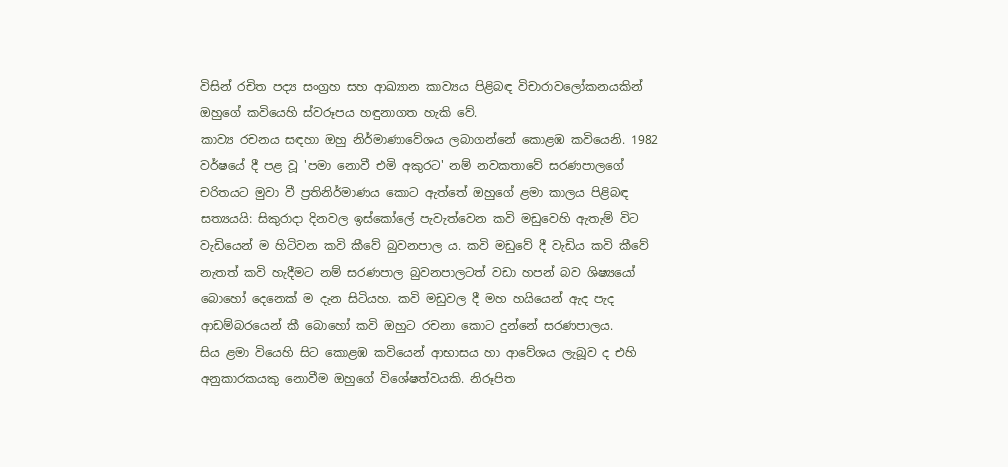විසින් රචිත පද්‍ය සංග්‍රහ සහ ආඛ්‍යාන කාව්‍යය පිළිබඳ විචාරාවලෝකනයකින් ඔහුගේ කවියෙහි ස්වරූපය හඳුනාගත හැකි වේ.
කාව්‍ය රචනය සඳහා ඔහු නිර්මාණාවේශය ලබාගන්නේ කොළඹ කවියෙනි. 1982 වර්ෂයේ දී පළ වූ 'පමා නොවී එමි අකුරට' නම් නවකතාවේ සරණපාලගේ චරිතයට මුවා වී ප්‍රතිනිර්මාණය කොට ඇත්තේ ඔහුගේ ළමා කාලය පිළිබඳ සත්‍යයයි: සිකුරාදා දිනවල ඉස්කෝලේ පැවැත්වෙන කවි මඩුවෙහි ඇතැම් විට වැඩියෙන් ම හිටිවන කවි කීවේ බුවනපාල ය. කවි මඩුවේ දී වැඩිය කවි කීවේ නැතත් කවි හැදීමට නම් සරණපාල බුවනපාලටත් වඩා හපන් බව ශිෂ්‍යයෝ බොහෝ දෙනෙක් ම දැන සිටියහ. කවි මඩුවල දී මහ හයියෙන් ඇද පැද ආඩම්බරයෙන් කී බොහෝ කවි ඔහුට රචනා කොට දුන්නේ සරණපාලය.
සිය ළමා වියෙහි සිට කොළඹ කවියෙන් ආභාසය හා ආවේශය ලැබූව ද එහි අනුකාරකයකු නොවීම ඔහුගේ විශේෂත්වයකි. නිරූපිත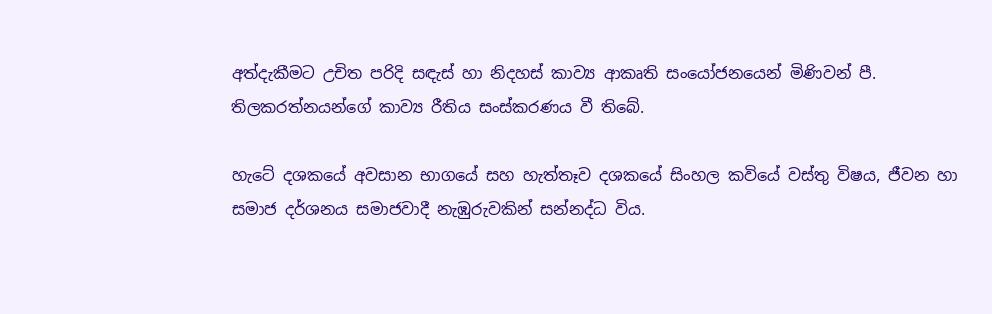අත්දැකීමට උචිත පරිදි සඳැස් හා නිදහස් කාව්‍ය ආකෘති සංයෝජනයෙන් මිණිවන් පී. තිලකරත්නයන්ගේ කාව්‍ය රීතිය සංස්කරණය වී තිබේ.

හැටේ දශකයේ අවසාන භාගයේ සහ හැත්තෑව දශකයේ සිංහල කවියේ වස්තු විෂය, ජීවන හා සමාජ දර්ශනය සමාජවාදී නැඹුරුවකින් සන්නද්ධ විය.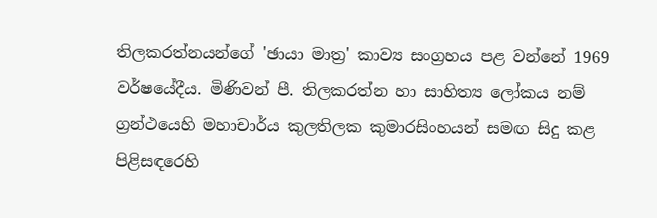තිලකරත්නයන්ගේ 'ඡායා මාත්‍ර' කාව්‍ය සංග්‍රහය පළ වන්නේ 1969 වර්ෂයේදීය. මිණිවන් පී. තිලකරත්න හා සාහිත්‍ය ලෝකය නම් ග්‍රන්ථයෙහි මහාචාර්ය කුලතිලක කුමාරසිංහයන් සමඟ සිදු කළ පිළිසඳරෙහි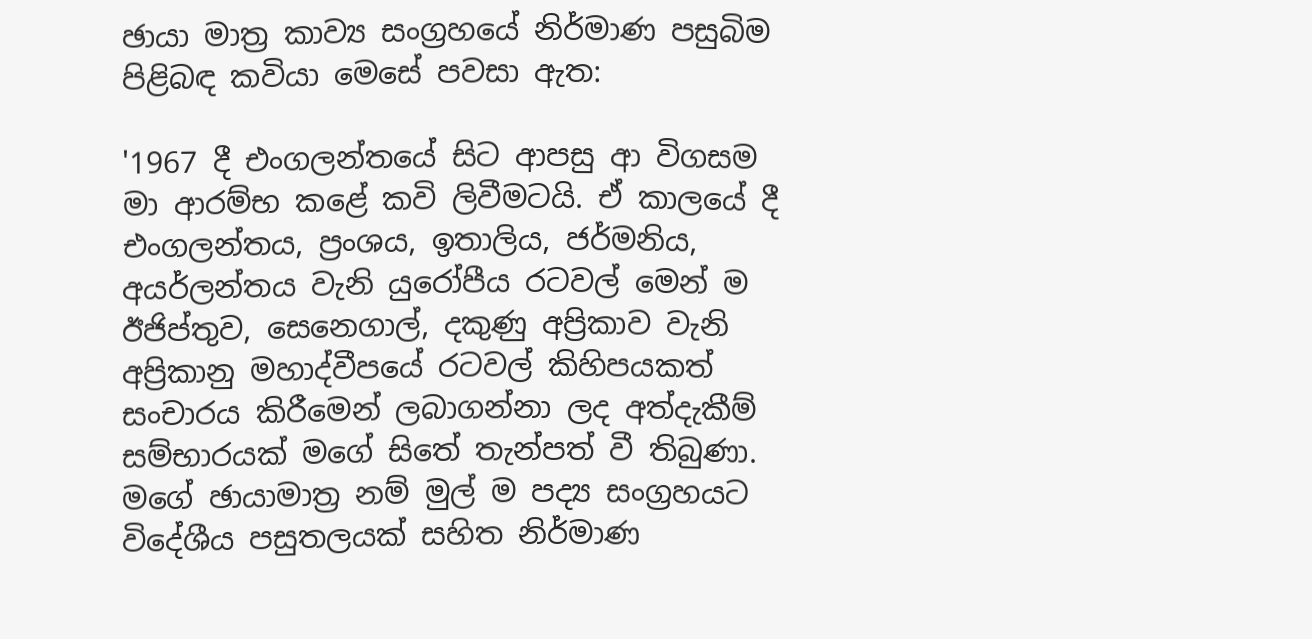ඡායා මාත්‍ර කාව්‍ය සංග්‍රහයේ නිර්මාණ පසුබිම පිළිබඳ කවියා මෙසේ පවසා ඇත:

'1967 දී එංගලන්තයේ සිට ආපසු ආ විගසම මා ආරම්භ කළේ කවි ලිවීමටයි. ඒ කාලයේ දී එංගලන්තය, ප්‍රංශය, ඉතාලිය, ජර්මනිය, අයර්ලන්තය වැනි යුරෝපීය රටවල් මෙන් ම ඊජිප්තුව, සෙනෙගාල්, දකුණු අප්‍රිකාව වැනි අප්‍රිකානු මහාද්වීපයේ රටවල් කිහිපයකත් සංචාරය කිරීමෙන් ලබාගන්නා ලද අත්දැකීම් සම්භාරයක් මගේ සිතේ තැන්පත් වී තිබුණා. මගේ ඡායාමාත්‍ර නම් මුල් ම පද්‍ය සංග්‍රහයට විදේශීය පසුතලයක් සහිත නිර්මාණ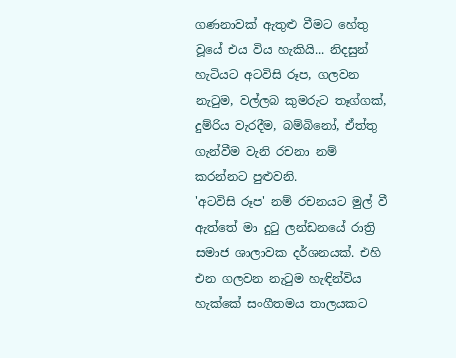ගණනාවක් ඇතුළු වීමට හේතු වූයේ එය විය හැකියි... නිදසුන් හැටියට අටවිසි රූප, ගලවන නැටුම, වල්ලබ කුමරුට තෑග්ගක්, දුම්රිය වැරදීම, බම්බිනෝ, ඒත්තු ගැන්වීම වැනි රචනා නම් කරන්නට පුළුවනි.
'අටවිසි රූප' නම් රචනයට මුල් වී ඇත්තේ මා දුටු ලන්ඩනයේ රාත්‍රි සමාජ ශාලාවක දර්ශනයක්. එහි එන ගලවන නැටුම හැඳින්විය හැක්කේ සංගීතමය තාලයකට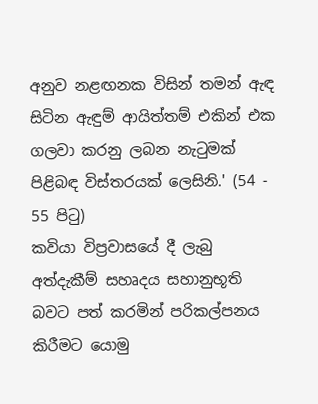අනුව නළඟනක විසින් තමන් ඇඳ සිටින ඇඳුම් ආයිත්තම් එකින් එක ගලවා කරනු ලබන නැටුමක් පිළිබඳ විස්තරයක් ලෙසිනි.' (54 - 55 පිටු)
කවියා විප්‍රවාසයේ දී ලැබු අත්දැකීම් සහෘදය සහානුභූති බවට පත් කරමින් පරිකල්පනය කිරීමට යොමු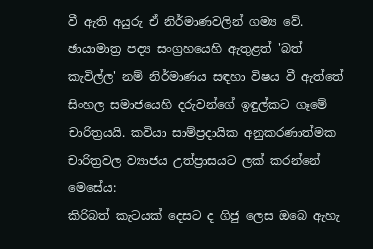වී ඇති අයුරු ඒ නිර්මාණවලින් ගම්‍ය වේ. ඡායාමාත්‍ර පද්‍ය සංග්‍රහයෙහි ඇතුළත් 'බත් කැවිල්ල' නම් නිර්මාණය සඳහා විෂය වී ඇත්තේ සිංහල සමාජයෙහි දරුවන්ගේ ඉඳුල්කට ගෑමේ චාරිත්‍රයයි. කවියා සාම්ප්‍රදායික අනුකරණාත්මක චාරිත්‍රවල ව්‍යාජය උත්ප්‍රාසයට ලක් කරන්නේ මෙසේය:
කිරිබත් කැටයක් දෙසට ද ගිජු ලෙස ඔබෙ ඇහැ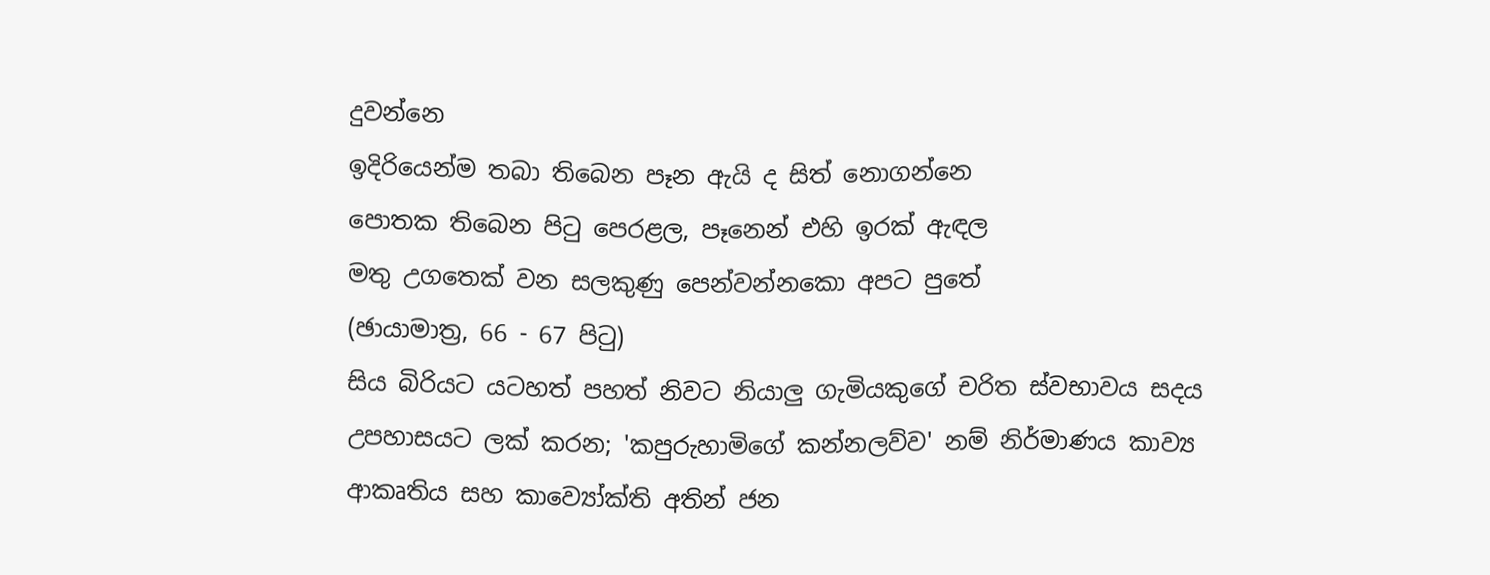දුවන්නෙ
ඉදිරියෙන්ම තබා තිබෙන පෑන ඇයි ද සිත් නොගන්නෙ
පොතක තිබෙන පිටු පෙරළල, පෑනෙන් එහි ඉරක් ඇඳල
මතු උගතෙක් වන සලකුණු පෙන්වන්නකො අපට පුතේ
(ඡායාමාත්‍ර, 66 - 67 පිටු)
සිය බිරියට යටහත් පහත් නිවට නියාලු ගැමියකුගේ චරිත ස්වභාවය සදය උපහාසයට ලක් කරන; 'කපුරුහාමිගේ කන්නලව්ව' නම් නිර්මාණය කාව්‍ය ආකෘතිය සහ කාව්‍යෝක්ති අතින් ජන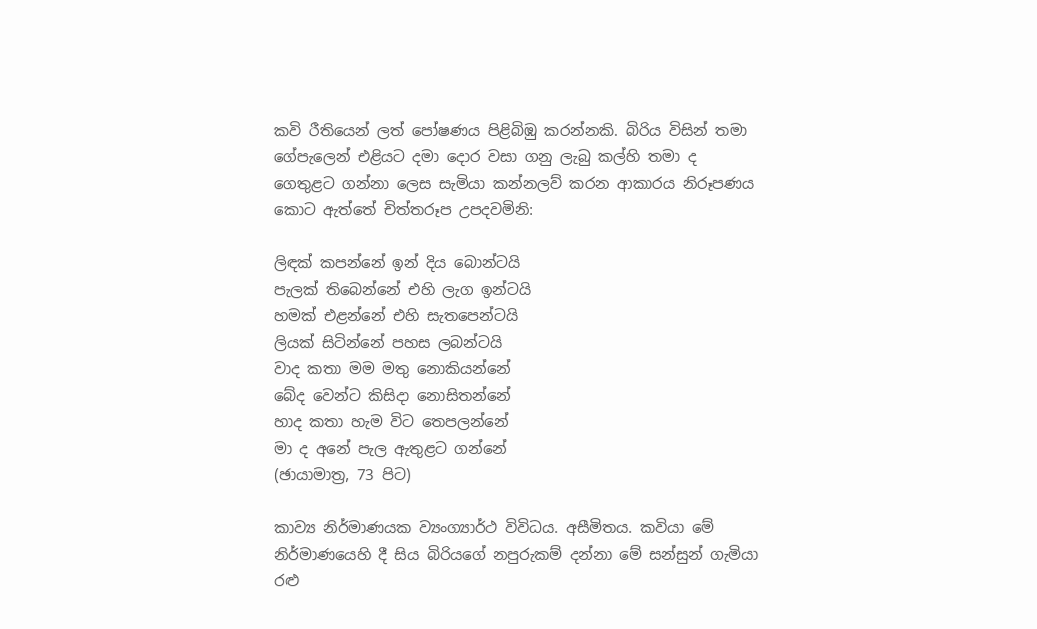කවි රීතියෙන් ලත් පෝෂණය පිළිබිඹු කරන්නකි. බිරිය විසින් තමා ගේපැලෙන් එළියට දමා දොර වසා ගනු ලැබු කල්හි තමා ද ගෙතුළට ගන්නා ලෙස සැමියා කන්නලව් කරන ආකාරය නිරූපණය කොට ඇත්තේ චිත්තරූප උපදවමිනි:

ලිඳක් කපන්නේ ඉන් දිය බොන්ටයි
පැලක් තිබෙන්නේ එහි ලැග ඉන්ටයි
හමක් එළන්නේ එහි සැතපෙන්ටයි
ලියක් සිටින්නේ පහස ලබන්ටයි
වාද කතා මම මතු නොකියන්නේ
බේද වෙන්ට කිසිදා නොසිතන්නේ
හාද කතා හැම විට තෙපලන්නේ
මා ද අනේ පැල ඇතුළට ගන්නේ
(ඡායාමාත්‍ර, 73 පිට)

කාව්‍ය නිර්මාණයක ව්‍යංග්‍යාර්ථ විවිධය. අසීමිතය. කවියා මේ නිර්මාණයෙහි දී සිය බිරියගේ නපුරුකම් දන්නා මේ සන්සුන් ගැමියා රළු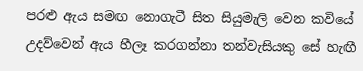පරළු ඇය සමඟ නොගැටී සිත සියුමැලි වෙන කවියේ උදව්වෙන් ඇය හීලෑ කරගන්නා තන්වැසියකු සේ හැඟී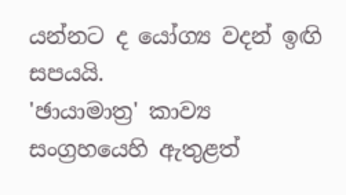යන්නට ද යෝග්‍ය වදන් ඉඟි සපයයි.
'ඡායාමාත්‍ර' කාව්‍ය සංග්‍රහයෙහි ඇතුළත්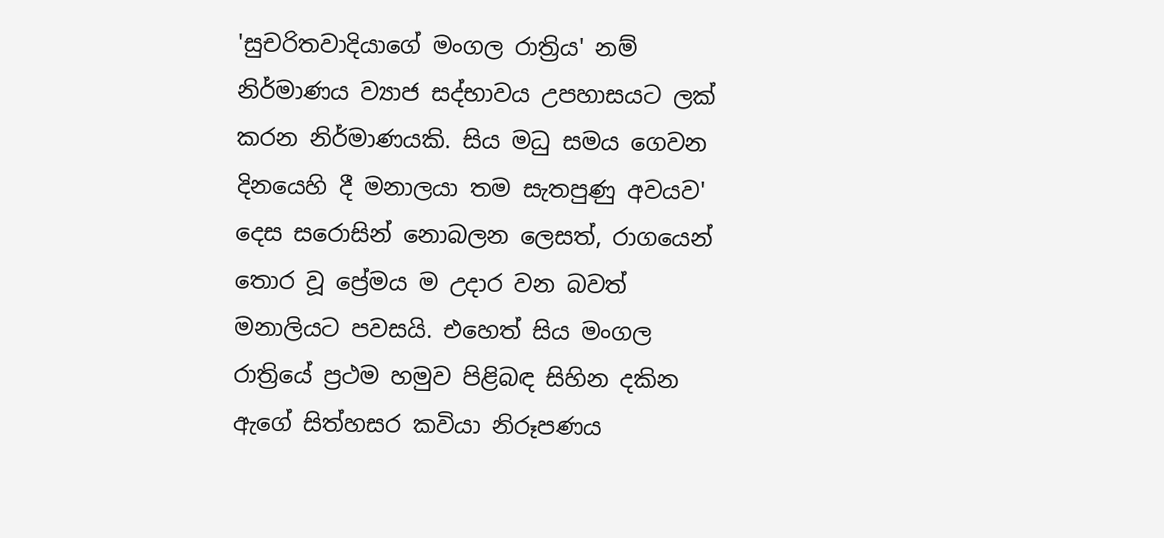'සුචරිතවාදියාගේ මංගල රාත්‍රිය' නම් නිර්මාණය ව්‍යාජ සද්භාවය උපහාසයට ලක් කරන නිර්මාණයකි. සිය මධු සමය ගෙවන දිනයෙහි දී මනාලයා තම සැතපුණු අවයව' දෙස සරොසින් නොබලන ලෙසත්, රාගයෙන් තොර වූ ප්‍රේමය ම උදාර වන බවත් මනාලියට පවසයි. එහෙත් සිය මංගල රාත්‍රියේ ප්‍රථම හමුව පිළිබඳ සිහින දකින ඇගේ සිත්හසර කවියා නිරූපණය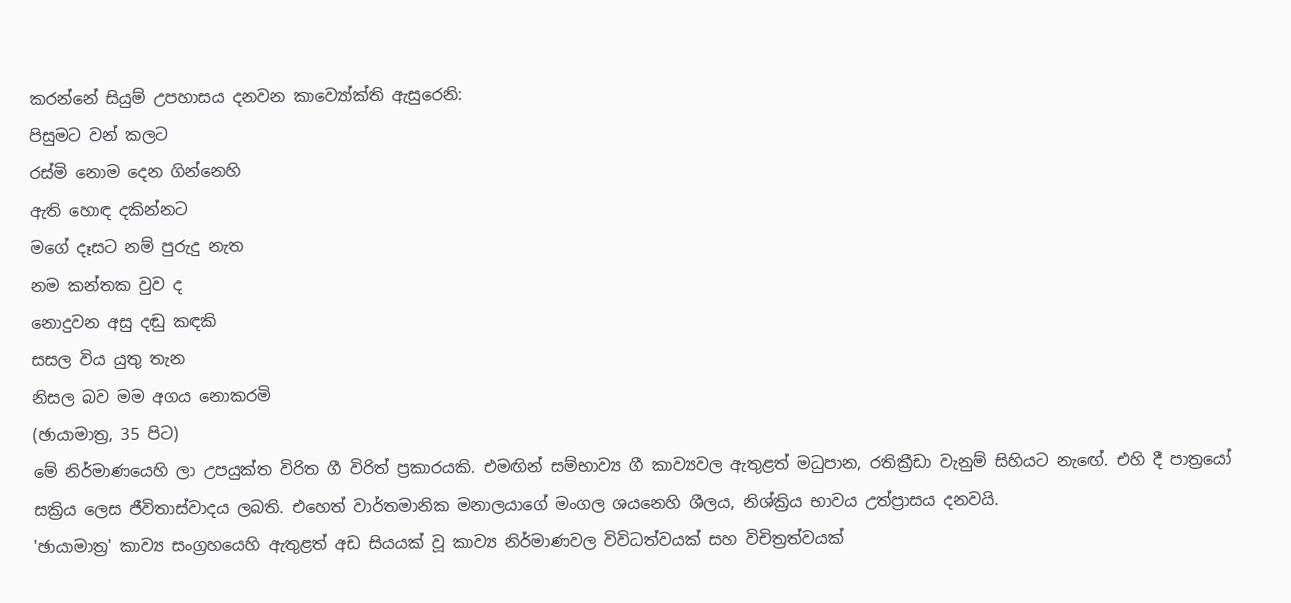කරන්නේ සියුම් උපහාසය දනවන කාව්‍යෝක්ති ඇසුරෙනි:
පිසුමට වන් කලට
රස්මි නොම දෙන ගින්නෙහි
ඇති හොඳ දකින්නට
මගේ දෑසට නම් පුරුදු නැත
නම කන්තක වුව ද
නොදුවන අසු දඬු කඳකි
සසල විය යුතු තැන
නිසල බව මම අගය නොකරමි
(ඡායාමාත්‍ර, 35 පිට)
මේ නිර්මාණයෙහි ලා උපයුක්ත විරිත ගී විරිත් ප්‍රකාරයකි. එමඟින් සම්භාව්‍ය ගී කාව්‍යවල ඇතුළත් මධුපාන, රතික්‍රීඩා වැනුම් සිහියට නැ‍‍ඟේ. එහි දී පාත්‍රයෝ සක්‍රිය ලෙස ජීවිතාස්වාදය ලබති. එහෙත් වාර්තමානික මනාලයාගේ මංගල ශයනෙහි ශීලය, නිශ්ක්‍රිය භාවය උත්ප්‍රාසය දනවයි.
'ඡායාමාත්‍ර' කාව්‍ය සංග්‍රහයෙහි ඇතුළත් අඩ සියයක් වූ කාව්‍ය නිර්මාණවල විවිධත්වයක් සහ විචිත්‍රත්වයක්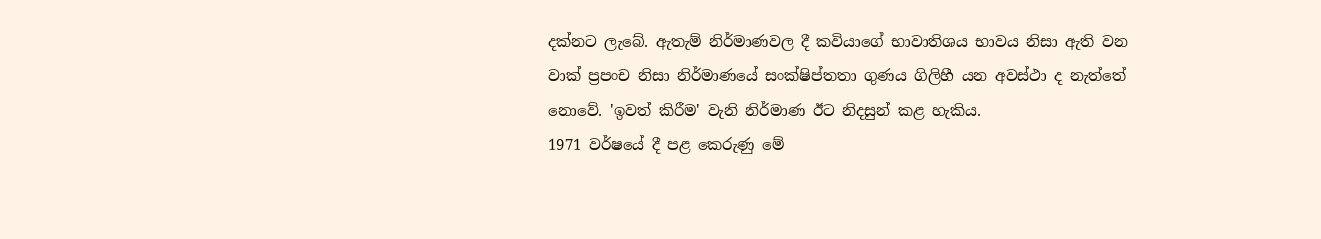දක්නට ලැබේ. ඇතැම් නිර්මාණවල දී කවියාගේ භාවාතිශය භාවය නිසා ඇති වන වාක් ප්‍රපංච නිසා නිර්මාණයේ සංක්ෂිප්තතා ගුණය ගිලිහී යන අවස්ථා ද නැත්තේ නොවේ. 'ඉවත් කිරීම' වැනි නිර්මාණ ඊට නිදසුන් කළ හැකිය.
1971 වර්ෂයේ දී පළ කෙරුණු මේ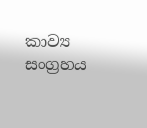කාව්‍ය සංග්‍රහය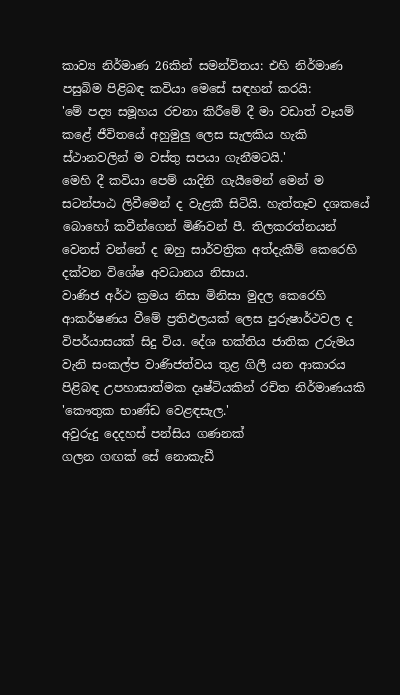කාව්‍ය නිර්මාණ 26කින් සමන්විතය: එහි නිර්මාණ පසුබිම පිළිබඳ කවියා මෙසේ සඳහන් කරයි:
'මේ පද්‍ය සමූහය රචනා කිරීමේ දී මා වඩාත් වෑයම් කළේ ජීවිතයේ අහුමුලු ලෙස සැලකිය හැකි ස්ථානවලින් ම වස්තු සපයා ගැනීමටයි.'
මෙහි දී කවියා පෙම් යාදිනි ගැයීමෙන් මෙන් ම සටන්පාඨ ලිවීමෙන් ද වැළකී සිටියි. හැත්තෑව දශකයේ බොහෝ කවීන්ගෙන් මිණිවන් පී. තිලකරත්නයන් වෙනස් වන්නේ ද ඔහු සාර්වත්‍රික අත්දැකීම් කෙරෙහි දක්වන විශේෂ අවධානය නිසාය.
වාණිජ අර්ථ ක්‍රමය නිසා මිනිසා මුදල කෙරෙහි ආකර්ෂණය වීමේ ප්‍රතිඵලයක් ලෙස පුරුෂාර්ථවල ද විපර්යාසයක් සිදු විය. දේශ භක්තිය ජාතික උරුමය වැනි සංකල්ප වාණිජත්වය තුළ ගිලී යන ආකාරය පිළිබඳ උපහාසාත්මක දෘෂ්ටියකින් රචිත නිර්මාණයකි 'කෞතුක භාණ්ඩ වෙළඳසැල.'
අවුරුදු දෙදහස් පන්සිය ගණනක්
ගලන ගඟක් සේ නොකැඩී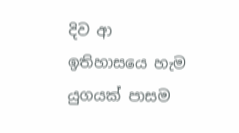දිව ආ
ඉතිහාසයෙ හැම යුගයක් පාසම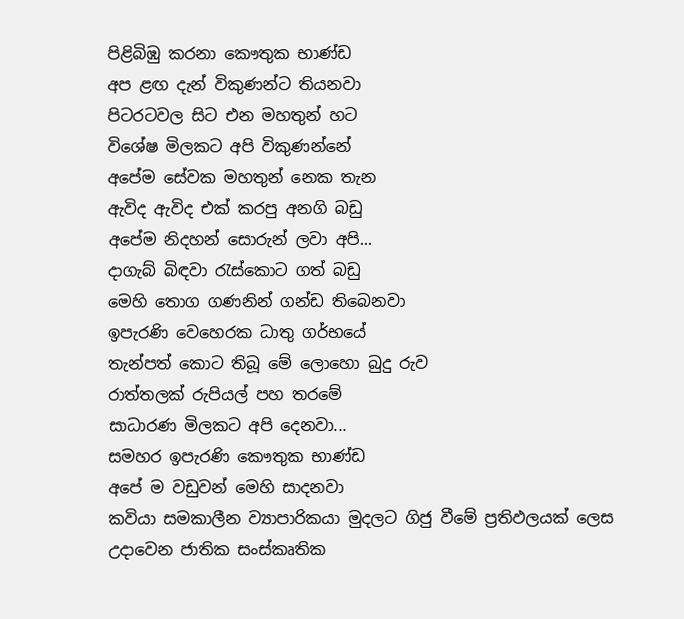පිළිබිඹු කරනා කෞතුක භාණ්ඩ
අප ළඟ දැන් විකුණන්ට තියනවා
පිටරටවල සිට එන මහතුන් හට
විශේෂ මිලකට අපි විකුණන්නේ
අපේම සේවක මහතුන් නෙක තැන
ඇවිද ඇවිද එක් කරපු අනගි බඩු
අපේම නිදහන් සොරුන් ලවා අපි...
දාගැබ් බිඳවා රැස්කොට ගත් බඩු
මෙහි තොග ගණනින් ගන්ඩ තිබෙනවා
ඉපැරණි වෙහෙරක ධාතු ගර්භයේ
තැන්පත් කොට තිබූ මේ ලොහො බුදු රුව
රාත්තලක් රුපියල් පහ තරමේ
සාධාරණ මිලකට අපි දෙනවා...
සමහර ඉපැරණි කෞතුක භාණ්ඩ
අපේ ම වඩුවන් මෙහි සාදනවා
කවියා සමකාලීන ව්‍යාපාරිකයා මුදලට ගිජු වීමේ ප්‍රතිඵලයක් ලෙස උදාවෙන ජාතික සංස්කෘතික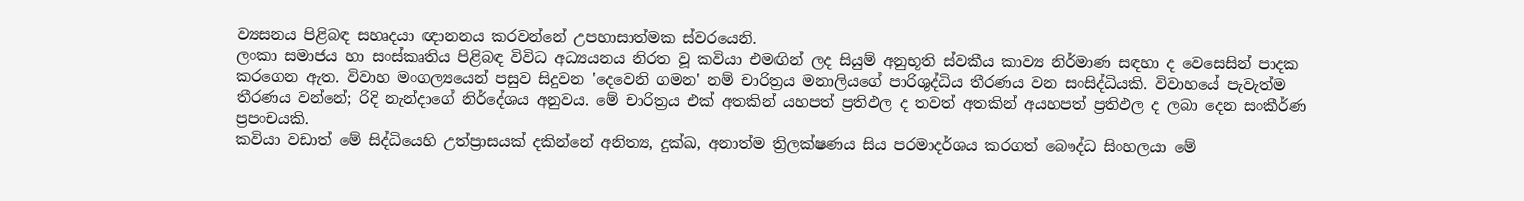ව්‍යසනය පිළිබඳ සහෘදයා ඥානනය කරවන්නේ උපහාසාත්මක ස්වරයෙනි.
ලංකා සමාජය හා සංස්කෘතිය පිළිබඳ විවිධ අධ්‍යයනය නිරත වූ කවියා එමඟින් ලද සියුම් අනුභූති ස්වකීය කාව්‍ය නිර්මාණ සඳහා ද වෙසෙසින් පාදක කරගෙන ඇත. විවාහ මංගල්‍යයෙන් පසුව සිදුවන 'දෙවෙනි ගමන' නම් චාරිත්‍රය මනාලියගේ පාරිශුද්ධිය තීරණය වන සංසිද්ධියකි. විවාහයේ පැවැත්ම තීරණය වන්නේ; රිදි නැන්දාගේ නිර්දේශය අනුවය. මේ චාරිත්‍රය එක් අතකින් යහපත් ප්‍රතිඵල ද තවත් අතකින් අයහපත් ප්‍රතිඵල ද ලබා දෙන සංකීර්ණ ප්‍රපංචයකි.
කවියා වඩාත් මේ සිද්ධියෙහි උත්ප්‍රාසයක් දකින්නේ අනිත්‍ය, දුක්ඛ, අනාත්ම ත්‍රිලක්ෂණය සිය පරමාදර්ශය කරගත් බෞද්ධ සිංහලයා මේ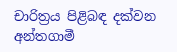චාරිත්‍රය පිළිබඳ දක්වන අන්තගාමී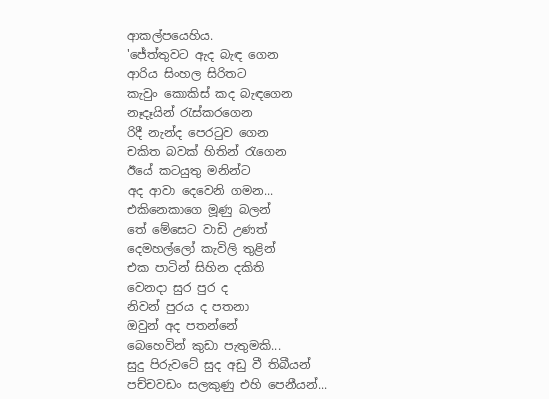ආකල්පයෙහිය.
'ජේත්තුවට ඇද බැඳ ගෙන
ආරිය සිංහල සිරිතට
කැවුං කොකිස් කද බැඳගෙන
නෑදෑයින් රැස්කරගෙන
රිදී නැන්ද පෙරටුව ගෙන
චකිත බවක් හිතින් රැගෙන
ඊයේ කටයුතු මනින්ට
අද ආවා දෙවෙනි ගමන...
එකිනෙකාගෙ මූණු බලන්
තේ මේසෙට වාඩි උණත්
දෙමහල්ලෝ කැවිලි තුළින්
එක පාටින් සිහින දකිති
වෙනදා සුර පුර ද
නිවන් පුරය ද පතනා
ඔවුන් අද පතන්නේ
බෙහෙවින් කුඩා පැතුමකි...
සුදු පිරුවටේ සුද අඩු වී තිබීයන්
පච්චවඩං සලකුණු එහි පෙනීයන්...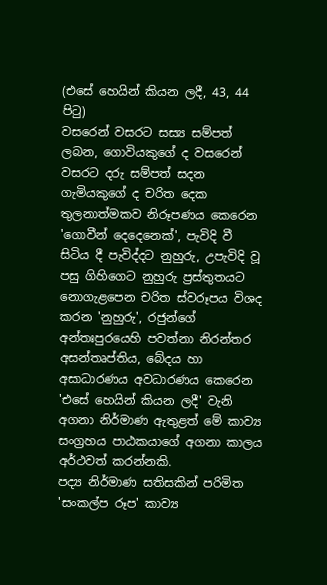(එසේ හෙයින් කියන ලදී, 43, 44 පිටු)
වසරෙන් වසරට සස්‍ය සම්පත් ලබන, ගොවියකුගේ ද වසරෙන් වසරට දරු සම්පත් සදන ගැමියකුගේ ද චරිත දෙක තුලනාත්මකව නිරූපණය කෙරෙන 'ගොවීන් දෙදෙනෙක්', පැවිදි වී සිටිය දී පැවිද්දට නුහුරු, උපැවිදි වූ පසු ගිහිගෙට නුහුරු ප්‍රස්තුතයට නොගැළපෙන චරිත ස්වරූපය විශද කරන 'නුහුරු', රජුන්ගේ අන්තඃපුරයෙහි පවත්නා නිරන්තර අසන්තෘප්තිය, බේදය හා අසාධාරණය අවධාරණය කෙරෙන 'එසේ හෙයින් කියන ලදී' වැනි අගනා නිර්මාණ ඇතුළත් මේ කාව්‍ය සංග්‍රහය පාඨකයාගේ අගනා කාලය අර්ථවත් කරන්නකි.
පද්‍ය නිර්මාණ සතිසකින් පරිමිත 'සංකල්ප රූප' කාව්‍ය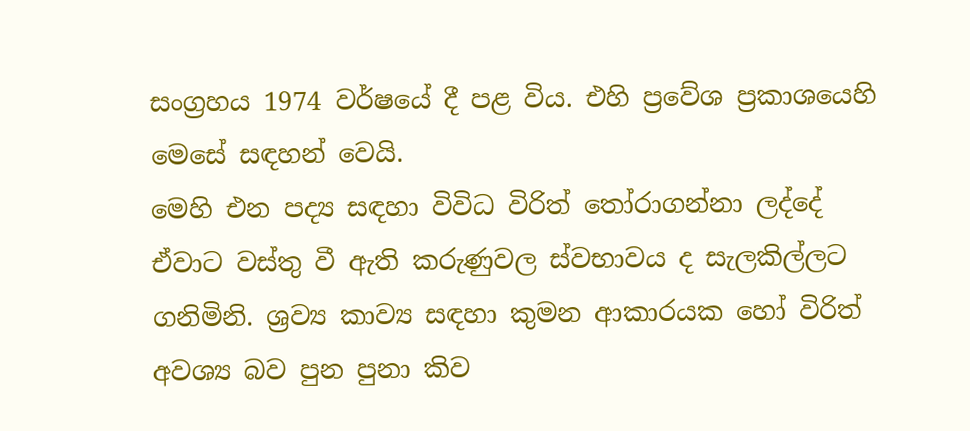සංග්‍රහය 1974 වර්ෂයේ දී පළ විය. එහි ප්‍රවේශ ප්‍රකාශයෙහි මෙසේ සඳහන් වෙයි.
මෙහි එන පද්‍ය සඳහා විවිධ විරිත් තෝරාගන්නා ලද්දේ ඒවාට වස්තු වී ඇති කරුණුවල ස්වභාවය ද සැලකිල්ලට ගනිමිනි. ශ්‍රව්‍ය කාව්‍ය සඳහා කුමන ආකාරයක හෝ විරිත් අවශ්‍ය බව පුන පුනා කිව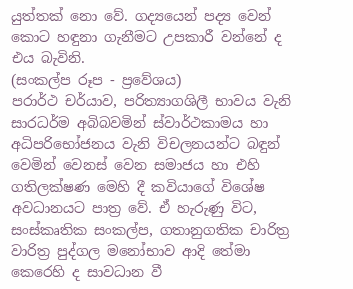යුත්තක් නො වේ. ගද්‍යයෙන් පද්‍ය වෙන් කොට හඳුනා ගැනීමට උපකාරී වන්නේ ද එය බැවිනි.
(සංකල්ප රූප - ප්‍රවේශය)
පරාර්ථ චර්යාව, පරිත්‍යාගශිලී භාවය වැනි සාරධර්ම අබිබවමින් ස්වාර්ථකාමය හා අධිපරිභෝජනය වැනි විචලනයන්ට බඳුන් වෙමින් වෙනස් වෙන සමාජය හා එහි ගතිලක්ෂණ මෙහි දී කවියාගේ විශේෂ අවධානයට පාත්‍ර වේ. ඒ හැරුණු විට, සංස්කෘතික සංකල්ප, ගතානුගතික චාරිත්‍ර වාරිත්‍ර පුද්ගල මනෝභාව ආදි තේමා කෙරෙහි ද සාවධාන වී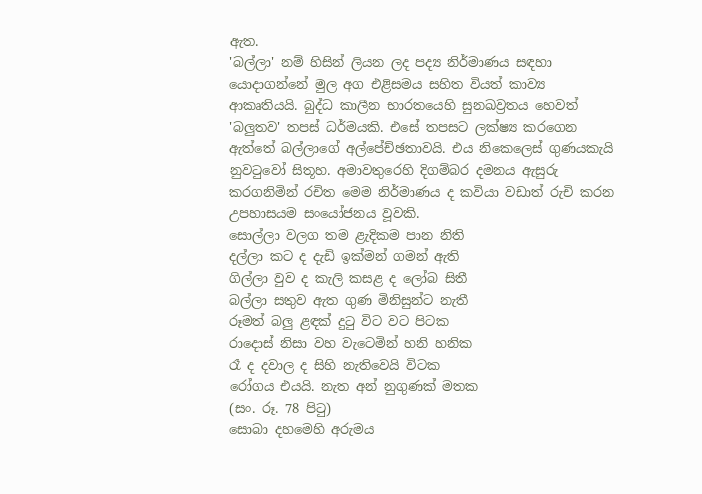ඇත.
'බල්ලා' නම් හිසින් ලියන ලද පද්‍ය නිර්මාණය සඳහා යොදාගන්නේ මුල අග එළිසමය සහිත වියත් කාව්‍ය ආකෘතියයි. බුද්ධ කාලීන භාරතයෙහි සුනඛව්‍රතය හෙවත් 'බලුතව' තපස් ධර්මයකි. එසේ තපසට ලක්ෂ්‍ය කරගෙන ඇත්තේ බල්ලාගේ අල්පේච්ඡතාවයි. එය නිකෙලෙස් ගුණයකැයි නුවටුවෝ සිතූහ. අමාවතුරෙහි දිගම්බර දමනය ඇසුරු කරගනිමින් රචිත මෙම නිර්මාණය ද කවියා වඩාත් රුචි කරන උපහාසයම සංයෝජනය වූවකි.
සොල්ලා වලග තම ළැදිකම පාන නිති
දල්ලා කට ද දැඩි ඉක්මන් ගමන් ඇති
ගිල්ලා වුව ද කැලි කසළ ද ලෝබ සිතී
බල්ලා සතුව ඇත ගුණ මිනිසුන්ට නැතී
රූමත් බලු ළඳක් දුටු විට වට පිටක
රාදොස් නිසා වහ වැටෙමින් හනි හනික
රෑ ද දවාල ද සිහි නැතිවෙයි විටක
රෝගය එයයි. නැත අන් නුගුණක් මතක
(සං. රූ. 78 පිටු)
සොබා දහමෙහි අරුමය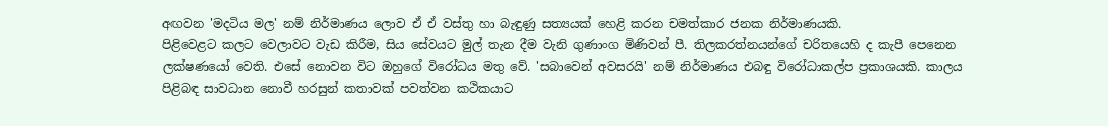අඟවන 'මදටිය මල' නම් නිර්මාණය ලොව ඒ ඒ වස්තු හා බැඳුණු සත්‍යයක් හෙළි කරන චමත්කාර ජනක නිර්මාණයකි.
පිළිවෙළට කලට වෙලාවට වැඩ කිරීම, සිය සේවයට මුල් තැන දීම වැනි ගුණාංග මිණිවන් පී. තිලකරත්නයන්ගේ චරිතයෙහි ද කැපී පෙනෙන ලක්ෂණයෝ වෙති. එසේ නොවන විට ඔහුගේ විරෝධය මතු වේ. 'සබාවෙන් අවසරයි' නම් නිර්මාණය එබඳු විරෝධාකල්ප ප්‍රකාශයකි. කාලය පිළිබඳ සාවධාන නොවී හරසුන් කතාවක් පවත්වන කථිකයාට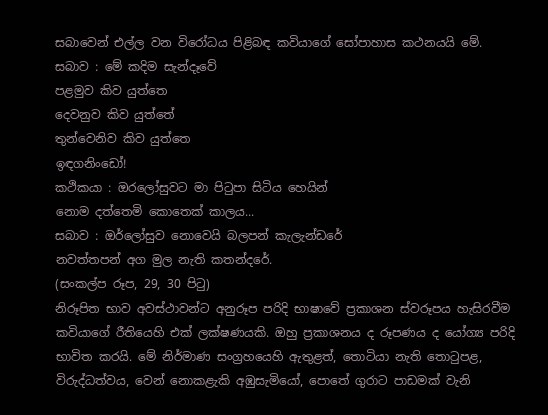සබාවෙන් එල්ල වන විරෝධය පිළිබඳ කවියාගේ සෝපාහාස කථනයයි මේ.
සබාව : මේ කදිම සැන්දෑවේ
පළමුව කිව යුත්තෙ
දෙවනුව කිව යුත්තේ
තුන්වෙනිව කිව යුත්තෙ
ඉඳගනිංඩෝ!
කථිකයා : ඔරලෝසුවට මා පිටුපා සිටිය හෙයින්
නොම දත්තෙමි කොතෙක් කාලය...
සබාව : ඔර්ලෝසුව නොවෙයි බලපන් කැලැන්ඩරේ
නවත්තපන් අග මුල නැති කතන්දරේ.
(සංකල්ප රූප, 29, 30 පිටු)
නිරූපිත භාව අවස්ථාවන්ට අනුරූප පරිදි භාෂාවේ ප්‍රකාශන ස්වරූපය හැසිරවීම කවියාගේ රීතියෙහි එක් ලක්ෂණයකි. ඔහු ප්‍රකාශනය ද රූපණය ද යෝග්‍ය පරිදි භාවිත කරයි. මේ නිර්මාණ සංග්‍රහයෙහි ඇතුළත්, තොටියා නැති තොටුපළ, විරුද්ධත්වය, වෙන් නොකළැකි අඹුසැමියෝ, පොතේ ගුරාට පාඩමක් වැනි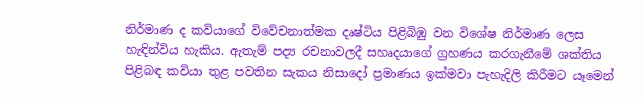නිර්මාණ ද කවියාගේ විවේචනාත්මක දෘෂ්ටිය පිළිබිඹු වන විශේෂ නිර්මාණ ලෙස හැඳින්විය හැකිය. ඇතැම් පද්‍ය රචනාවලදී සහෘදයාගේ ග්‍රහණය කරගැනීමේ ශක්තිය පිළිබඳ කවියා තුළ පවතින සැකය නිසාදෝ ප්‍රමාණය ඉක්මවා පැහැදිලි කිරීමට යෑමෙන්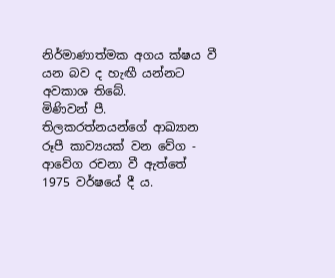නිර්මාණාත්මක අගය ක්ෂය වී යන බව ද හැඟී යන්නට අවකාශ තිබේ.
මිණිවන් පී. තිලකරත්නයන්ගේ ආඛ්‍යාන රූපී කාව්‍යයක් වන වේග - ආවේග රචනා වී ඇත්තේ 1975 වර්ෂයේ දී ය.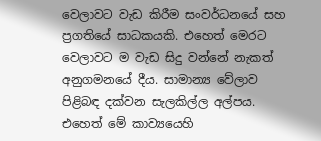වෙලාවට වැඩ කිරීම සංවර්ධනයේ සහ ප්‍රගතියේ සාධකයකි. එහෙත් මෙරට වෙලාවට ම වැඩ සිදු වන්නේ නැකත් අනුගමනයේ දීය. සාමාන්‍ය වේලාව පිළිබඳ දක්වන සැලකිල්ල අල්පය. එහෙත් මේ කාව්‍යයෙහි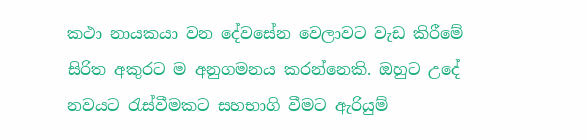කථා නායකයා වන දේවසේන වෙලාවට වැඩ කිරීමේ සිරිත අකුරට ම අනුගමනය කරන්නෙකි. ඔහුට උදේ නවයට රැස්වීමකට සහභාගි වීමට ඇරියුම්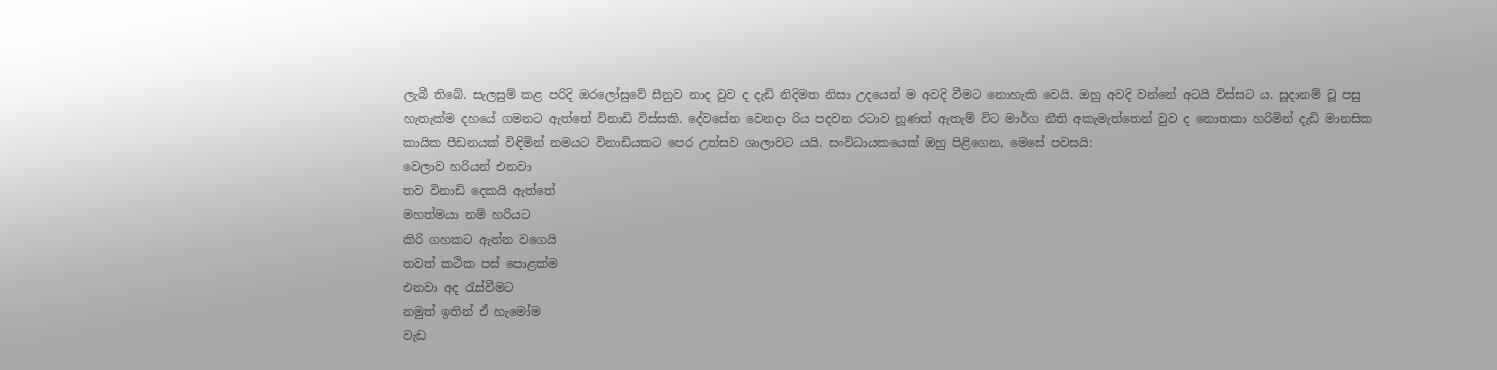ලැබී තිබේ. සැලසුම් කළ පරිදි ඔරලෝසුවේ සීනුව නාද වුව ද දැඩි නිදිමත නිසා උදයෙන් ම අවදි වීමට නොහැකි වෙයි. ඔහු අවදි වන්නේ අටයි විස්සට ය. සූදානම් වූ පසු හැතැක්ම දහයේ ගමනට ඇත්තේ විනාඩි විස්සකි. දේවසේන වෙනදා රිය පදවන රටාව නූණත් ඇතැම් විට මාර්ග නීති අකැමැත්තෙන් වුව ද නොතකා හරිමින් දැඩි මානසික කායික පීඩනයක් විඳිමින් නමයට විනාඩියකට පෙර උත්සව ශාලාවට යයි. සංවිධායකයෙක් ඔහු පිළිගෙන, මෙසේ පවසයි:
වෙලාව හරියන් එනවා
තව විනාඩි දෙකයි ඇත්තේ
මහත්මයා නම් හරියට
කිරි ගහකට ඇන්න වගෙයි
තවත් කථික පස් පොළක්ම
එනවා අද රැස්වීමට
නමුත් ඉතින් ඒ හැමෝම
වැඩ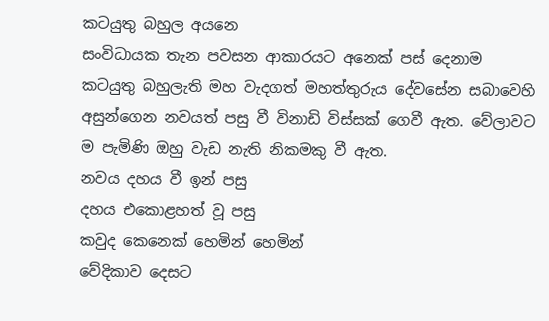කටයුතු බහුල අයනෙ
සංවිධායක තැන පවසන ආකාරයට අනෙක් පස් දෙනාම කටයුතු බහුලැති මහ වැදගත් මහත්තුරුය දේවසේන සබාවෙහි අසුන්ගෙන නවයත් පසු වී විනාඩි විස්සක් ගෙවී ඇත. වේලාවට ම පැමිණි ඔහු වැඩ නැති නිකමකු වී ඇත.
නවය දහය වී ඉන් පසු
දහය එකොළහත් වූ පසු
කවුද කෙනෙක් හෙමින් හෙමින්
වේදිකාව දෙසට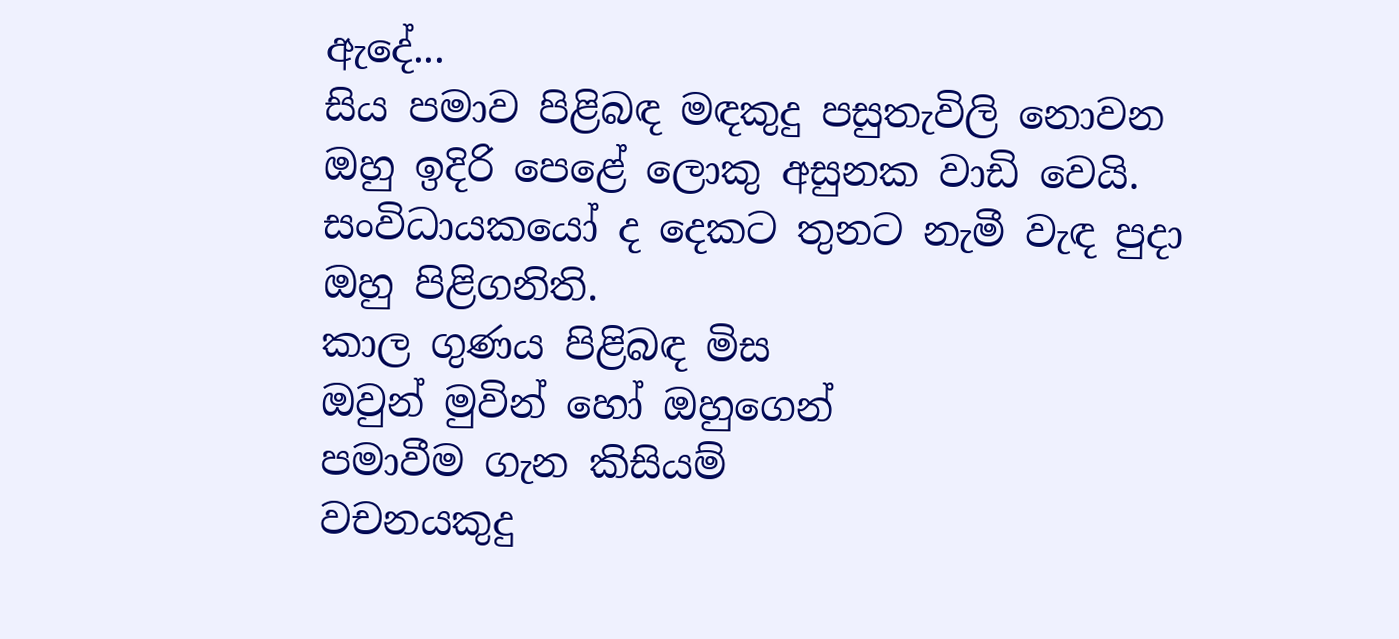ඇදේ...
සිය පමාව පිළිබඳ මඳකුදු පසුතැවිලි නොවන ඔහු ඉදිරි පෙළේ ලොකු අසුනක වාඩි වෙයි. සංවිධායකයෝ ද දෙකට තුනට නැමී වැඳ පුදා ඔහු පිළිගනිති.
කාල ගුණය පිළිබඳ මිස
ඔවුන් මුවින් හෝ ඔහුගෙන්
පමාවීම ගැන කිසියම්
වචනයකුදු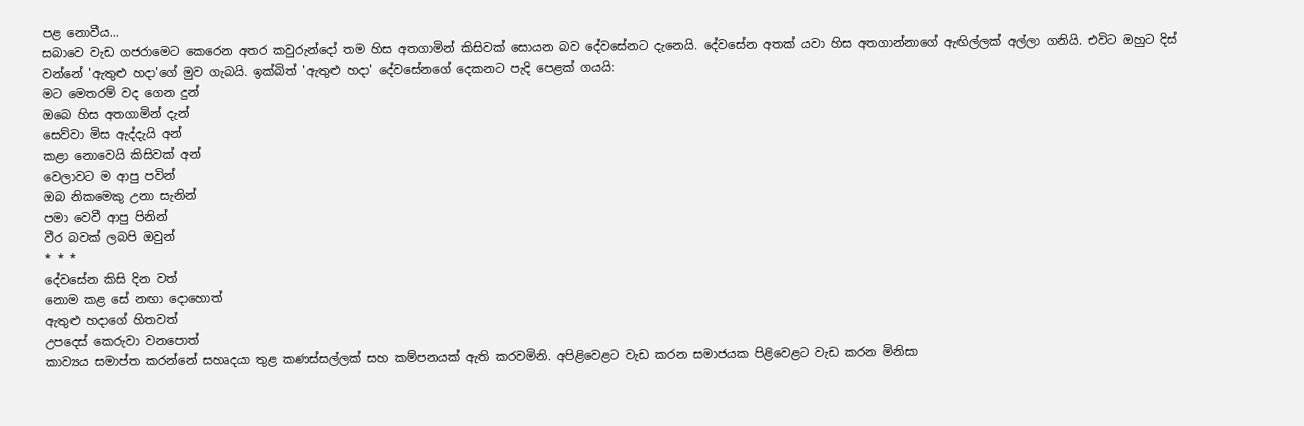පළ නොවීය...
සබාවෙ වැඩ ගජරාමෙට කෙරෙන අතර කවුරුන්දෝ තම හිස අතගාමින් කිසිවක් සොයන බව දේවසේනට දැනෙයි. දේවසේන අතක් යවා හිස අතගාන්නාගේ ඇඟිල්ලක් අල්ලා ගනියි. එවිට ඔහුට දිස් වන්නේ 'ඇතුළු හදා'ගේ මුව ගැබයි. ඉක්බිත් 'ඇතුළු හදා' දේවසේනගේ දෙකනට පැදි පෙළක් ගයයි:
මට මෙතරම් වද ගෙන දුන්
ඔබෙ හිස අතගාමින් දැන්
සෙව්වා මිස ඇද්දැයි අන්
කළා නොවෙයි කිසිවක් අන්
වෙලාවට ම ආපු පවින්
ඔබ නිකමෙකු උනා සැනින්
පමා වෙවී ආපු පිනින්
වීර බවක් ලබපි ඔවුන්
* * *
දේවසේන කිසි දින වත්
නොම කළ සේ නඟා දොහොත්
ඇතුළු හදාගේ හිතවත්
උපදෙස් කෙරුවා වනපොත්
කාව්‍යය සමාප්ත කරන්නේ සහෘදයා තුළ කණස්සල්ලක් සහ කම්පනයක් ඇති කරවමිනි. අපිළිවෙළට වැඩ කරන සමාජයක පිළිවෙළට වැඩ කරන මිනිසා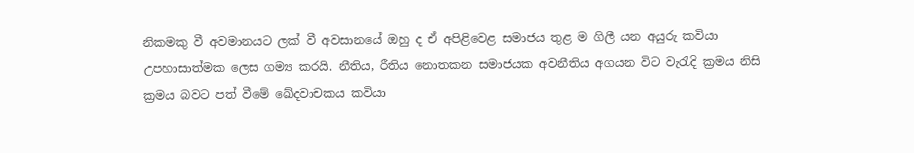නිකමකු වී අවමානයට ලක් වී අවසානයේ ඔහු ද ඒ අපිළිවෙළ සමාජය තුළ ම ගිලී යන අයුරු කවියා උපහාසාත්මක ලෙස ගම්‍ය කරයි. නීතිය, රීතිය නොතකන සමාජයක අවනීතිය අගයන විට වැරැදි ක්‍රමය නිසි ක්‍රමය බවට පත් වීමේ ඛේදවාචකය කවියා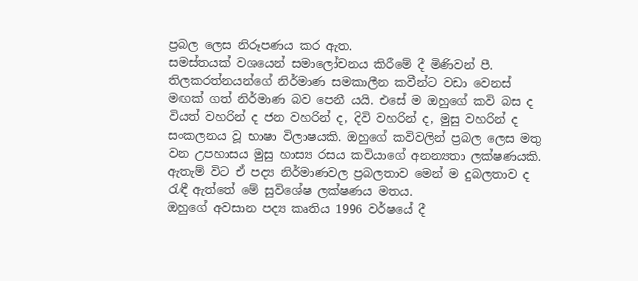ප්‍රබල ලෙස නිරූපණය කර ඇත.
සමස්තයක් වශයෙන් සමාලෝචනය කිරීමේ දී මිණිවන් පී. තිලකරත්නයන්ගේ නිර්මාණ සමකාලීන කවීන්ට වඩා වෙනස් මඟක් ගත් නිර්මාණ බව පෙනී යයි. එසේ ම ඔහුගේ කවි බස ද වියත් වහරින් ද ජන වහරින් ද, දිවි වහරින් ද, මුසු වහරින් ද සංකලනය වූ භාෂා විලාෂයකි. ඔහුගේ කවිවලින් ප්‍රබල ලෙස මතු වන උපහාසය මුසු හාස්‍ය රසය කවියාගේ අනන්‍යතා ලක්ෂණයකි. ඇතැම් විට ඒ පද්‍ය නිර්මාණවල ප්‍රබලතාව මෙන් ම දුබලතාව ද රැඳී ඇත්තේ මේ සුවිශේෂ ලක්ෂණය මතය.
ඔහුගේ අවසාන පද්‍ය කෘතිය 1996 වර්ෂයේ දී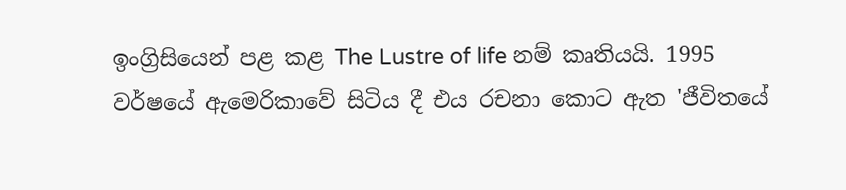ඉංග්‍රිසියෙන් පළ කළ The Lustre of life නම් කෘතියයි. 1995 වර්ෂයේ ඇමෙරිකාවේ සිටිය දී එය රචනා කොට ඇත 'ජීවිතයේ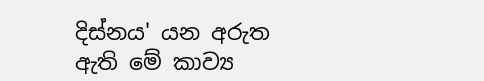දිස්නය' යන අරුත ඇති මේ කාව්‍ය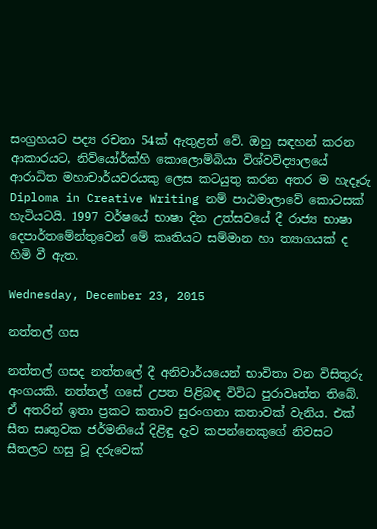සංග්‍රහයට පද්‍ය රචනා 54ක් ඇතුළත් වේ. ඔහු සඳහන් කරන ආකාරයට, නිව්යෝර්ක්හි කොලොම්බියා විශ්වවිද්‍යාලයේ ආරාධිත මහාචාර්යවරයකු ලෙස කටයුතු කරන අතර ම හැදෑරු Diploma in Creative Writing නම් පාඨමාලාවේ කොටසක් හැටියටයි. 1997 වර්ෂයේ භාෂා දින උත්සවයේ දී රාජ්‍ය භාෂා දෙපාර්තමේන්තුවෙන් මේ කෘතියට සම්මාන හා ත්‍යාගයක් ද හිමි වී ඇත.

Wednesday, December 23, 2015

නත්තල් ගස

නත්තල් ගසද නත්තලේ දී අනිවාර්යයෙන් භාවිතා වන විසිතුරු අංගයකි. නත්තල් ගසේ උපත පිළිබඳ විවිධ පුරාවෘත්ත තිබේ. ඒ අතරින් ඉතා ප්‍රකට කතාව සුරංගනා කතාවක් වැනිය. එක් සීත සෘතුවක ජර්මනියේ දිළිඳු දැව කපන්නෙකුගේ නිවසට සීතලට හසු වූ දරුවෙක්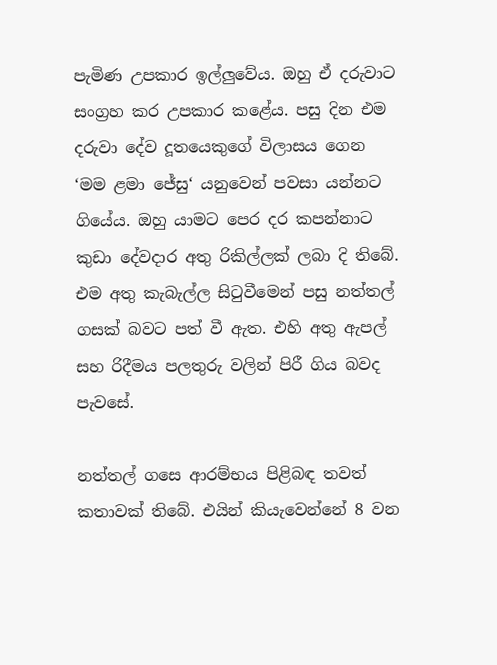පැමිණ උපකාර ඉල්ලුවේය. ඔහු ඒ දරුවාට සංග්‍රහ කර උපකාර කළේය. පසු දින එම දරුවා දේව දූතයෙකුගේ විලාසය ගෙන ‘මම ළමා ජේසු‘ යනුවෙන් පවසා යන්නට ගියේය. ඔහු යාමට පෙර දර කපන්නාට කුඩා දේවදාර අතු රිකිල්ලක් ලබා දි තිබේ. එම අතු කැබැල්ල සිටුවීමෙන් පසු නත්තල් ගසක් බවට පත් වී ඇත. එහි අතු ඇපල් සහ රිදීමය පලතුරු වලින් පිරී ගිය බවද පැවසේ.

නත්තල් ගසෙ ආරම්භය පිළිබඳ තවත් කතාවක් තිබේ. එයින් කියැවෙන්නේ 8 වන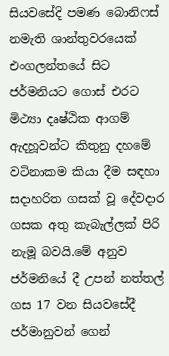සියවසේදි පමණ බොනිෆස් නමැති ශාන්තුවරයෙක් එංගලන්තයේ සිට ජර්මනියට ගොස් එරට මිථ්‍යා දෘෂ්ඨික ආගම් ඇදහූවන්ට කිතුනු දහමේ වටිනාකම කියා දීම සඳහා සදාහරිත ගසක් වූ දේවදාර ගසක අතු කැබැල්ලක් පිරි නැමූ බවයි.මේ අනුව ජර්මනියේ දී උපන් නත්තල් ගස 17 වන සියවසේදී ජර්මානුවන් ගෙන්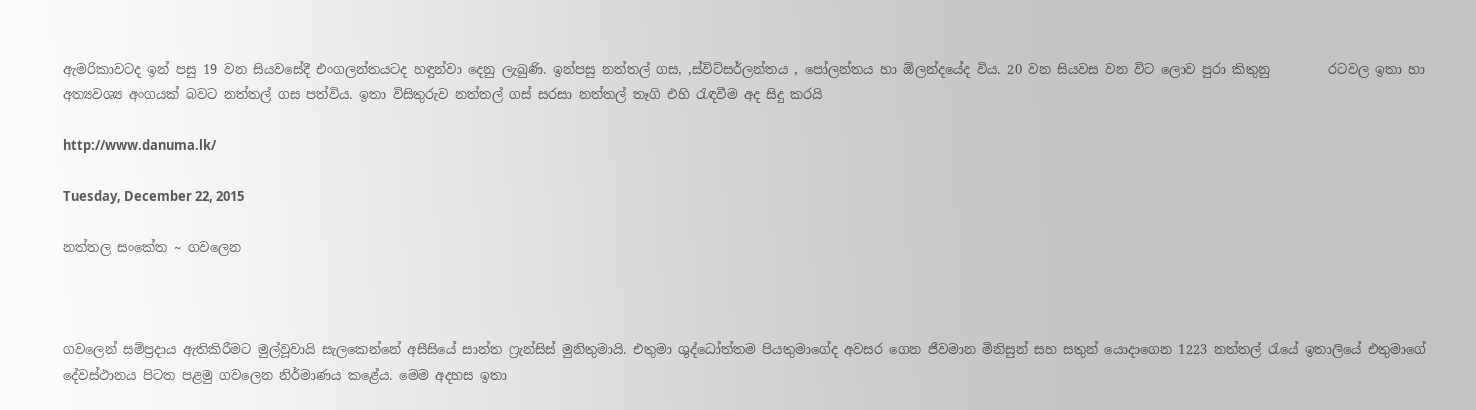ඇමරිකාවටද ඉන් පසු 19 වන සියවසේදී එංගලන්තයටද හඳුන්වා දෙනු ලැබුණි. ඉන්පසු නත්තල් ගස, ,ස්විට්සර්ලන්තය , පෝලන්තය හා ඕලන්දයේද විය. 20 වන සියවස වන විට ලොව පුරා කිතුනු         රටවල ඉතා හා අත්‍යවශ්‍ය අංගයක් බවට නත්තල් ගස පත්විය. ඉතා විසිතුරුව නත්තල් ගස් සරසා නත්තල් තෑගි එහි රැඳවීම අද සිදු කරයි

http://www.danuma.lk/

Tuesday, December 22, 2015

නත්තල සංකේත ~ ගවලෙන



ගවලෙන් සම්ප්‍රදාය ඇතිකිරීමට මුල්වූවායි සැලකෙන්නේ අසීසියේ සාන්ත ෆ්‍රැන්සිස් මුනිතුමායි. එතුමා ශුද්ධෝත්තම පියතුමාගේද අවසර ගෙන ජීවමාන මිනිසුන් සහ සතුන් යොදාගෙන 1223 නත්තල් රැයේ ඉතාලියේ එතුමාගේ දේවස්ථානය පිටත පළමු ගවලෙන නිර්මාණය කළේය. මෙම අදහස ඉතා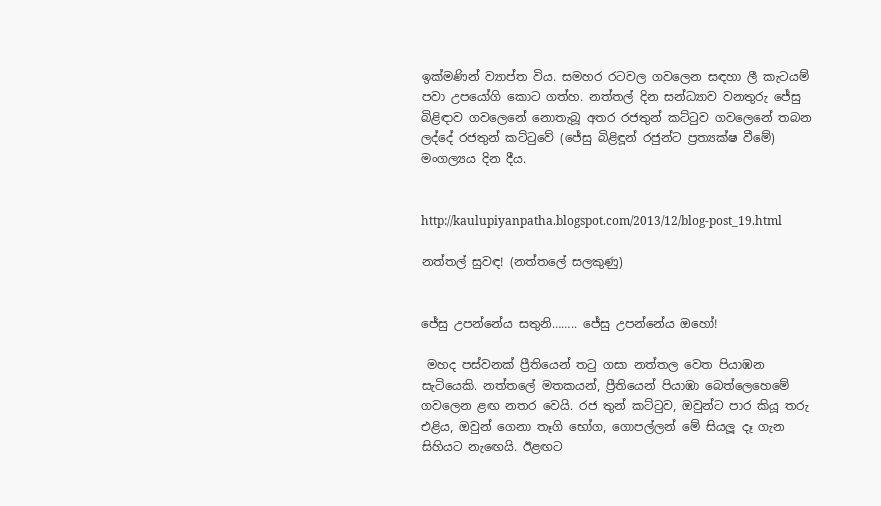ඉක්මණින් ව්‍යාප්ත විය. සමහර රටවල ගවලෙන සඳහා ලී කැටයම් පවා උපයෝගි කොට ගත්හ. නත්තල් දින සන්ධ්‍යාව වනතුරු ජේසු බිළිඳාව ගවලෙනේ නොතැබූ අතර රජතුන් කට්ටුව ගවලෙනේ තබන ලද්දේ රජතුන් කට්ටුවේ (ජේසු බිළිඳූන් රජුන්ට ප්‍රත්‍යක්ෂ වීමේ) මංගල්‍යය දින දීය.


http://kaulupiyanpatha.blogspot.com/2013/12/blog-post_19.html

නත්තල් සුවඳ! (නත්තලේ සලකුණු)


ජේසු උපන්නේය සතුනි…….. ජේසු උපන්නේය ඔහෝ!

 මහද පස්වනක් ප්‍රීතියෙන් තටු ගසා නත්තල වෙත පියාඹන සැටියෙකි. නත්තලේ මතකයන්, ප්‍රීතියෙන් පියාඹා බෙත්ලෙහෙමේ ගවලෙන ළඟ නතර වෙයි. රජ තුන් කට්ටුව, ඔවුන්ට පාර කියූ තරු එළිය, ඔවුන් ගෙනා තෑගි භෝග, ගොපල්ලන් මේ සියලූ දෑ ගැන සිහියට නැඟෙයි. ඊළඟට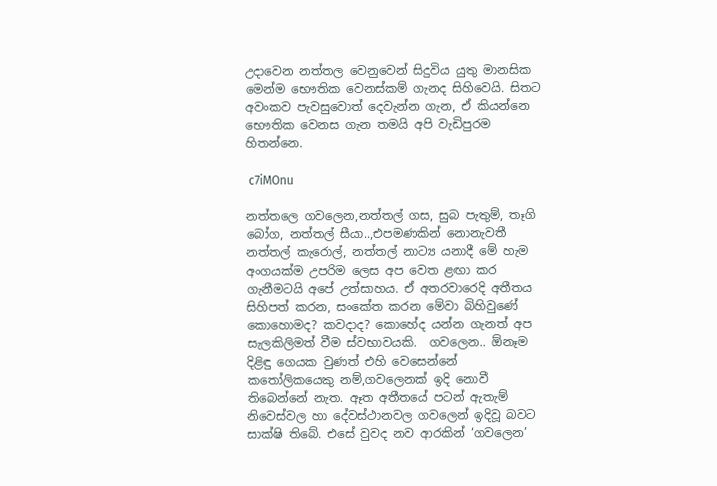උදාවෙන නත්තල වෙනුවෙන් සිදුවිය යුතු මානසික මෙන්ම භෞතික වෙනස්කම් ගැනද සිහිවෙයි. සිතට අවංකව පැවසුවොත් දෙවැන්න ගැන, ඒ කියන්නෙ භෞතික වෙනස ගැන තමයි අපි වැඩිපුරම හිතන්නෙ.

 c7iMOnu

නත්තලෙ ගවලෙන,නත්තල් ගස, සුබ පැතුම්, තෑගි බෝග, නත්තල් සීයා..,එපමණකින් නොනැවතී නත්තල් කැරොල්, නත්තල් නාට්‍ය යනාදී මේ හැම අංගයක්ම උපරිම ලෙස අප වෙත ළඟා කර ගැනීමටයි අපේ උත්සාහය. ඒ අතරවාරෙදි අතීතය සිහිපත් කරන, සංකේත කරන මේවා බිහිවුණේ කොහොමද? කවදාද? කොහේද යන්න ගැනත් අප සැලකිලිමත් වීම ස්වභාවයකි.  ගවලෙන.. ඕනෑම දිළිඳු ගෙයක වුණත් එහි වෙසෙන්නේ කතෝලිකයෙකු නම්,ගවලෙනක් ඉදි නොවී තිබෙන්නේ නැත. ඈත අතීතයේ පටන් ඇතැම් නිවෙස්වල හා දේවස්ථානවල ගවලෙන් ඉදිවූ බවට සාක්ෂි තිබේ. එසේ වුවද නව ආරකින් ‘ගවලෙන’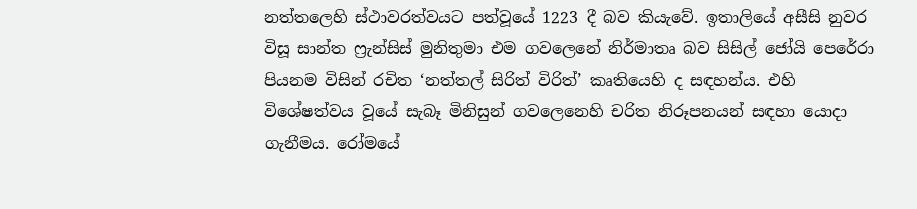නත්තලෙහි ස්ථාවරත්වයට පත්වූයේ 1223 දී බව කියැවේ. ඉතාලියේ අසීසි නුවර විසූ සාන්ත ෆ්‍රැන්සිස් මුනිතුමා එම ගවලෙනේ නිර්මාතෘ බව සිසිල් ජෝයි පෙරේරා පියනම විසින් රචිත ‘නත්තල් සිරිත් විරිත්’ කෘතියෙහි ද සඳහන්ය. එහි විශේෂත්වය වූයේ සැබෑ මිනිසුන් ගවලෙනෙහි චරිත නිරූපනයන් සඳහා යොදා ගැනීමය. රෝමයේ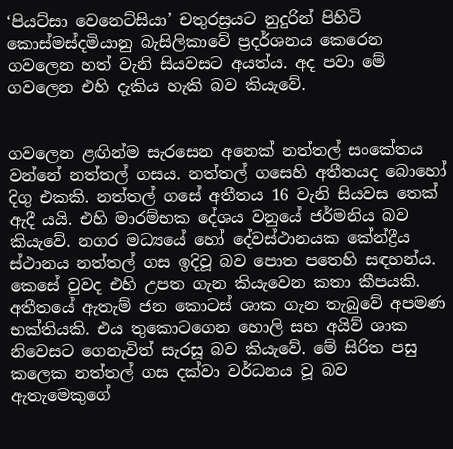‘පියට්සා වෙනෙට්සියා’ චතුරස්‍රයට නුදුරින් පිහිටි කොස්මස්දමියානු බැසිලිකාවේ ප්‍රදර්ශනය කෙරෙන ගවලෙන හත් වැනි සියවසට අයත්ය. අද පවා මේ ගවලෙන එහි දැකිය හැකි බව කියැවේ.


ගවලෙන ළඟින්ම සැරසෙන අනෙක් නත්තල් සංකේතය වන්නේ නත්තල් ගසය. නත්තල් ගසෙහි අතීතයද බොහෝ දිගු එකකි. නත්තල් ගසේ අතීතය 16 වැනි සියවස තෙක් ඇදී යයි. එහි මාරම්භක දේශය වනුයේ ජර්මනිය බව කියැවේ. නගර මධ්‍යයේ හෝ දේවස්ථානයක කේන්ද්‍රීය ස්ථානය නත්තල් ගස ඉදිවූ බව පොත පතෙහි සඳහන්ය. කෙසේ වුවද එහි උපත ගැන කියැවෙන කතා කීපයකි. අතීතයේ ඇතැම් ජන කොටස් ශාක ගැන තැබුවේ අපමණ භක්තියකි. එය තුකොටගෙන හොලි සහ අයිව් ශාක නිවෙසට ගෙනැවිත් සැරසූ බව කියැවේ. මේ සිරිත පසු කලෙක නත්තල් ගස දක්වා වර්ධනය වූ බව ඇතැමෙකුගේ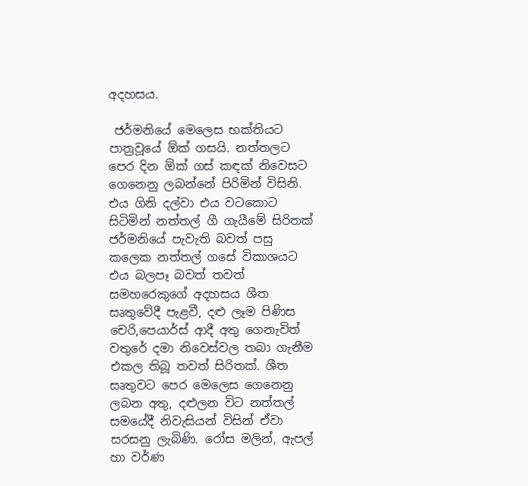අදහසය.

 ජර්මනියේ මෙලෙස භක්තියට පාත්‍රවූයේ ඕක් ගසයි. නත්තලට පෙර දින ඕක් ගස් කඳක් නිවෙසට ගෙනෙනු ලබන්නේ පිරිමින් විසිනි. එය ගිනි දල්වා එය වටකොට සිටිමින් නත්තල් ගී ගැයීමේ සිරිතක් ජර්මනියේ පැවැති බවත් පසු කලෙක නත්තල් ගසේ විකාශයට එය බලපෑ බවත් තවත් සමහරෙකුගේ අදහසය ශීත සෘතුවේදී පැළවී, දළු ලෑම පිණිස චෙරි,පෙයාර්ස් ආදී අතු ගෙනැවිත් වතුරේ දමා නිවෙස්වල තබා ගැනීම එකල තිබූ තවත් සිරිතක්. ශීත සෘතුවට පෙර මෙලෙස ගෙනෙනු ලබන අතු, දළුලන විට නත්තල් සමයේදී නිවැසියන් විසින් ඒවා සරසනු ලැබිණි. රෝස මලින්, ඇපල් හා වර්ණ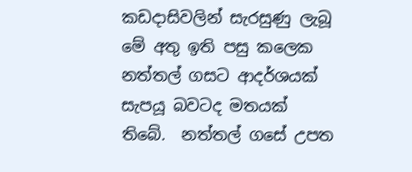කඩදාසිවලින් සැරසුණු ලැබූ මේ අතු ඉති පසු කලෙක නත්තල් ගසට ආදර්ශයක් සැපයූ බවටද මතයක් තිබේ.  නත්තල් ගසේ උපත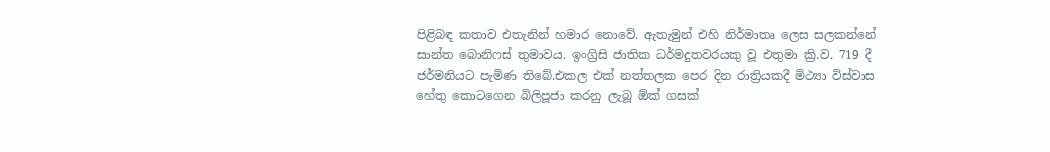පිළිබඳ කතාව එතැනින් හමාර නොවේ. ඇතැමුන් එහි නිර්මාතෘ ලෙස සලකන්නේ සාන්ත බොනිෆස් තුමාවය. ඉංග්‍රිසි ජාතික ධර්මදුතවරයකු වූ එතුමා ක්‍රි.ව. 719 දී ජර්මනියට පැමිණ තිබේ.එකල එක් නත්තලක පෙර දින රාත්‍රියකදී මිථ්‍යා විස්වාස හේතු කොටගෙන බිලිපූජා කරනු ලැබූ ඕක් ගසක්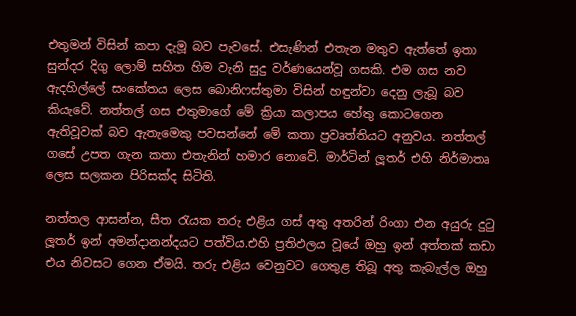එතුමන් විසින් කපා දැමූ බව පැවසේ. එසැණින් එතැන මතුව ඇත්තේ ඉතා සුන්දර දිගු ලොම් සහිත හිම වැනි සුදු වර්ණයෙන්වූ ගසකි. එම ගස නව ඇදහිල්ලේ සංකේතය ලෙස බොනිෆස්තුමා විසින් හඳුන්වා දෙනු ලැබූ බව කියැවේ. නත්තල් ගස එතුමාගේ මේ ක්‍රියා කලාපය හේතු කොටගෙන ඇතිවූවක් බව ඇතැමෙකු පවසන්නේ මේ කතා ප්‍රවෘත්තියට අනුවය. නත්තල් ගසේ උපත ගැන කතා එතැනින් හමාර නොවේ. මාර්ටින් ලූතර් එහි නිර්මාතෘ ලෙස සලකන පිරිසක්ද සිටිති.

නත්තල ආසන්න, සීත රැයක තරු එළිය ගස් අතු අතරින් රිංගා එන අයුරු දුටු ලූතර් ඉන් අමන්දානන්දයට පත්විය.එහි ප්‍රතිඵලය වූයේ ඔහු ඉන් අත්තක් කඩා එය නිවසට ගෙන ඒමයි. තරු එළිය වෙනුවට ගෙතුළ තිබූ අතු කැබැල්ල ඔහු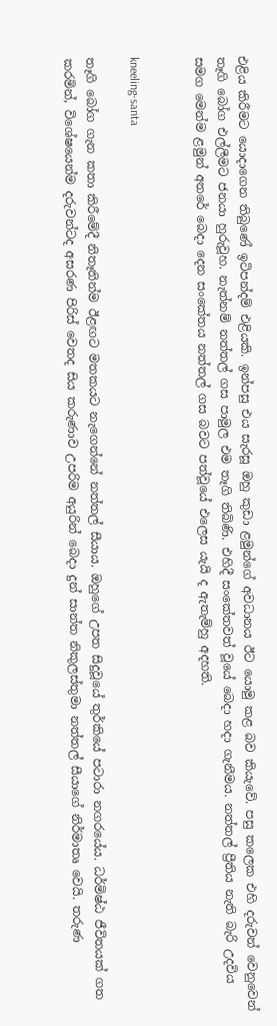එළිය කිරීමට යොදාගෙන තිබුණේ ඉටිපන්දම් එළියකි. ඉන්පසු එය සැරසූ ඔහු කුඩා ළමුන්ගේ අවධානය ඊට යොමු කළ බව කියැවේ. පසු කලෙක එහි දරුවන් වෙනුවෙන් තෑගි බෝග එල්ලීමට ජනයා හුරුවූහ. නැත්නම් නත්තල් ගස පාමුල එම තෑගි තිබිණි. එහිදී සංකේතවත් වූයේ බෙදා හදා ගැනීමය. නත්තල් ප්‍රීතිය නැති බැරි උදවිය සමග මෙන්ම ළමුන් අතරේ බෙදා දෙන සංකේතය නත්තල් ගස බවට පත්වූයේ එලෙස යැයි ද ඇතැම්හු අදහති.


kneeling-santa

තෑගි බෝග ගැන කතා කිරීමේදී නිතෑතින්ම ඊළඟට මතකයට නැගෙන්නේ නත්තල් සීයාය. ඔහුගේ උපත සිදුවූයේ තුර්කියේ පටාරා නගරයේය. ධර්මිෂ්ඨ ජීවිතයක් ගත කරමින්, විශේෂයෙන්ම දරුවන්ටද අසරණ පිරිස් වෙතද සිය කරුණාව උපරිම අයුරින් බෙදා දුන් සාන්ත නිකුලස්තුමා නත්තල් සීයාගේ නිර්මාතෘ වෙයි. තරුණ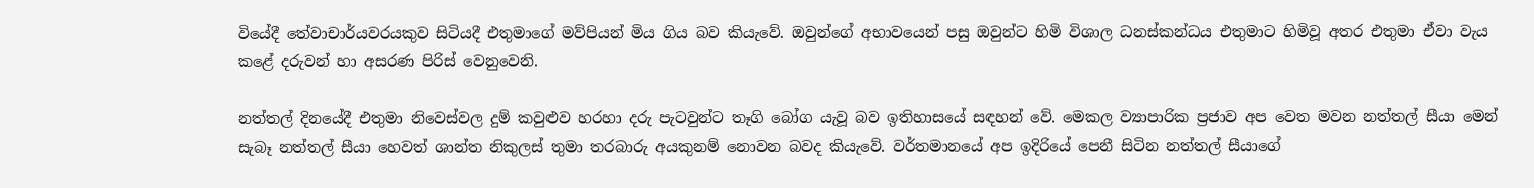වියේදී තේවාචාර්යවරයකුව සිටියදී එතුමාගේ මව්පියන් මිය ගිය බව කියැවේ. ඔවුන්ගේ අභාවයෙන් පසු ඔවුන්ට හිමි විශාල ධනස්කන්ධය එතුමාට හිමිවූ අතර එතුමා ඒවා වැය කළේ දරුවන් හා අසරණ පිරිස් වෙනුවෙනි.

නත්තල් දිනයේදී එතුමා නිවෙස්වල දුම් කවුළුව හරහා දරු පැටවුන්ට තෑගි බෝග යැවූ බව ඉතිහාසයේ සඳහන් වේ. මෙකල ව්‍යාපාරික ප්‍රජාව අප වෙත මවන නත්තල් සීයා මෙන් සැබෑ නත්තල් සීයා හෙවත් ශාන්ත නිකුලස් තුමා තරබාරු අයකුනම් නොවන බවද කියැවේ. වර්තමානයේ අප ඉදිරියේ පෙනී සිටින නත්තල් සීයාගේ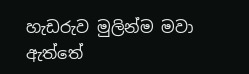හැඩරුව මුලින්ම මවා ඇත්තේ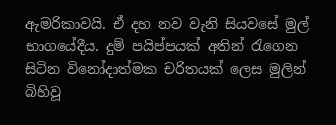ඇමරිකාවයි. ඒ දහ නව වැනි සියවසේ මුල් භාගයේදීය. දුම් පයිප්පයක් අතින් රැගෙන සිටින විනෝදාත්මක චරිතයක් ලෙස මුලින් බිහිවූ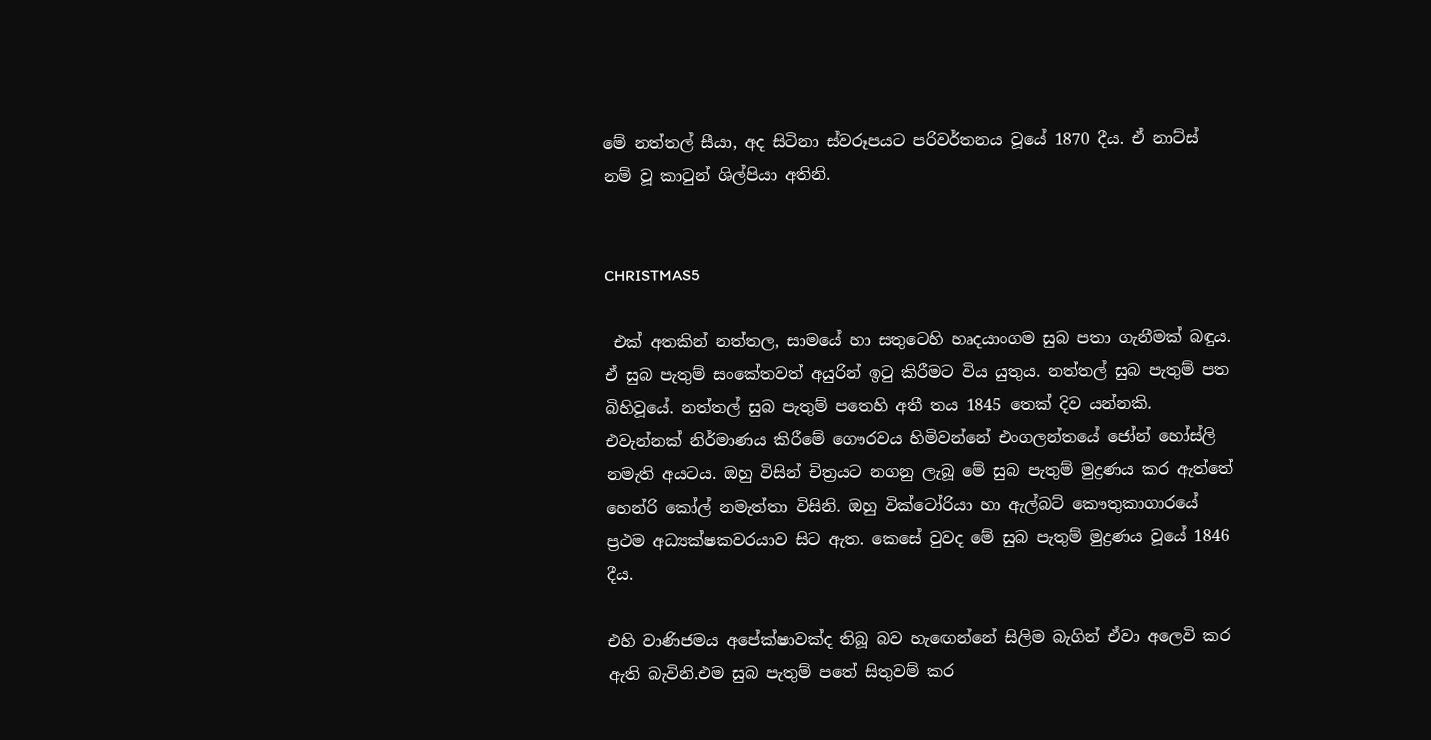මේ නත්තල් සීයා, අද සිටිනා ස්වරූපයට පරිවර්තනය වූයේ 1870 දීය. ඒ නාට්ස් නම් වූ කාටුන් ශිල්පියා අතිනි.


CHRISTMAS5

 එක් අතකින් නත්තල, සාමයේ හා සතුටෙහි හෘදයාංගම සුබ පතා ගැනීමක් බඳුය. ඒ සුබ පැතුම් සංකේතවත් අයුරින් ඉටු කිරීමට විය යුතුය. නත්තල් සුබ පැතුම් පත බිහිවූයේ. නත්තල් සුබ පැතුම් පතෙහි අතී තය 1845 තෙක් දිව යන්නකි. එවැන්නක් නිර්මාණය කිරීමේ ගෞරවය හිමිවන්නේ එංගලන්තයේ ජෝන් හෝස්ලි නමැති අයටය. ඔහු විසින් චිත්‍රයට නගනු ලැබූ මේ සුබ පැතුම් මුද්‍රණය කර ඇත්තේ හෙන්රි කෝල් නමැත්තා විසිනි. ඔහු වික්ටෝරියා හා ඇල්බට් කෞතුකාගාරයේ ප්‍රථම අධ්‍යක්ෂකවරයාව සිට ඇත. කෙසේ වුවද මේ සුබ පැතුම් මුද්‍රණය වූයේ 1846 දීය.

එහි වාණිජමය අපේක්ෂාවක්ද තිබූ බව හැඟෙන්නේ සිලිම බැගින් ඒවා අලෙවි කර ඇති බැවිනි.එම සුබ පැතුම් පතේ සිතුවම් කර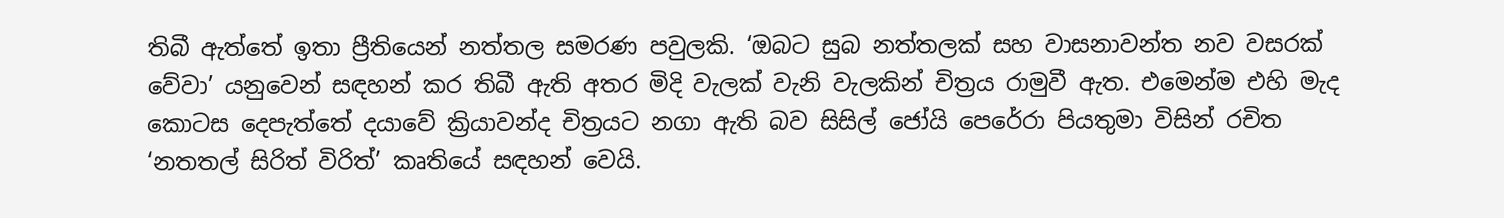තිබී ඇත්තේ ඉතා ප්‍රීතියෙන් නත්තල සමරණ පවුලකි. ‘ඔබට සුබ නත්තලක් සහ වාසනාවන්ත නව වසරක් වේවා’ යනුවෙන් සඳහන් කර තිබී ඇති අතර මිදි වැලක් වැනි වැලකින් චිත්‍රය රාමුවී ඇත. එමෙන්ම එහි මැද කොටස දෙපැත්තේ දයාවේ ක්‍රියාවන්ද චිත්‍රයට නගා ඇති බව සිසිල් ජෝයි පෙරේරා පියතුමා විසින් රචිත ‘නතතල් සිරිත් විරිත්’ කෘතියේ සඳහන් වෙයි.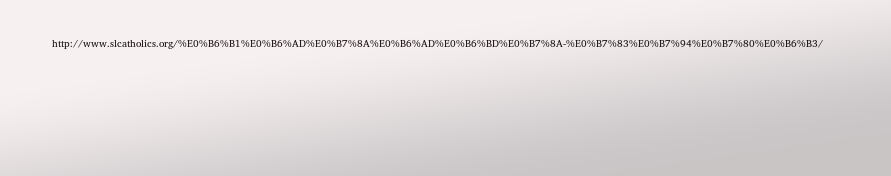http://www.slcatholics.org/%E0%B6%B1%E0%B6%AD%E0%B7%8A%E0%B6%AD%E0%B6%BD%E0%B7%8A-%E0%B7%83%E0%B7%94%E0%B7%80%E0%B6%B3/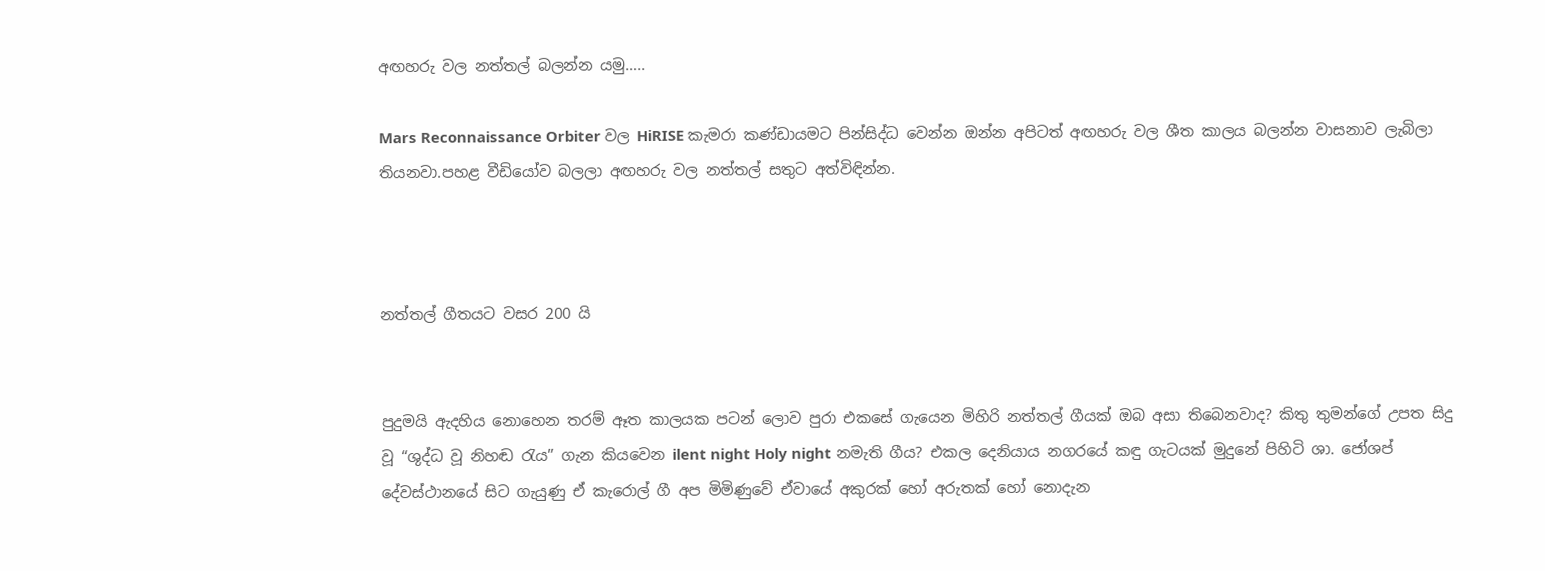අඟහරු වල නත්තල් බලන්න යමු…..

Mars Reconnaissance Orbiter වල HiRISE කැමරා කණ්ඩායමට පින්සිද්ධ වෙන්න ඔන්න අපිටත් අඟහරු වල ශීත කාලය බලන්න වාසනාව ලැබිලා තියනවා.පහළ වීඩියෝව බලලා අඟහරු වල නත්තල් සතුට අත්විඳින්න.



නත්තල් ගීතයට වසර 200 යි


පුදුමයි ඇදහිය නොහෙන තරම් ඈත කාලයක පටන් ලොව පුරා එකසේ ගැයෙන මිහිරි නත්තල් ගීයක් ඔබ අසා තිබෙනවාද? කිතු තුමන්ගේ උපත සිදු වූ “ශුද්ධ වූ නිහඬ රැය” ගැන කියවෙන ilent night Holy night නමැති ගීය? එකල දෙනියාය නගරයේ කඳු ගැටයක් මුදුනේ පිහිටි ශා. ජෝශප් දේවස්ථානයේ සිට ගැයුණු ඒ කැරොල් ගී අප මිමිණුවේ ඒවායේ අකුරක් හෝ අරුතක් හෝ නොදැන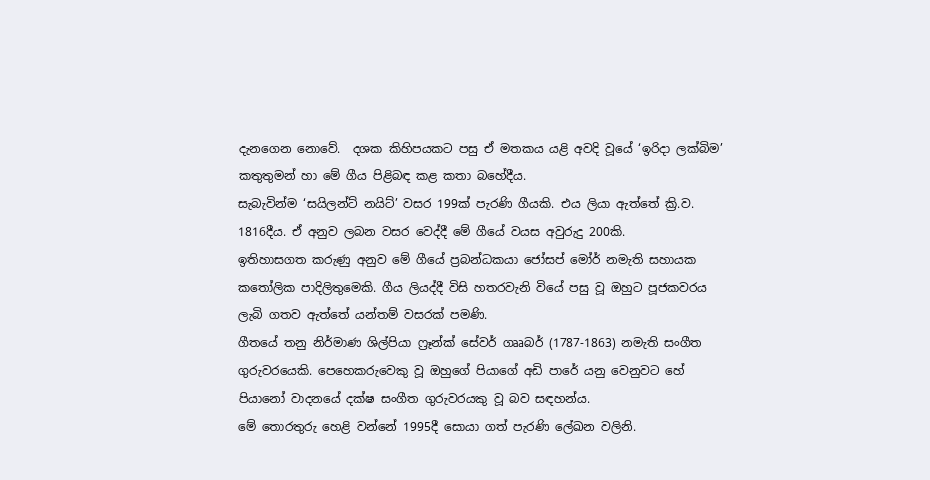දැනගෙන නොවේ.  දශක කිහිපයකට පසු ඒ මතකය යළි අවදි වූයේ ‘ඉරිදා ලක්බිම’ කතුතුමන් හා මේ ගීය පිළිබඳ කළ කතා බහේදීය.
සැබැවින්ම ‘සයිලන්ට් නයිට්’ වසර 199ක් පැරණි ගීයකි. එය ලියා ඇත්තේ ක්‍රි.ව. 1816දීය. ඒ අනුව ලබන වසර වෙද්දී මේ ගීයේ වයස අවුරුදු 200කි.
ඉතිහාසගත කරුණු අනුව මේ ගීයේ ප්‍රබන්ධකයා ජෝසප් මෝර් නමැති සහායක කතෝලික පාදිලිතුමෙකි. ගීය ලියද්දී විසි හතරවැනි වියේ පසු වූ ඔහුට පූජකවරය ලැබි ගතව ඇත්තේ යන්තම් වසරක් පමණි.
ගීතයේ තනු නිර්මාණ ශිල්පියා ෆ්‍රෑන්ක් සේවර් ගෲබර් (1787-1863) නමැති සංගීත ගුරුවරයෙකි. පෙහෙකරුවෙකු වූ ඔහුගේ පියාගේ අඩි පාරේ යනු වෙනුවට හේ පියානෝ වාදනයේ දක්ෂ සංගීත ගුරුවරයකු වූ බව සඳහන්ය.
මේ තොරතුරු හෙළි වන්නේ 1995දී සොයා ගත් පැරණි ‍ලේඛන වලිනි.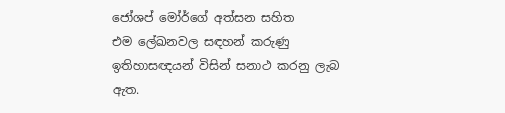ජෝශප් මෝර්ගේ අත්සන සහිත එම ‍ලේඛනවල සඳහන් කරුණු ඉතිහාසඥයන් විසින් සනාථ කරනු ලැබ ඇත.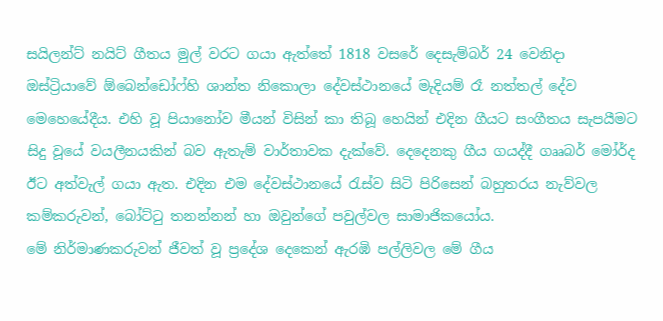සයිලන්ට් නයිට් ගීතය මුල් වරට ගයා ඇත්තේ 1818 වසරේ දෙසැම්බර් 24 වෙනිදා ඔස්ට්‍රියාවේ ඕබෙන්ඩෝෆ්හි ශාන්ත නිකොලා දේවස්ථානයේ මැදියම් රෑ නත්තල් දේව මෙහෙයේදීය. එහි වූ පියානෝව මීයන් විසින් කා තිබූ හෙයින් එදින ගීයට සංගීතය සැපයීමට සිදු වූයේ වයලීනයකින් බව ඇතැම් වාර්තාවක දැක්වේ. දෙදෙනකු ගීය ගයද්දී ගෲබර් මෝර්ද ඊට අත්වැල් ගයා ඇත. එදින එම දේවස්ථානයේ රැස්ව සිටි පිරිසෙන් බහුතරය නැව්වල කම්කරුවන්, බෝට්ටු තනන්නන් හා ඔවුන්ගේ පවුල්වල සාමාජිකයෝය.
මේ නිර්මාණකරුවන් ජීවත් වූ ප්‍රදේශ දෙකෙන් ඇරඹි පල්ලිවල මේ ගීය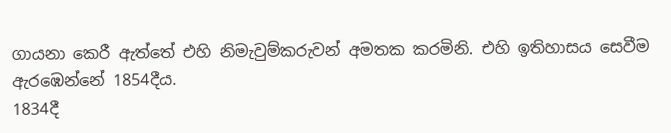ගායනා කෙරී ඇත්තේ එහි නිමැවුම්කරුවන් අමතක කරමිනි. එහි ඉතිහාසය සෙවීම ඇරඹෙන්නේ 1854දීය.
1834දී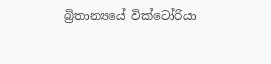බ්‍රිතාන්‍යයේ වික්ටෝරියා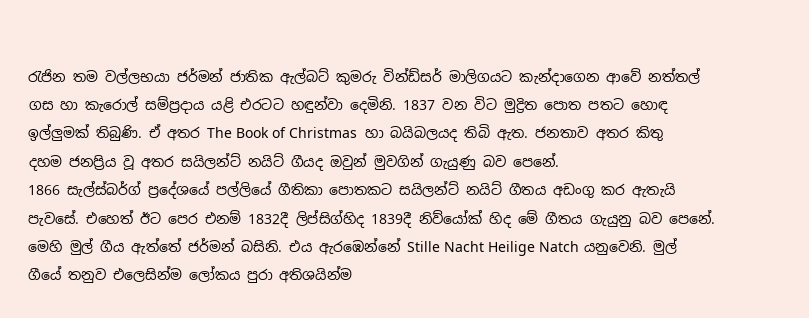රැජින තම වල්ලභයා ජර්මන් ජාතික ඇල්බට් කුමරු වින්ඩ්සර් මාලිගයට කැන්දාගෙන ආවේ නත්තල් ගස හා කැරොල් සම්ප්‍රදාය යළි එරටට හඳුන්වා දෙමිනි. 1837 වන විට මුද්‍රිත ‍පොත පතට හොඳ ඉල්ලුමක් තිබුණි. ඒ අතර The Book of Christmas  හා බයිබලයද තිබි ඇත. ජනතාව අතර කිතු දහම ජනප්‍රිය වූ අතර සයිලන්ට් නයිට් ගීයද ඔවුන් මුවගින් ගැයුණු බව පෙනේ.
1866 සැල්ස්බර්ග් ප්‍රදේශයේ පල්ලියේ ගීතිකා ‍පොතකට සයිලන්ට් නයිට් ගීතය අඩංගු කර ඇතැයි පැවසේ. එහෙත් ඊට පෙර එනම් 1832දී ලිප්සිග්හිද 1839දී නිව්යෝක් හිද මේ ගීතය ගැයුනු බව පෙනේ.
මෙහි මුල් ගීය ඇත්තේ ජර්මන් බසිනි. එය ඇරඹෙන්නේ Stille Nacht Heilige Natch යනුවෙනි. මුල් ගීයේ තනුව එලෙසින්ම ලෝකය පුරා අතිශයින්ම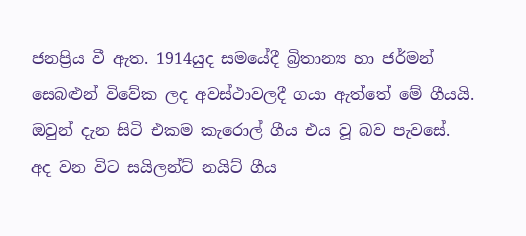ජනප්‍රිය වී ඇත. 1914යුද සමයේදී බ්‍රිතාන්‍ය හා ජර්මන් සෙබළුන් විවේක ලද අවස්ථාවලදී ගයා ඇත්තේ මේ ගීයයි. ඔවුන් දැන සිටි එකම කැරොල් ගීය එය වූ බව පැවසේ.
අද වන විට සයිලන්ට් නයිට් ගීය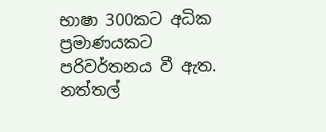භාෂා 300කට අධික ප්‍රමාණයකට පරිවර්තනය වී ඇත. නත්තල්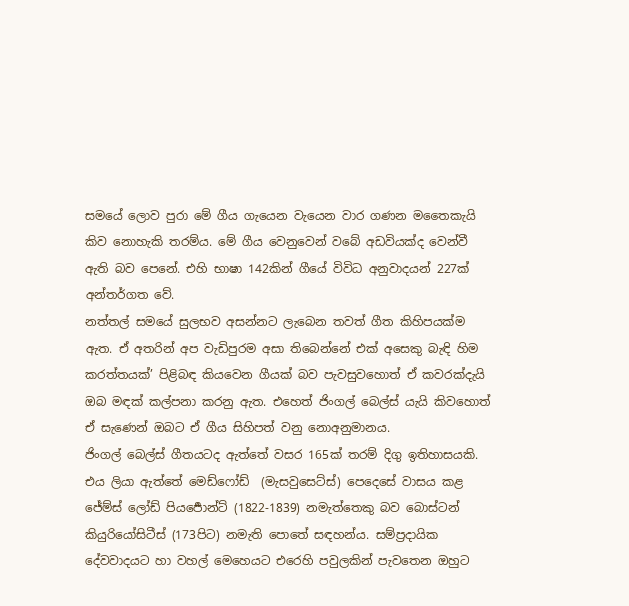සමයේ ලොව පුරා මේ ගීය ගැයෙන වැයෙන වාර ගණන මතෛකැයි කිව නොහැකි තරම්ය. මේ ගීය වෙනුවෙන් වබේ අඩවියක්ද වෙන්වී ඇති බව පෙනේ. එහි භාෂා 142කින් ගීයේ විවිධ අනුවාදයන් 227ක් අන්තර්ගත වේ.
නත්තල් සමයේ සුලභව අසන්නට ලැබෙන තවත් ගීත කිහිපයක්ම ඇත. ඒ අතරින් අප වැඩිපුරම අසා තිබෙන්නේ එක් අසෙකු බැඳි හිම කරත්තයක්’ පිළිබඳ කියවෙන ගීයක් බව පැවසුවහොත් ඒ කවරක්දැයි ඔබ මඳක් කල්පනා කරනු ඇත. එහෙත් ජිංගල් බෙල්ස් යැයි කිවහොත් ඒ සැණෙන් ඔබට ඒ ගීය සිහිපත් වනු නොඅනුමානය.
ජිංගල් බෙල්ස් ගීතයටද ඇත්තේ වසර 165ක් තරම් දිගු ඉතිහාසයකි. එය ලියා ඇත්තේ මෙඩ්ෆෝඩ්  (මැසවුසෙට්ස්) පෙදෙසේ වාසය කළ ජේම්ස් ලෝඩ් පියර්‍පොන්ට් (1822-1839) නමැත්තෙකු බව බොස්ටන් කියුරියෝසිටීස් (173පිට) නමැති ‍පොතේ සඳහන්ය. සම්ප්‍රදායික දේවවාදයට හා වහල් මෙහෙයට එරෙහි පවුලකින් පැවතෙන ඔහුට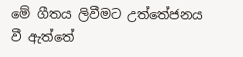මේ ගීතය ලිවීමට උත්තේජනය වී ඇත්තේ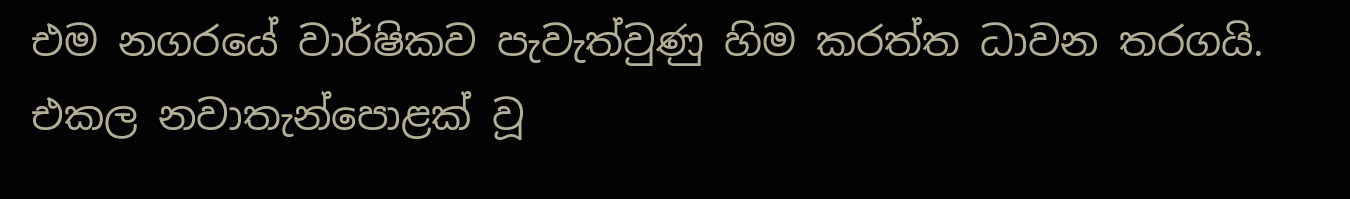එම නගරයේ වාර්ෂිකව පැවැත්වුණු හිම කරත්ත ධාවන තරගයි. එකල නවාතැන්‍පොළක් වූ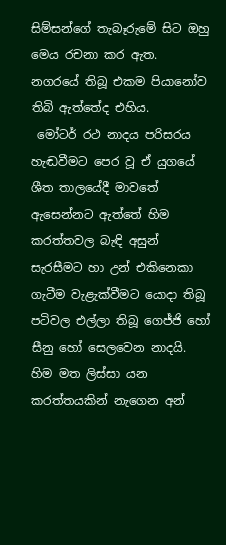සිම්සන්ගේ තැබෑරුමේ සිට ඔහු මෙය රචනා කර ඇත. නගරයේ තිබූ එකම පියානෝව තිබි ඇත්තේද එහිය.
 මෝටර් රථ නාදය පරිසරය හැඬවීමට පෙර වූ ඒ යුගයේ ශීත තාලයේදී මාවතේ ඇසෙන්නට ඇත්තේ හිම කරත්තවල බැඳි අසුන් සැරසීමට හා උන් එකිනෙකා ගැටීම වැළැක්වීමට යොදා තිබූ පටිවල එල්ලා තිබූ ගෙජ්ජි හෝ සීනු හෝ සෙලවෙන නාදයි. හිම මත ලිස්සා යන කරත්තයකින් නැගෙන අන්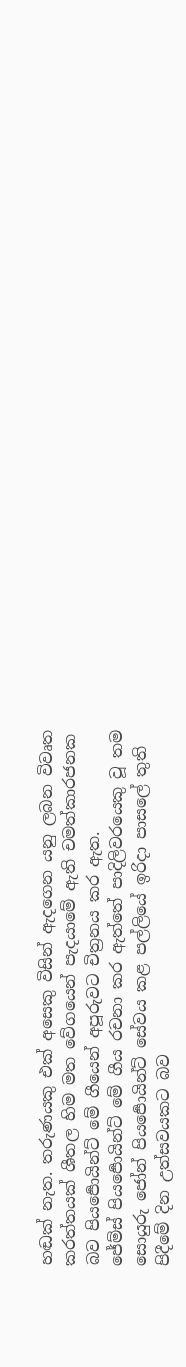හඬක් නැත. තරුණයකු එක් අසෙකු විසින් ඇදගෙන යනු ලබන විවෘත කරත්තයක් ශීතල හිම මත වේගයෙන් පැදයාමේ ඇති චමත්කාරජනක බව පියර්‍පොයින්ට් මේ ගීයෙන් අපූරුවට චිත්‍රනය කර ඇත.
ජේම්ස් පියර්‍පොයින්ට් මේ ගීය රචනා කර ඇත්තේ පාදිලිවරයෙකු වූ තම සොයුරු ජෝන් පියර්‍පොයින්ට් සේවය කළ පල්ලියේ ඉරිදා පාස‍ලේ තුති පිදීමේ දින උත්සවයකට බව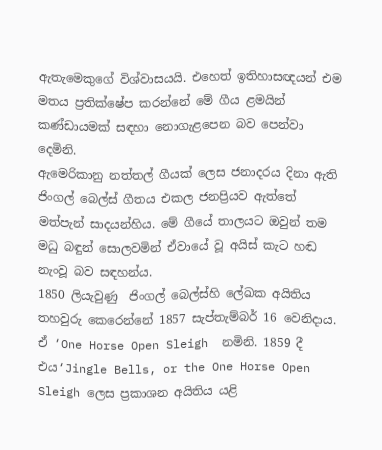ඇතැමෙකුගේ විශ්වාසයයි. එහෙත් ඉතිහාසඥයන් එම මතය ප්‍රතික්ෂේප කරන්නේ මේ ගීය ළමයින් කණ්ඩායමක් සඳහා නොගැළපෙන බව පෙන්වා දෙමිනි.
ඇමෙරිකානු නත්තල් ගීයක් ලෙස ජනාදරය දිනා ඇති ජිංගල් බෙල්ස් ගීතය එකල ජනප්‍රියව ඇත්තේ මත්පැන් සාදයන්හිය. මේ ගීයේ තාලයට ඔවුන් තම මධු බඳුන් සොලවමින් ඒවායේ වූ අයිස් කැට හඬ නැංවූ බව සඳහන්ය.
1850 ලියැවුණු  ජිංගල් බෙල්ස්හි ‍ලේඛක අයිතිය තහවුරු කෙරෙන්නේ 1857 සැප්තැම්බර් 16 වෙනිදාය. ඒ ‘One Horse Open Sleigh  නමිනි. 1859 දී එය‘Jingle Bells, or the One Horse Open Sleigh ලෙස ප්‍රකාශන අයිතිය යළි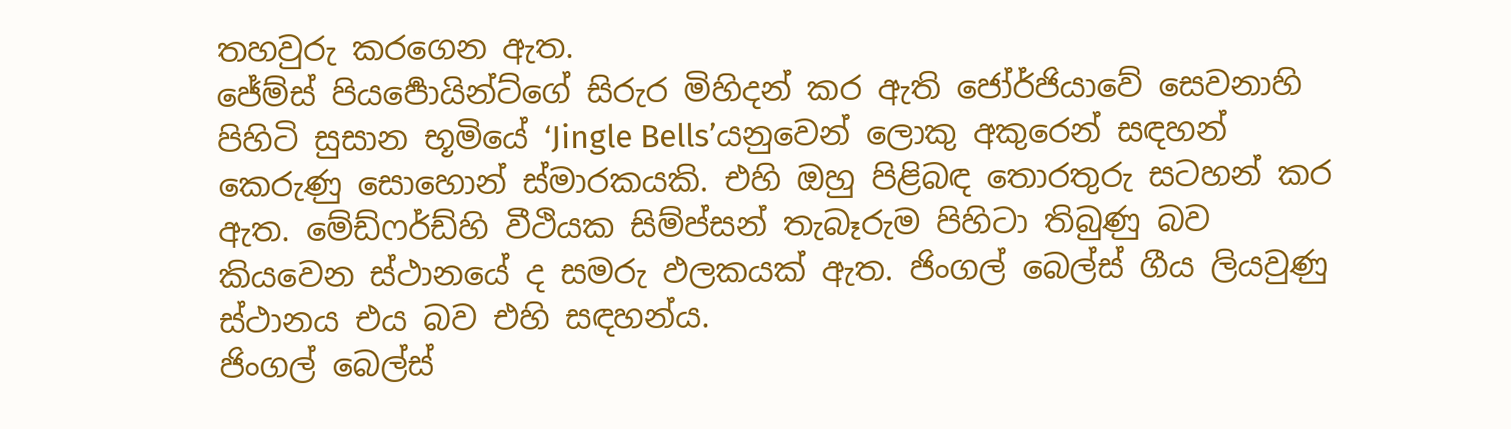තහවුරු කරගෙන ඇත.
ජේම්ස් පියර්‍පොයින්ට්ගේ සිරුර මිහිදන් කර ඇති ජෝර්ජියාවේ සෙවනාහි පිහිටි සුසාන භූමියේ ‘Jingle Bells’යනුවෙන් ලොකු අකුරෙන් සඳහන් කෙරුණු සොහොන් ස්මාරකයකි. එහි ඔහු පිළිබඳ තොරතුරු සටහන් කර ඇත. මේඩ්ෆර්ඩ්හි වීථියක සිම්ප්සන් තැබෑරුම පිහිටා තිබුණු බව කියවෙන ස්ථානයේ ද සමරු ඵලකයක් ඇත. ජිංගල් බෙල්ස් ගීය ලියවුණු ස්ථානය එය බව එහි සඳහන්ය.
ජිංගල් බෙල්ස්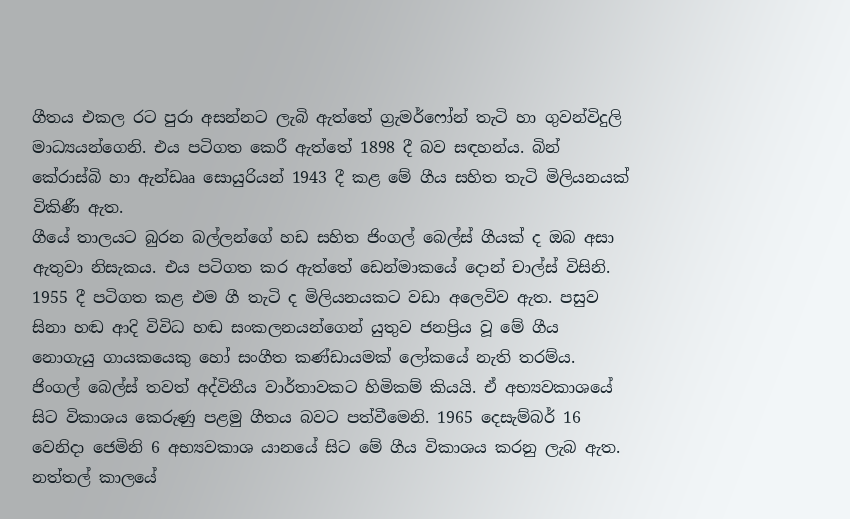ගීතය එකල රට පුරා අසන්නට ලැබි ඇත්තේ ග්‍රැමර්ෆෝන් තැටි හා ගුවන්විදුලි මාධ්‍යයන්ගෙනි. එය පටිගත කෙරී ඇත්තේ 1898 දී බව සඳහන්ය. බින් කේ‍රාස්බි හා ඇන්ඩෲ සොයුරියන් 1943 දී කළ මේ ගීය සහිත තැටි මිලියනයක් විකිණී ඇත.
ගීයේ තාලයට බුරන බල්ලන්ගේ හඩ සහිත ජිංගල් බෙල්ස් ගීයක් ද ඔබ අසා ඇතුවා නිසැකය. එය පටිගත කර ඇත්තේ ඩෙන්මාකයේ දොන් චාල්ස් විසිනි. 1955 දී පටිගත කළ එම ගී තැටි ද මිලියනයකට වඩා අලෙවිව ඇත. පසුව සිනා හඬ ආදි විවිධ හඬ සංකලනයන්ගෙන් යුතුව ජනප්‍රිය වූ මේ ගීය නොගැයු ගායකයෙකු හෝ සංගීත කණ්ඩායමක් ලෝකයේ නැති තරම්ය.
ජිංගල් බෙල්ස් තවත් අද්විතීය වාර්තාවකට හිමිකම් කියයි. ඒ අභ්‍යවකාශයේ සිට විකාශය කෙරුණු පළමු ගීතය බවට පත්වීමෙනි. 1965 දෙසැම්බර් 16 වෙනිදා ජෙමිනි 6 අභ්‍යවකාශ යානයේ සිට මේ ගීය විකාශය කරනු ලැබ ඇත.
නත්තල් කාලයේ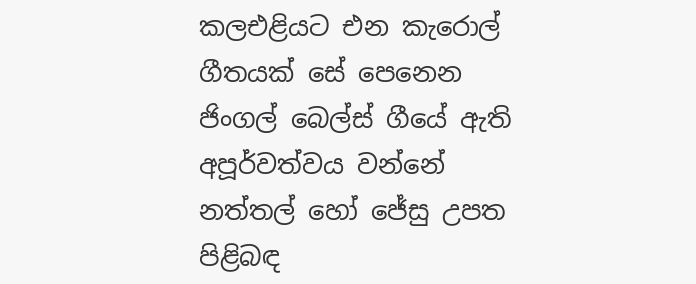කලඑළියට එන කැරොල් ගීතයක් සේ පෙනෙන ජිංගල් බෙල්ස් ගීයේ ඇති අපූර්වත්වය වන්නේ නත්තල් හෝ ජේසු උපත පිළිබඳ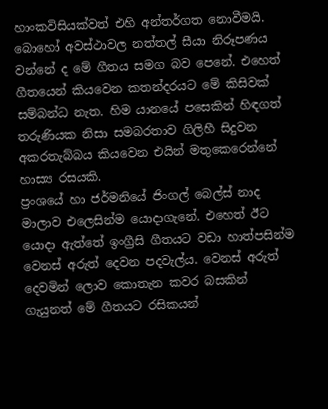හාංකවිසියක්වත් එහි අන්තර්ගත නොවීමයි. බොහෝ අවස්ථාවල නත්තල් සීයා නිරූපණය වන්නේ ද මේ ගීතය සමග බව පෙනේ. එහෙත් ගීතයෙන් කියවෙන කතන්දරයට මේ කිසිවක් සම්බන්ධ නැත. හිම යානයේ පසෙකින් හිඳගත් තරුණියක නිසා සමබරතාව ගිලිහී සිදුවන අකරතැබ්බය කියවෙන එයින් මතුකෙරෙන්නේ හාස්‍ය රසයකි.
ප්‍රංශයේ හා ජර්මනියේ ජිංගල් බෙල්ස් නාද මාලාව එලෙසින්ම යොදාගැනේ. එහෙත් ඊට යොදා ඇත්තේ ඉංග්‍රීසි ගීතයට වඩා හාත්පසින්ම වෙනස් අරුත් දෙවන පදවැල්ය. වෙනස් අරුත් දෙවමින් ලොව කොතැන කවර බසකින් ගැයුනත් මේ ගීතයට රසිකයන්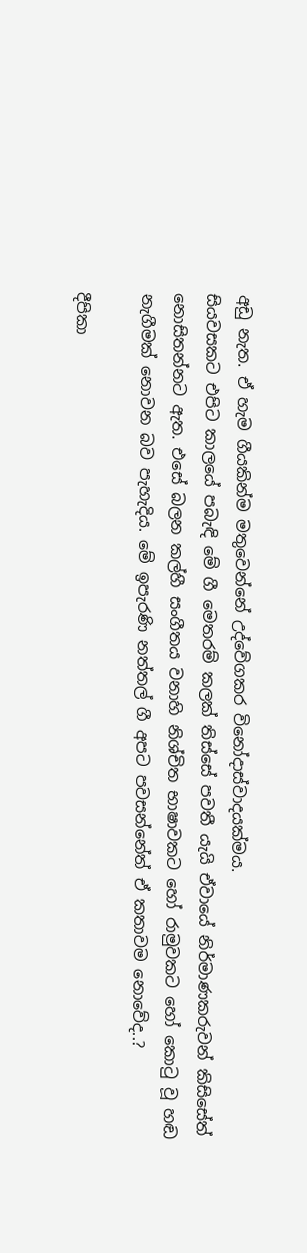අඩු නැත. ඒ හැම ගීයකින්ම මතුවෙන්නේ උද්වේගකර විනෝදාස්වාදයක්මය.
සියවසකට එපිට කාලයේ පබැඳි මේ ගී මෙතරම් කලක් තිස්සේ පවතී යැයි ඒවායේ නිර්මාණකරුවන් කිසිසේත් නොසිතන්නට ඇත. එසේ බලන කල්හී සංගීතය වනාහි නිශ්චිත භාෂාවකට හෝ රාමුවකට හෝ කොටු වූ හඬ නැගීමක් නොවන බව පැහැදිය. මේ ඉපැරණි නත්තල් ගී අපට පවසන්නේත් ඒ කතාවම නොවේද..?

දීපිකා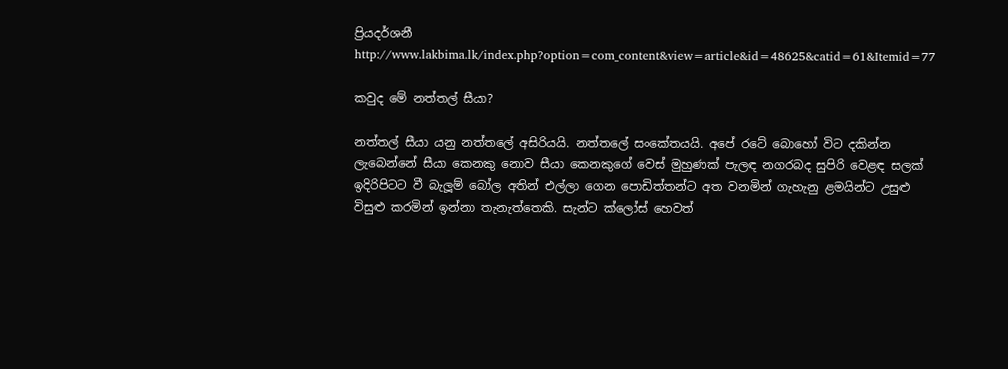ප්‍රියදර්ශනී
http://www.lakbima.lk/index.php?option=com_content&view=article&id=48625&catid=61&Itemid=77

කවුද මේ නත්තල් සීයා?

නත්තල් සීයා යනු නත්තලේ අසිරියයි. නත්තලේ සංකේතයයි. අපේ රටේ බොහෝ විට දකින්න ලැබෙන්නේ සීයා කෙනකු නොව සීයා කෙනකුගේ වෙස් මුහුණක් පැලඳ නගරබද සුපිරි වෙළඳ සලක් ඉදිරිපිටට වී බැලූම් බෝල අතින් එල්ලා ගෙන පොඩිත්තන්ට අත වනමින් ගැහැනු ළමයින්ට උසුළු විසුළු කරමින් ඉන්නා තැනැත්තෙකි. සැන්ට ක්ලෝස් හෙවත්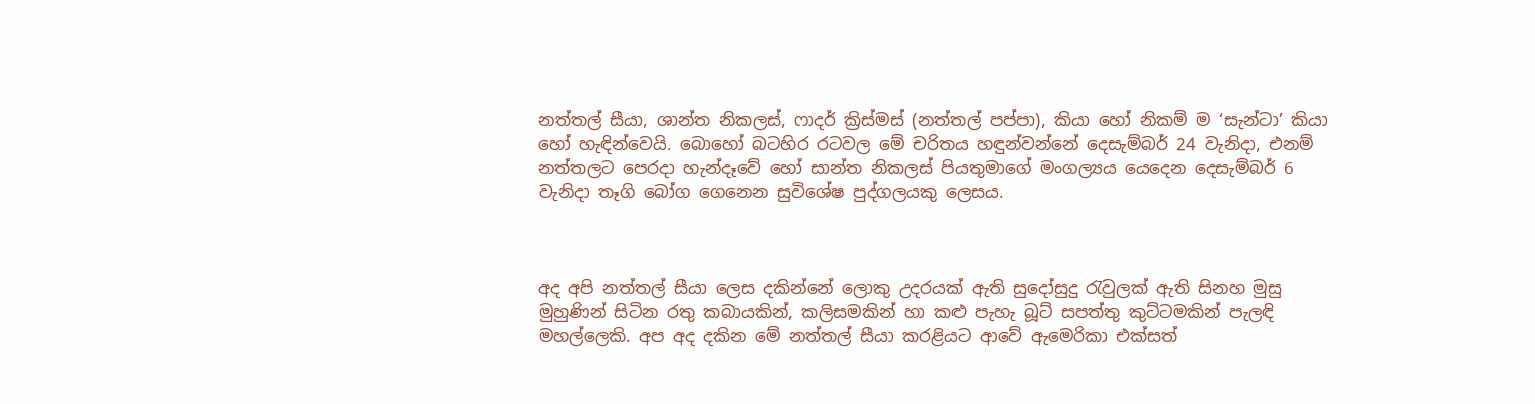නත්තල් සීයා, ශාන්ත නිකලස්, ෆාදර් ක්‍රිස්මස් (නත්තල් පප්පා), කියා හෝ නිකම් ම ‘සැන්ටා’ කියා හෝ හැඳින්වෙයි. බොහෝ බටහිර රටවල මේ චරිතය හඳුන්වන්නේ දෙසැම්බර් 24 වැනිදා, එනම් නත්තලට පෙරදා හැන්දෑවේ හෝ සාන්ත නිකලස් පියතුමාගේ මංගල්‍යය යෙදෙන දෙසැම්බර් 6 වැනිදා තෑගි බෝග ගෙනෙන සුවිශේෂ පුද්ගලයකු ලෙසය.



අද අපි නත්තල් සීයා ලෙස දකින්නේ ලොකු උදරයක් ඇති සුදෝසුදු රැවුලක් ඇති සිනහ මුසු මුහුණින් සිටින රතු කබායකින්, කලිසමකින් හා කළු පැහැ බූට් සපත්තු කුට්ටමකින් පැලඳි මහල්ලෙකි. අප අද දකින මේ නත්තල් සීයා කරළියට ආවේ ඇමෙරිකා එක්සත්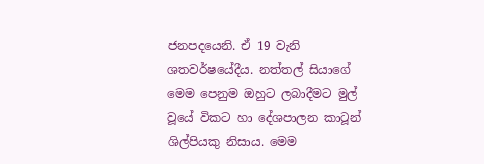ජනපදයෙනි. ඒ 19 වැනි ශතවර්ෂයේදීය. නත්තල් සියාගේ මෙම පෙනුම ඔහුට ලබාදීමට මුල් වූයේ විකට හා දේශපාලන කාටූන් ශිල්පියකු නිසාය. මෙම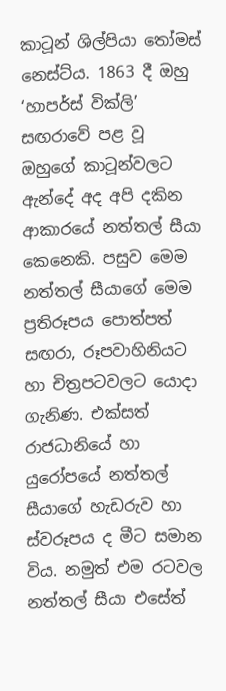කාටූන් ශිල්පියා තෝමස් නෙස්ට්ය. 1863 දී ඔහු ‘හාපර්ස් වික්ලි’ සඟරාවේ පළ වූ ඔහුගේ කාටූන්වලට ඇන්දේ අද අපි දකින ආකාරයේ නත්තල් සීයා කෙනෙකි. පසුව මෙම නත්තල් සීයාගේ මෙම ප්‍රතිරූපය පොත්පත් සඟරා, රූපවාහිනියට හා චිත්‍රපටවලට යොදා ගැනිණ. එක්සත් රාජධානියේ හා යුරෝපයේ නත්තල් සීයාගේ හැඩරුව හා ස්වරූපය ද මීට සමාන විය. නමුත් එම රටවල නත්තල් සීයා එසේත්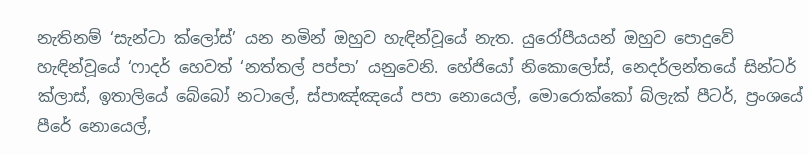නැතිනම් ‘සැන්ටා ක්ලෝස්’ යන නමින් ඔහුව හැඳින්වූයේ නැත. යුරෝපීයයන් ඔහුව පොදුවේ හැඳින්වූයේ ‘ෆාදර් හෙවත් ‘නත්තල් පප්පා’ යනුවෙනි. හේජියෝ නිකොලෝස්, නෙදර්ලන්තයේ සින්ටර් ක්ලාස්, ඉතාලියේ බේබෝ නටාලේ, ස්පාඤ්ඤයේ පපා නොයෙල්, මොරොක්කෝ බ්ලැක් පීටර්, ප්‍රංශයේ පීරේ නොයෙල්,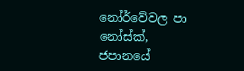නෝර්වේවල පා නෝස්ක්, ජපානයේ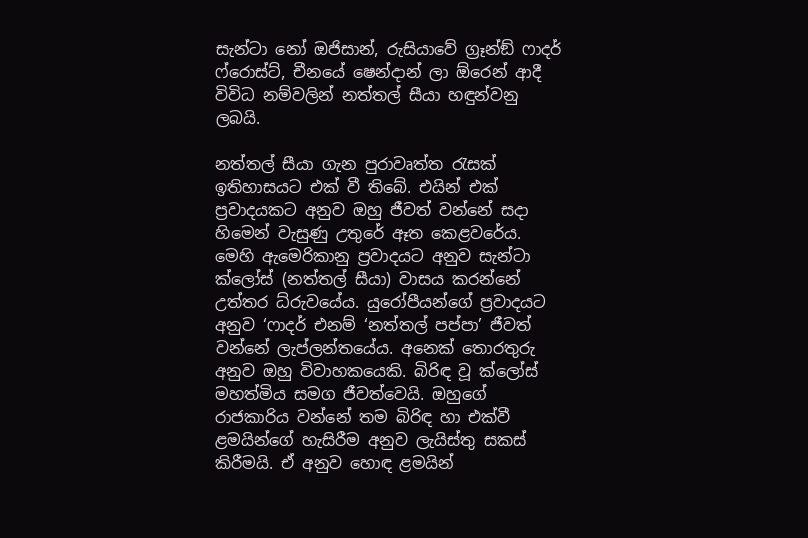සැන්ටා නෝ ඔජිසාන්, රුසියාවේ ග්‍රෑන්ඞ් ෆාදර් ෆ්රොස්ට්, චීනයේ ෂෙන්දාන් ලා ඕරෙන් ආදී විවිධ නම්වලින් නත්තල් සීයා හඳුන්වනු ලබයි.

නත්තල් සීයා ගැන පුරාවෘත්ත රැසක් ඉතිහාසයට එක් වී තිබේ. එයින් එක් ප්‍රවාදයකට අනුව ඔහු ජීවත් වන්නේ සදා හිමෙන් වැසුණු උතුරේ ඈත කෙළවරේය. මෙහි ඇමෙරිකානු ප්‍රවාදයට අනුව සැන්ටා ක්ලෝස් (නත්තල් සීයා) වාසය කරන්නේ උත්තර ධ්රුවයේය. යුරෝපීයන්ගේ ප්‍රවාදයට අනුව ‘ෆාදර් එනම් ‘නත්තල් පප්පා’ ජීවත් වන්නේ ලැප්ලන්තයේය. අනෙක් තොරතුරු අනුව ඔහු විවාහකයෙකි. බිරිඳ වූ ක්ලෝස් මහත්මිය සමග ජීවත්වෙයි. ඔහුගේ රාජකාරිය වන්නේ තම බිරිඳ හා එක්වී ළමයින්ගේ හැසිරීම අනුව ලැයිස්තු සකස් කිරීමයි. ඒ අනුව හොඳ ළමයින්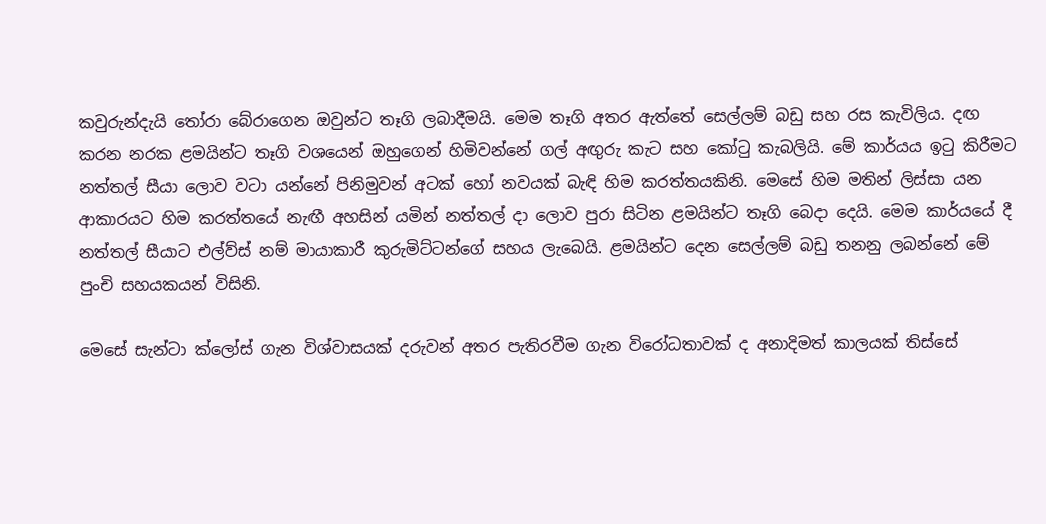කවුරුන්දැයි තෝරා බේරාගෙන ඔවුන්ට තෑගි ලබාදීමයි. මෙම තෑගි අතර ඇත්තේ සෙල්ලම් බඩු සහ රස කැවිලිය. දඟ කරන නරක ළමයින්ට තෑගි වශයෙන් ඔහුගෙන් හිමිවන්නේ ගල් අඟුරු කැට සහ කෝටු කැබලියි. මේ කාර්යය ඉටු කිරීමට නත්තල් සීයා ලොව වටා යන්නේ පිනිමුවන් අටක් හෝ නවයක් බැඳි හිම කරත්තයකිනි. මෙසේ හිම මතින් ලිස්සා යන ආකාරයට හිම කරත්තයේ නැඟී අහසින් යමින් නත්තල් දා ලොව පුරා සිටින ළමයින්ට තෑගි බෙදා දෙයි. මෙම කාර්යයේ දී නත්තල් සීයාට එල්ව්ස් නම් මායාකාරී කුරුමිට්ටන්ගේ සහය ලැබෙයි. ළමයින්ට දෙන සෙල්ලම් බඩු තනනු ලබන්නේ මේ පුංචි සහයකයන් විසිනි.

මෙසේ සැන්ටා ක්ලෝස් ගැන විශ්වාසයක් දරුවන් අතර පැතිරවීම ගැන විරෝධතාවක් ද අනාදිමත් කාලයක් තිස්සේ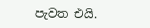පැවත එයි.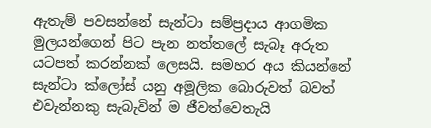ඇතැම් පවසන්නේ සැන්ටා සම්ප්‍රදාය ආගමික මුලයන්ගෙන් පිට පැන නත්තලේ සැබෑ අරුත යටපත් කරන්නක් ලෙසයි. සමහර අය කියන්නේ සැන්ටා ක්ලෝස් යනු අමූලික බොරුවත් බවත් එවැන්නකු සැබැවින් ම ජීවත්වෙතැයි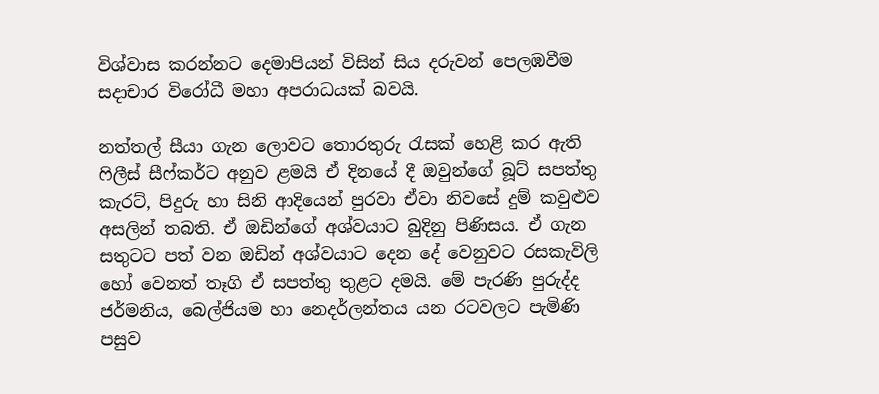විශ්වාස කරන්නට දෙමාපියන් විසින් සිය දරුවන් පෙලඹවීම සදාචාර විරෝධී මහා අපරාධයක් බවයි.

නත්තල් සීයා ගැන ලොවට තොරතුරු රැසක් හෙළි කර ඇති ෆිලීස් සීෆ්කර්ට අනුව ළමයි ඒ දිනයේ දී ඔවුන්ගේ බූට් සපත්තු කැරට්, පිදුරු හා සිනි ආදියෙන් පුරවා ඒවා නිවසේ දුම් කවුළුව අසලින් තබති. ඒ ඔඩින්ගේ අශ්වයාට බුදිනු පිණිසය. ඒ ගැන සතුටට පත් වන ඔඩින් අශ්වයාට දෙන දේ වෙනුවට රසකැවිලි හෝ වෙනත් තෑගි ඒ සපත්තු තුළට දමයි. මේ පැරණි පුරුද්ද ජර්මනිය, බෙල්ජියම හා නෙදර්ලන්තය යන රටවලට පැමිණි පසුව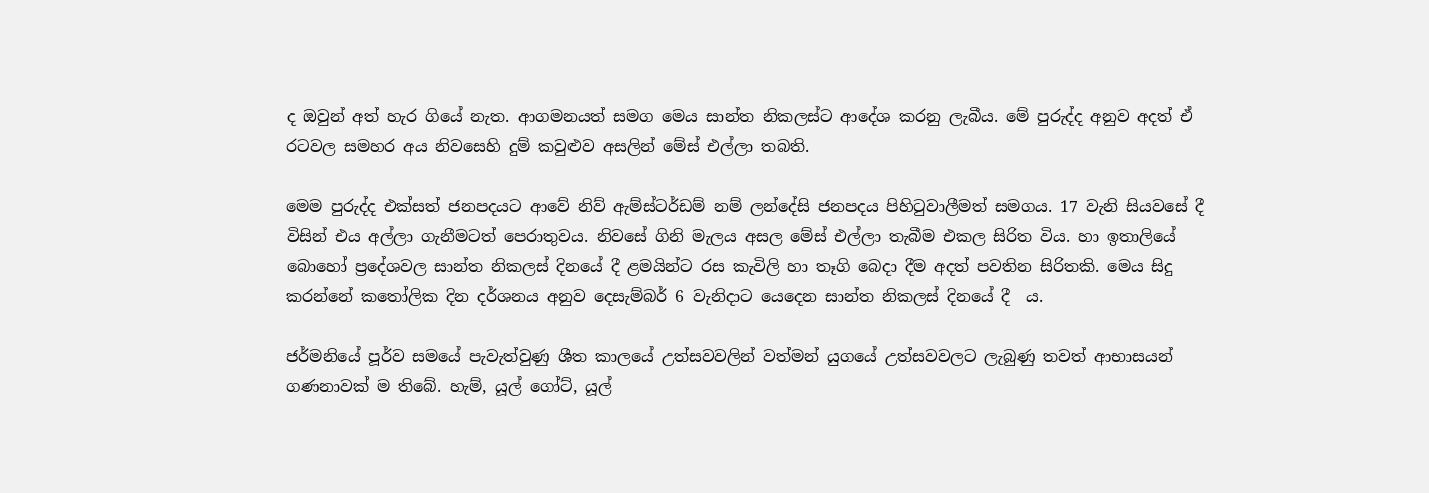ද ඔවුන් අත් හැර ගියේ නැත. ආගමනයත් සමග මෙය සාන්ත නිකලස්ට ආදේශ කරනු ලැබීය. මේ පුරුද්ද අනුව අදත් ඒ රටවල සමහර අය නිවසෙහි දුම් කවුළුව අසලින් මේස් එල්ලා තබති.

මෙම පුරුද්ද එක්සත් ජනපදයට ආවේ නිව් ඇම්ස්ටර්ඩම් නම් ලන්දේසි ජනපදය පිහිටුවාලීමත් සමගය. 17 වැනි සියවසේ දී විසින් එය අල්ලා ගැනීමටත් පෙරාතුවය. නිවසේ ගිනි මැලය අසල මේස් එල්ලා තැබීම එකල සිරිත විය. හා ඉතාලියේ බොහෝ ප්‍රදේශවල සාන්ත නිකලස් දිනයේ දී ළමයින්ට රස කැවිලි හා තෑගි බෙදා දීම අදත් පවතින සිරිතකි. මෙය සිදු කරන්නේ කතෝලික දින දර්ශනය අනුව දෙසැම්බර් 6 වැනිදාට යෙදෙන සාන්ත නිකලස් දිනයේ දී  ය.

ජර්මනියේ පූර්ව සමයේ පැවැත්වුණු ශීත කාලයේ උත්සවවලින් වත්මන් යුගයේ උත්සවවලට ලැබුණු තවත් ආභාසයන් ගණනාවක් ම තිබේ. හැම්, යූල් ගෝට්, යූල්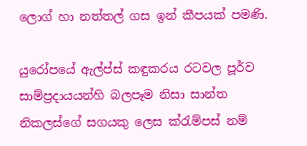ලොග් හා නත්තල් ගස ඉන් කීපයක් පමණි.

යුරෝපයේ ඇල්ප්ස් කඳුකරය රටවල පූර්ව සාම්ප්‍රදායයන්හි බලපෑම නිසා සාන්ත නිකලස්ගේ සගයකු ලෙස ක්රැම්පස් නම්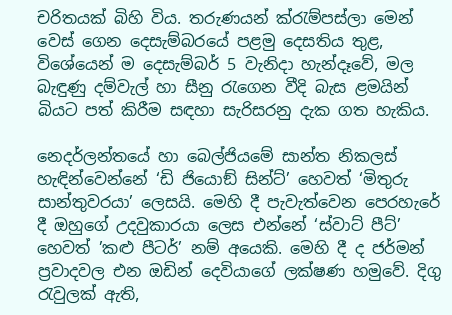චරිතයක් බිහි විය. තරුණයන් ක්රැම්පස්ලා මෙන් වෙස් ගෙන දෙසැම්බරයේ පළමු දෙසතිය තුළ, විශේයෙන් ම දෙසැම්බර් 5 වැනිදා හැන්දෑවේ, මල බැඳුණු දම්වැල් හා සීනු රැගෙන වීදි බැස ළමයින් බියට පත් කිරීම සඳහා සැරිසරනු දැක ගත හැකිය.

නෙදර්ලන්තයේ හා බෙල්ජියමේ සාන්ත නිකලස් හැඳින්වෙන්නේ ‘ඩි ජියොඞ් සින්ට්’ හෙවත් ‘මිතුරු සාන්තුවරයා’ ලෙසයි. මෙහි දී පැවැත්වෙන පෙරහැරේ දී ඔහුගේ උදවුකාරයා ලෙස එන්නේ ‘ස්වාට් පීට්’ හෙවත් ’කළු පීටර්’ නම් අයෙකි. මෙහි දී ද ජර්මන් ප්‍රවාදවල එන ඔඩින් දෙවියාගේ ලක්ෂණ හමුවේ. දිගු රැවුලක් ඇති,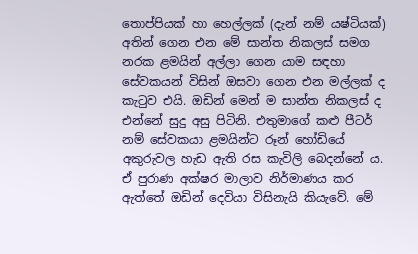තොප්පියක් හා හෙල්ලක් (දැන් නම් යෂ්ටියක්) අතින් ගෙන එන මේ සාන්ත නිකලස් සමග නරක ළමයින් අල්ලා ගෙන යාම සඳහා සේවකයන් විසින් ඔසවා ගෙන එන මල්ලක් ද කැටුව එයි. ඔඩින් මෙන් ම සාන්ත නිකලස් ද එන්නේ සුදු අසු පිටිනි. එතුමාගේ කළු පීටර් නම් සේවකයා ළමයින්ට රූන් හෝඩියේ අකුරුවල හැඩ ඇති රස කැවිලි බෙදන්නේ ය. ඒ පුරාණ අක්ෂර මාලාව නිර්මාණය කර ඇත්තේ ඔඩින් දෙවියා විසිනැයි කියැවේ. මේ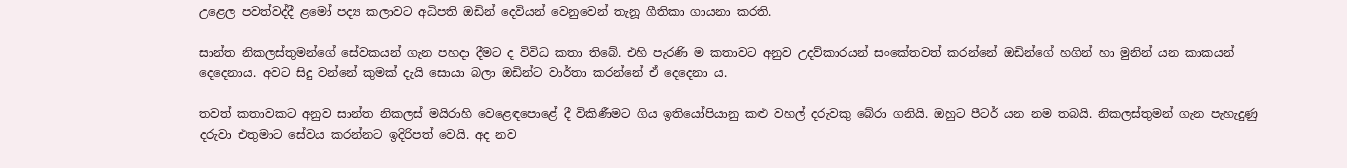උළෙල පවත්වද්දී ළමෝ පද්‍ය කලාවට අධිපති ඔඩින් දෙවියන් වෙනුවෙන් තැනූ ගීතිකා ගායනා කරති.

සාන්ත නිකලස්තුමන්ගේ සේවකයන් ගැන පහදා දීමට ද විවිධ කතා තිබේ. එහි පැරණි ම කතාවට අනුව උදව්කාරයන් සංකේතවත් කරන්නේ ඔඩින්ගේ හගින් හා මුනින් යන කාකයන් දෙදෙනාය. අවට සිදු වන්නේ කුමක් දැයි සොයා බලා ඔඩින්ට වාර්තා කරන්නේ ඒ දෙදෙනා ය.

තවත් කතාවකට අනුව සාන්ත නිකලස් මයිරාහි වෙළෙඳපොළේ දී විකිණීමට ගිය ඉතියෝපියානු කළු වහල් දරුවකු බේරා ගනියි. ඔහුට පීටර් යන නම තබයි. නිකලස්තුමන් ගැන පැහැදුණු දරුවා එතුමාට සේවය කරන්නට ඉදිරිපත් වෙයි. අද නව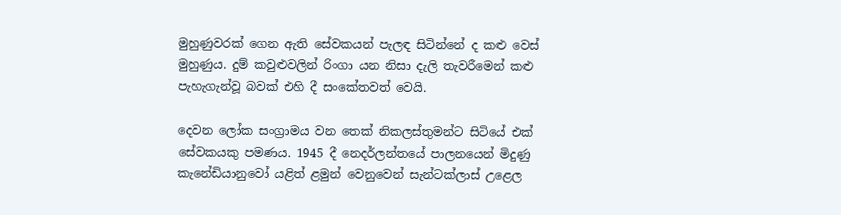මුහුණුවරක් ගෙන ඇති සේවකයන් පැලඳ සිටින්නේ ද කළු වෙස් මුහුණුය. දුම් කවුළුවලින් රිංගා යන නිසා දැලි තැවරීමෙන් කළු පැහැගැන්වූ බවක් එහි දී සංකේතවත් වෙයි.

දෙවන ලෝක සංග්‍රාමය වන තෙක් නිකලස්තුමන්ට සිටියේ එක් සේවකයකු පමණය. 1945 දී නෙදර්ලන්තයේ පාලනයෙන් මිදුණු කැනේඩියානුවෝ යළිත් ළමුන් වෙනුවෙන් සැන්ටක්ලාස් උළෙල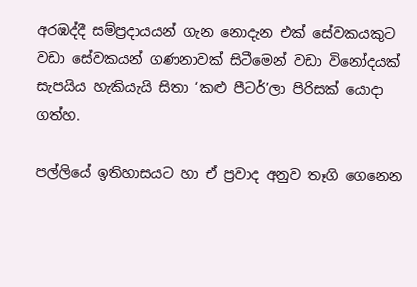අරඹද්දී සම්ප්‍රදායයන් ගැන නොදැන එක් සේවකයකුට වඩා සේවකයන් ගණනාවක් සිටීමෙන් වඩා විනෝදයක් සැපයිය හැකියැයි සිතා ‘කළු පීටර්’ලා පිරිසක් යොදා ගත්හ.

පල්ලියේ ඉතිහාසයට හා ඒ ප්‍රවාද අනුව තෑගි ගෙනෙන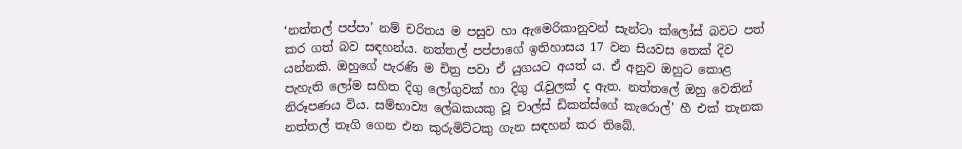‘නත්තල් පප්පා’ නම් චරිතය ම පසුව හා ඇමෙරිකානුවන් සැන්ටා ක්ලෝස් බවට පත් කර ගත් බව සඳහන්ය. නත්තල් පප්පාගේ ඉතිහාසය 17 වන සියවස තෙක් දිව යන්නකි. ඔහුගේ පැරණි ම චිත්‍ර පවා ඒ යුගයට අයත් ය. ඒ අනුව ඔහුට කොළ පැහැති ලෝම සහිත දිගු ලෝගුවක් හා දිගු රැවුලක් ද ඇත. නත්තලේ ඔහු වෙතින් නිරූපණය විය. සම්භාව්‍ය ලේඛකයකු වූ චාල්ස් ඩිකන්ස්ගේ කැරොල්’ හී එක් තැනක නත්තල් තෑගි ගෙන එන කුරුමිට්ටකු ගැන සඳහන් කර තිබේ.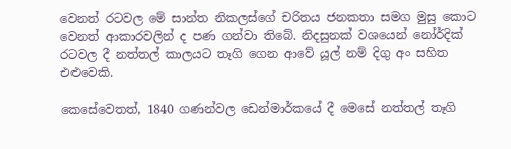වෙනත් රටවල මේ සාන්ත නිකලස්ගේ චරිතය ජනකතා සමග මුසු කොට වෙනත් ආකාරවලින් ද පණ ගන්වා තිබේ. නිදසුනක් වශයෙන් නෝර්දික් රටවල දී නත්තල් කාලයට තෑගි ගෙන ආවේ යූල් නම් දිගු අං සහිත එළුවෙකි.

කෙසේවෙතත්, 1840 ගණන්වල ඩෙන්මාර්කයේ දී මෙසේ නත්තල් තෑගි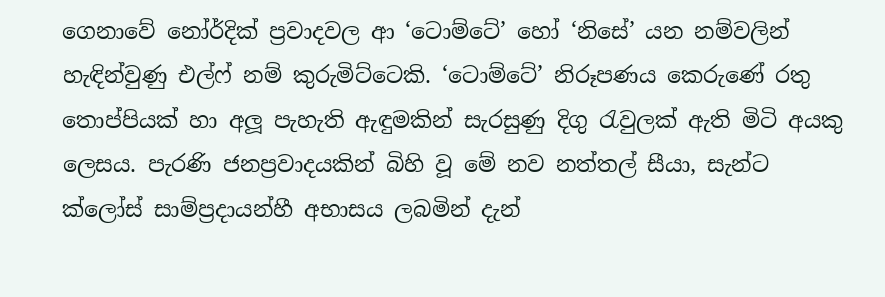ගෙනාවේ නෝර්දික් ප්‍රවාදවල ආ ‘ටොම්ටේ’ හෝ ‘නිසේ’ යන නම්වලින් හැඳින්වුණු එල්ෆ් නම් කුරුමිට්ටෙකි. ‘ටොම්ටේ’ නිරූපණය කෙරුණේ රතු තොප්පියක් හා අලූ පැහැති ඇඳුමකින් සැරසුණු දිගු රැවුලක් ඇති මිටි අයකු ලෙසය. පැරණි ජනප්‍රවාදයකින් බිහි වූ මේ නව නත්තල් සීයා, සැන්ට ක්ලෝස් සාම්ප්‍රදායන්හී අභාසය ලබමින් දැන්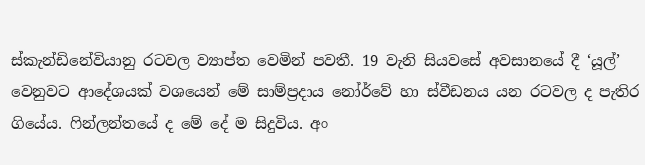ස්කැන්ඩිනේවියානු රටවල ව්‍යාප්ත වෙමින් පවතී. 19 වැනි සියවසේ අවසානයේ දී ‘යූල්’ වෙනුවට ආදේශයක් වශයෙන් මේ සාම්ප්‍රදාය නෝර්වේ හා ස්වීඩනය යන රටවල ද පැතිර ගියේය. ෆින්ලන්තයේ ද මේ දේ ම සිදුවිය. අං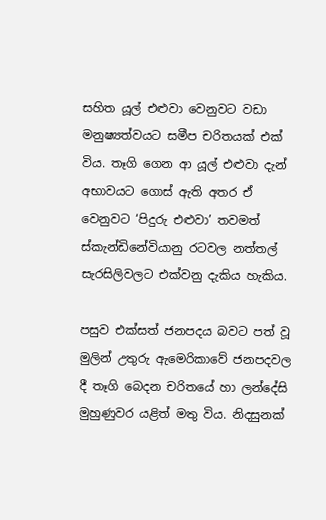සහිත යූල් එළුවා වෙනුවට වඩා මනුෂ්‍යත්වයට සමීප චරිතයක් එක් විය. තෑගි ගෙන ආ යූල් එළුවා දැන් අභාවයට ගොස් ඇති අතර ඒ වෙනුවට ‘පිදුරු එළුවා’ තවමත්  ස්කැන්ඩිනේවියානු රටවල නත්තල් සැරසිලිවලට එක්වනු දැකිය හැකිය.

පසුව එක්සත් ජනපදය බවට පත් වූ මුලින් උතුරු ඇමෙරිකාවේ ජනපදවල දී තෑගි බෙදන චරිතයේ හා ලන්දේසි මුහුණුවර යළිත් මතු විය. නිදසුනක්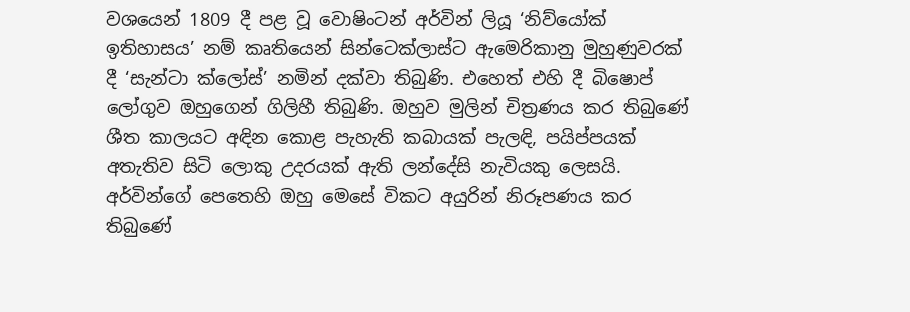වශයෙන් 1809 දී පළ වූ වොෂිංටන් අර්වින් ලියූ ‘නිව්යෝක් ඉතිහාසය’ නම් කෘතියෙන් සින්ටෙක්ලාස්ට ඇමෙරිකානු මුහුණුවරක් දී ‘සැන්ටා ක්ලෝස්’ නමින් දක්වා තිබුණි. එහෙත් එහි දී බිෂොප් ලෝගුව ඔහුගෙන් ගිලිහී තිබුණි. ඔහුව මුලින් චිත්‍රණය කර තිබුණේ ශීත කාලයට අඳින කොළ පැහැති කබායක් පැලඳි, පයිප්පයක් අතැතිව සිටි ලොකු උදරයක් ඇති ලන්දේසි නැවියකු ලෙසයි. අර්වින්ගේ පෙතෙහි ඔහු මෙසේ විකට අයුරින් නිරූපණය කර තිබුණේ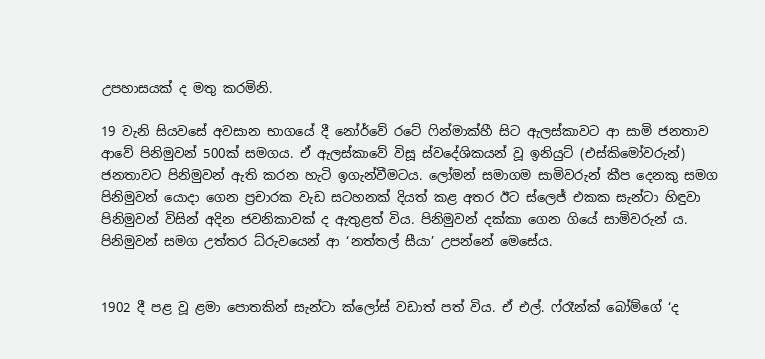උපහාසයක් ද මතු කරමිනි.

19 වැනි සියවසේ අවසාන භාගයේ දී නෝර්වේ රටේ ෆින්මාක්හී සිට ඇලස්කාවට ආ සාමි ජනතාව ආවේ පිනිමුවන් 500ක් සමගය. ඒ ඇලස්කාවේ විසූ ස්වදේශිකයන් වූ ඉනියුට් (එස්කිමෝවරුන්) ජනතාවට පිනිමුවන් ඇති කරන හැටි ඉගැන්වීමටය. ලෝමන් සමාගම සාමිවරුන් කීප දෙනකු සමග පිනිමුවන් යොදා ගෙන ප්‍රචාරක වැඩ සටහනක් දියත් කළ අතර ඊට ස්ලෙජ් එකක සැන්ටා හිඳුවා පිනිමුවන් විසින් අදින ජවනිකාවක් ද ඇතුළත් විය. පිනිමුවන් දක්කා ගෙන ගියේ සාමිවරුන් ය. පිනිමුවන් සමග උත්තර ධ්රුවයෙන් ආ ‘නත්තල් සීයා’ උපන්නේ මෙසේය.


1902 දී පළ වූ ළමා පොතකින් සැන්ටා ක්ලෝස් වඩාත් පත් විය. ඒ එල්. ෆ්රෑන්ක් බෝම්ගේ ‘ද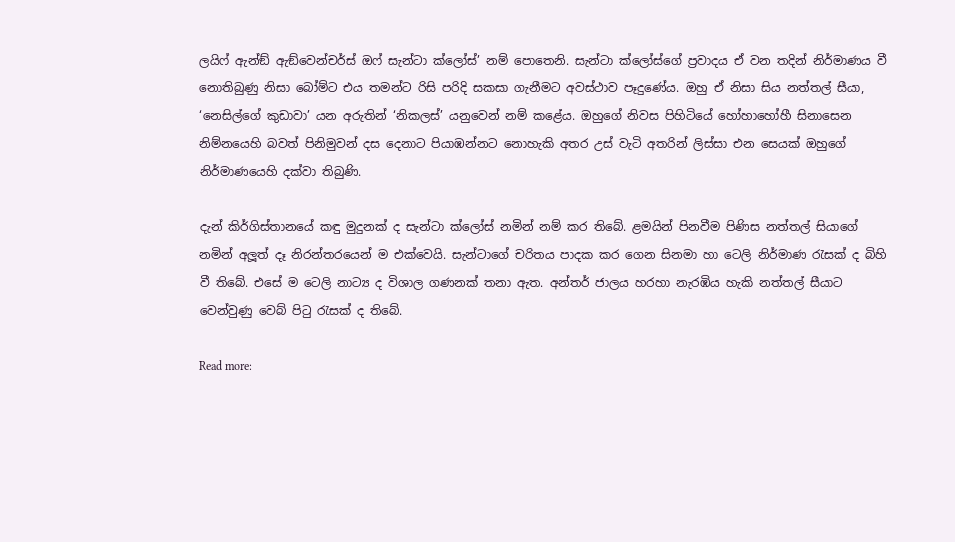ලයිෆ් ඇන්ඞ් ඇඞ්වෙන්චර්ස් ඔෆ් සැන්ටා ක්ලෝස්’ නම් පොතෙනි. සැන්ටා ක්ලෝස්ගේ ප්‍රවාදය ඒ වන තදින් නිර්මාණය වී නොතිබුණු නිසා බෝම්ට එය තමන්ට රිසි පරිදි සකසා ගැනීමට අවස්ථාව පෑදුණේය. ඔහු ඒ නිසා සිය නත්තල් සීයා, ‘නෙසිල්ගේ කුඩාවා’ යන අරුතින් ‘නිකලස්’ යනුවෙන් නම් කළේය. ඔහුගේ නිවස පිහිටියේ හෝහාහෝහී සිනාසෙන නිම්නයෙහි බවත් පිනිමුවන් දස දෙනාට පියාඹන්නට නොහැකි අතර උස් වැටි අතරින් ලිස්සා එන සෙයක් ඔහුගේ නිර්මාණයෙහි දක්වා තිබුණි.

දැන් කිර්ගිස්තානයේ කඳු මුදුනක් ද සැන්ටා ක්ලෝස් නමින් නම් කර තිබේ. ළමයින් පිනවීම පිණිස නත්තල් සියාගේ නමින් අලූත් දෑ නිරන්තරයෙන් ම එක්වෙයි. සැන්ටාගේ චරිතය පාදක කර ගෙන සිනමා හා ටෙලි නිර්මාණ රැසක් ද බිහි වී තිබේ. එසේ ම ටෙලි නාට්‍ය ද විශාල ගණනක් තනා ඇත. අන්තර් ජාලය හරහා නැරඹිය හැකි නත්තල් සීයාට වෙන්වුණු වෙබ් පිටු රැසක් ද තිබේ.

Read more: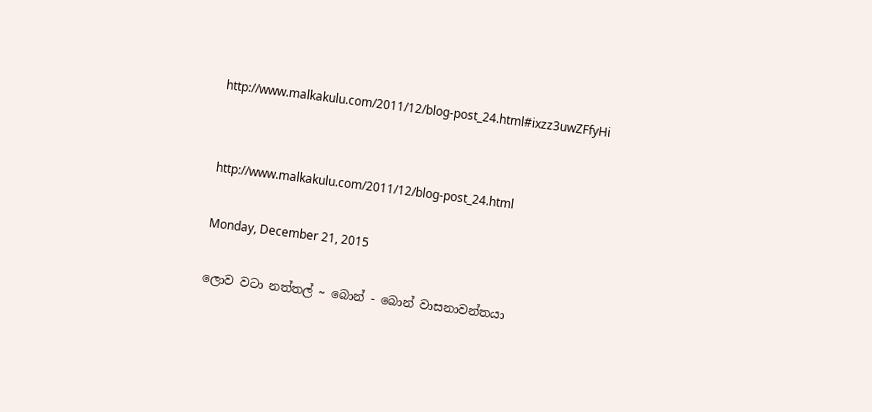http://www.malkakulu.com/2011/12/blog-post_24.html#ixzz3uwZFfyHi


http://www.malkakulu.com/2011/12/blog-post_24.html

Monday, December 21, 2015

ලොව වටා නත්තල් ~ බොන් - බොන් වාසනාවන්තයා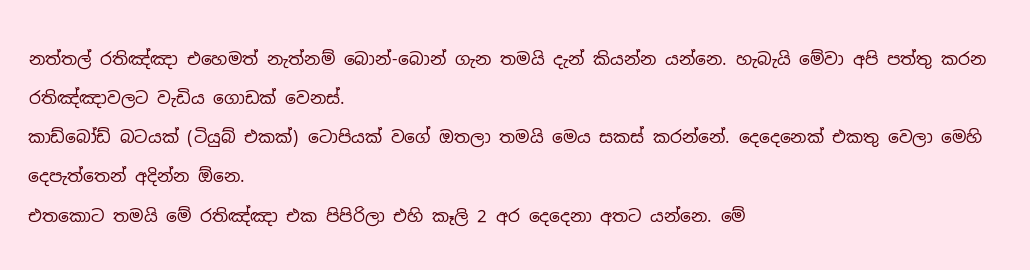නත්තල් රතිඤ්ඤා එහෙමත් නැත්නම් බොන්-බොන් ගැන තමයි දැන් කියන්න යන්නෙ. හැබැයි මේවා අපි පත්තු කරන රතිඤ්ඤාවලට වැඩිය ගොඩක් වෙනස්.
කාඩ්බෝඩ් බටයක් (ටියුබ් එකක්) ටොපියක් වගේ ඔතලා තමයි මෙය සකස් කරන්නේ. දෙදෙනෙක් එකතු වෙලා මෙහි දෙපැත්තෙන් අදින්න ඕනෙ.
එතකොට තමයි මේ රතිඤ්ඤා එක පිපිරිලා එහි කෑලි 2 අර දෙදෙනා අතට යන්නෙ. මේ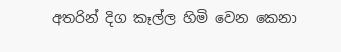අතරින් දිග කෑල්ල හිමි වෙන කෙනා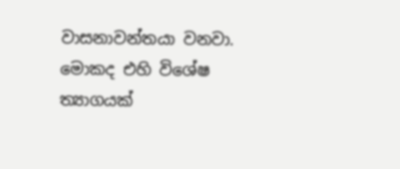වාසනාවන්තයා වනවා. මොකද එහි විශේෂ ත්‍යාගයක්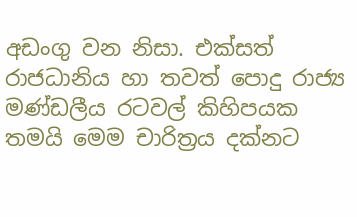අඩංගු වන නිසා. එක්සත් රාජධානිය හා තවත් පොදු රාජ්‍ය මණ්ඩලීය රටවල් කිහිපයක තමයි මෙම චාරිත්‍රය දක්නට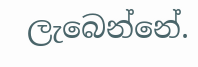ලැබෙන්නේ.